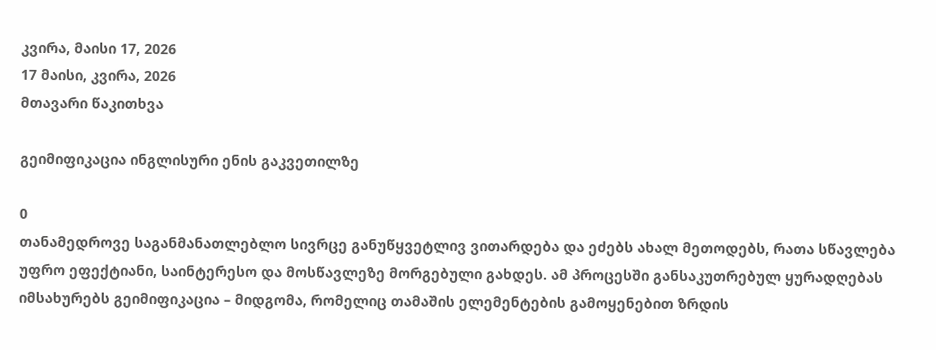კვირა, მაისი 17, 2026
17 მაისი, კვირა, 2026
მთავარი წაკითხვა

გეიმიფიკაცია ინგლისური ენის გაკვეთილზე

0
თანამედროვე საგანმანათლებლო სივრცე განუწყვეტლივ ვითარდება და ეძებს ახალ მეთოდებს, რათა სწავლება უფრო ეფექტიანი, საინტერესო და მოსწავლეზე მორგებული გახდეს. ამ პროცესში განსაკუთრებულ ყურადღებას იმსახურებს გეიმიფიკაცია – მიდგომა, რომელიც თამაშის ელემენტების გამოყენებით ზრდის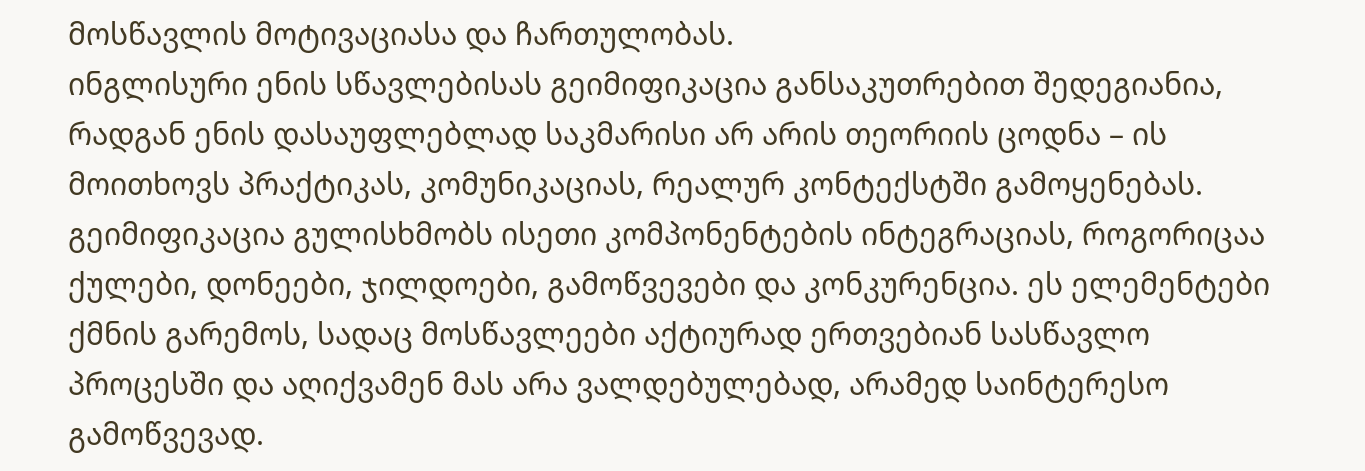მოსწავლის მოტივაციასა და ჩართულობას.
ინგლისური ენის სწავლებისას გეიმიფიკაცია განსაკუთრებით შედეგიანია, რადგან ენის დასაუფლებლად საკმარისი არ არის თეორიის ცოდნა – ის მოითხოვს პრაქტიკას, კომუნიკაციას, რეალურ კონტექსტში გამოყენებას.
გეიმიფიკაცია გულისხმობს ისეთი კომპონენტების ინტეგრაციას, როგორიცაა ქულები, დონეები, ჯილდოები, გამოწვევები და კონკურენცია. ეს ელემენტები ქმნის გარემოს, სადაც მოსწავლეები აქტიურად ერთვებიან სასწავლო პროცესში და აღიქვამენ მას არა ვალდებულებად, არამედ საინტერესო გამოწვევად.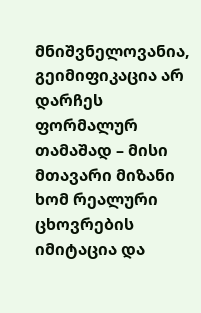მნიშვნელოვანია, გეიმიფიკაცია არ დარჩეს ფორმალურ თამაშად – მისი მთავარი მიზანი ხომ რეალური ცხოვრების იმიტაცია და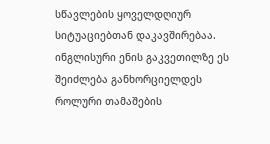სწავლების ყოველდღიურ სიტუაციებთან დაკავშირებაა. ინგლისური ენის გაკვეთილზე ეს შეიძლება განხორციელდეს როლური თამაშების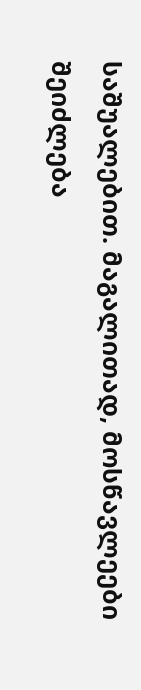საშუალებით. მაგალითად, მოსწავლეები შეიძლება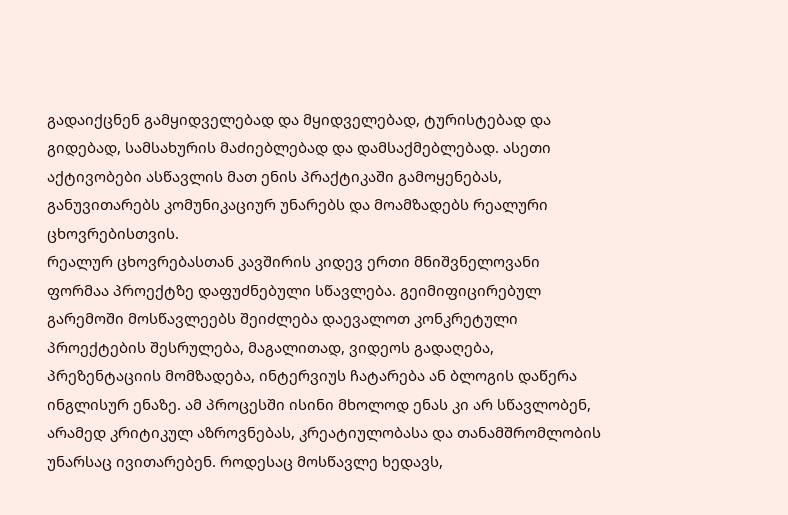გადაიქცნენ გამყიდველებად და მყიდველებად, ტურისტებად და გიდებად, სამსახურის მაძიებლებად და დამსაქმებლებად. ასეთი აქტივობები ასწავლის მათ ენის პრაქტიკაში გამოყენებას, განუვითარებს კომუნიკაციურ უნარებს და მოამზადებს რეალური ცხოვრებისთვის.
რეალურ ცხოვრებასთან კავშირის კიდევ ერთი მნიშვნელოვანი ფორმაა პროექტზე დაფუძნებული სწავლება. გეიმიფიცირებულ გარემოში მოსწავლეებს შეიძლება დაევალოთ კონკრეტული პროექტების შესრულება, მაგალითად, ვიდეოს გადაღება, პრეზენტაციის მომზადება, ინტერვიუს ჩატარება ან ბლოგის დაწერა ინგლისურ ენაზე. ამ პროცესში ისინი მხოლოდ ენას კი არ სწავლობენ, არამედ კრიტიკულ აზროვნებას, კრეატიულობასა და თანამშრომლობის უნარსაც ივითარებენ. როდესაც მოსწავლე ხედავს,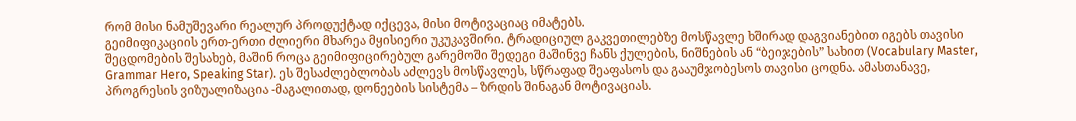რომ მისი ნამუშევარი რეალურ პროდუქტად იქცევა, მისი მოტივაციაც იმატებს.
გეიმიფიკაციის ერთ-ერთი ძლიერი მხარეა მყისიერი უკუკავშირი. ტრადიციულ გაკვეთილებზე მოსწავლე ხშირად დაგვიანებით იგებს თავისი შეცდომების შესახებ, მაშინ როცა გეიმიფიცირებულ გარემოში შედეგი მაშინვე ჩანს ქულების, ნიშნების ან “ბეიჯების” სახით (Vocabulary Master, Grammar Hero, Speaking Star). ეს შესაძლებლობას აძლევს მოსწავლეს, სწრაფად შეაფასოს და გააუმჯობესოს თავისი ცოდნა. ამასთანავე, პროგრესის ვიზუალიზაცია -მაგალითად, დონეების სისტემა – ზრდის შინაგან მოტივაციას.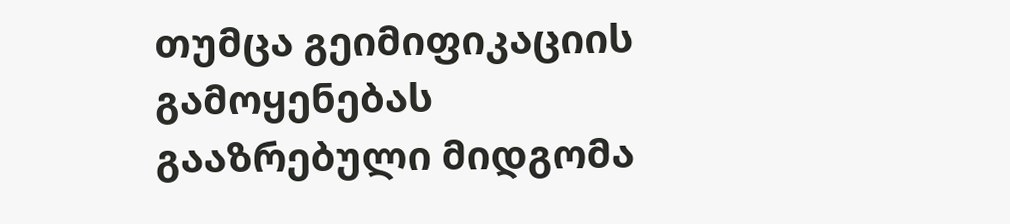თუმცა გეიმიფიკაციის გამოყენებას გააზრებული მიდგომა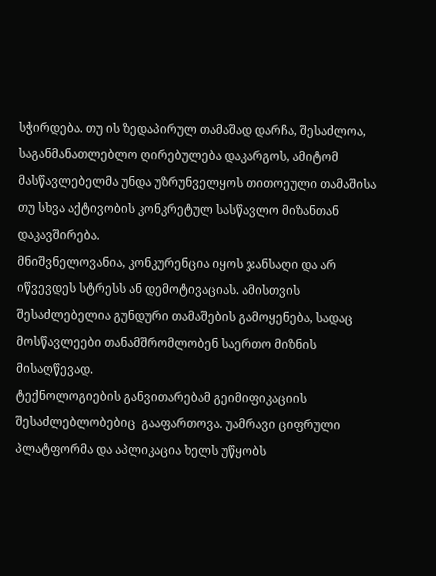სჭირდება. თუ ის ზედაპირულ თამაშად დარჩა, შესაძლოა, საგანმანათლებლო ღირებულება დაკარგოს, ამიტომ მასწავლებელმა უნდა უზრუნველყოს თითოეული თამაშისა თუ სხვა აქტივობის კონკრეტულ სასწავლო მიზანთან დაკავშირება.
მნიშვნელოვანია, კონკურენცია იყოს ჯანსაღი და არ იწვევდეს სტრესს ან დემოტივაციას. ამისთვის შესაძლებელია გუნდური თამაშების გამოყენება, სადაც მოსწავლეები თანამშრომლობენ საერთო მიზნის მისაღწევად.
ტექნოლოგიების განვითარებამ გეიმიფიკაციის შესაძლებლობებიც  გააფართოვა. უამრავი ციფრული პლატფორმა და აპლიკაცია ხელს უწყობს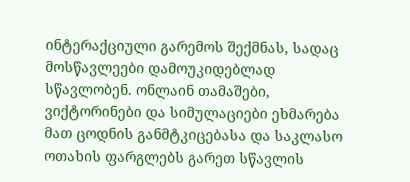ინტერაქციული გარემოს შექმნას, სადაც მოსწავლეები დამოუკიდებლად სწავლობენ. ონლაინ თამაშები, ვიქტორინები და სიმულაციები ეხმარება მათ ცოდნის განმტკიცებასა და საკლასო ოთახის ფარგლებს გარეთ სწავლის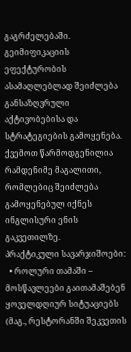გაგრძელებაში.
გეიმიფიკაციის ეფექტურობის ასამაღლებლად შეიძლება განსაზღვრული აქტივობებისა და სტრატეგიების გამოყენება. ქვემოთ წარმოდგენილია რამდენიმე მაგალითი, რომლებიც შეიძლება გამოყენებულ იქნეს ინგლისური ენის გაკვეთილზე.
პრაქტიკული სავარჯიშოები:
  • როლური თამაში – მოსწავლეები გაითამაშებენ ყოველდღიურ სიტუაციებს (მაგ., რესტორანში შეკვეთის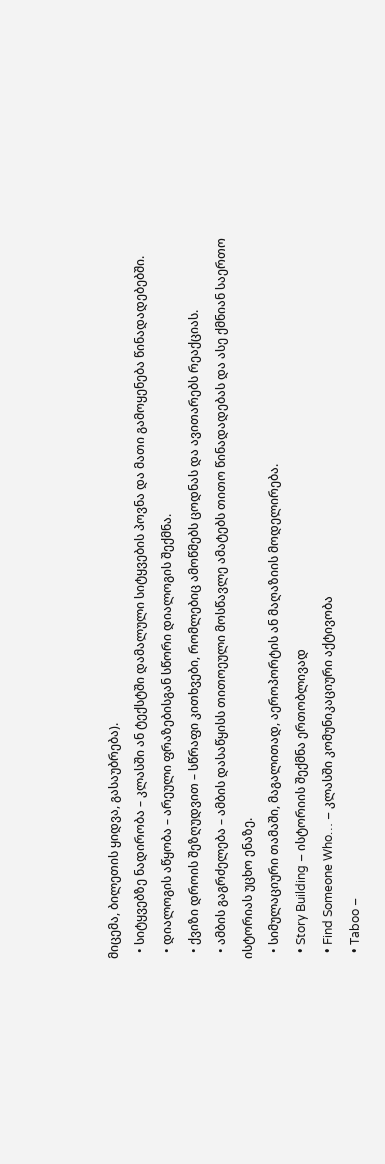მიცემა, ბილეთის ყიდვა, გასაუბრება).
  • სიტყვებზე ნადირობა – კლასში ან ტექსტში დამალული სიტყვების პოვნა და მათი გამოყენება წინადადებებში.
  • დიალოგის აწყობა – არეული ფრაზებისგან სწორი დიალოგის შექმნა.
  • ქვიზი დროის შეზღუდვით – სწრაფი კითხვები, რომლებიც ამოწმებს ცოდნას და ავითარებს რეაქციას.
  • ამბის გაგრძელება – ამბის დასაწყისს თითოეული მოსწავლე ამატებს თითო წინადადებას და ასე ქმნიან საერთო ისტორიას უცხო ენაზე.
  • სიმულაციური თამაში, მაგალითად, აეროპორტის ან მაღაზიის მოდელირება.
  • Story Building – ისტორიის შექმნა ერთობლივად
  • Find Someone Who… – კლასში კომუნიკაციური აქტივობა
  • Taboo –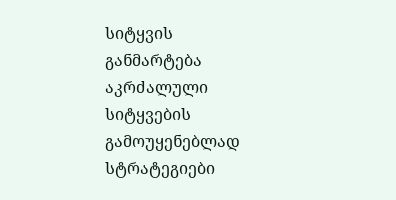სიტყვის განმარტება აკრძალული სიტყვების გამოუყენებლად
სტრატეგიები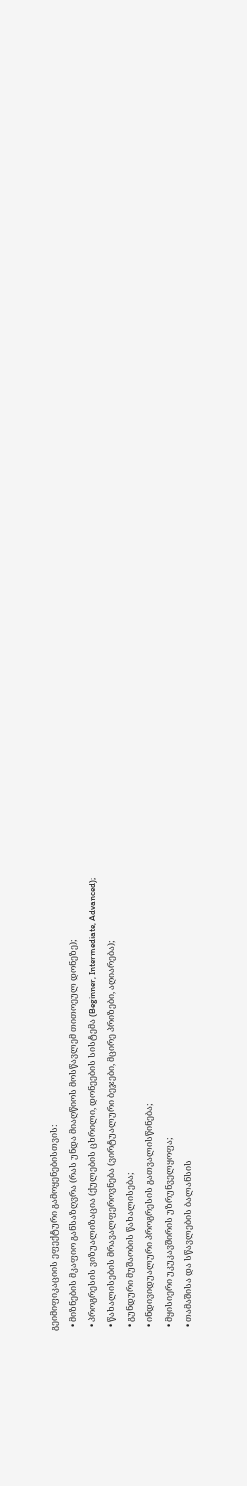გეიმიფიკაციის ეფექტური გამოყენებისთვის:
  • მიზნების მკაფიო განსაზღვრა (რას უნდა მიაღწიოს მოსწავლემ თითოეულ დონეზე);
  • პროგრესის ვიზუალიზაცია (ქულების ცხრილი, დონეების სისტემა (Beginner, Intermediate, Advanced);
  • წახალისების მრავალფეროვნება (ვირტუალური ბეჯები, მცირე პრიზები, აღიარება);
  • გუნდური მუშაობის წახალისება;
  • ინდივიდუალური პროგრესის გათვალისწინება;
  • მყისიერი უკუკავშირის უზრუნველყოფა;
  • თამაშისა და სწავლების ბალანსის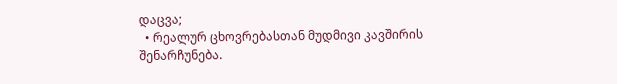დაცვა;
  • რეალურ ცხოვრებასთან მუდმივი კავშირის შენარჩუნება.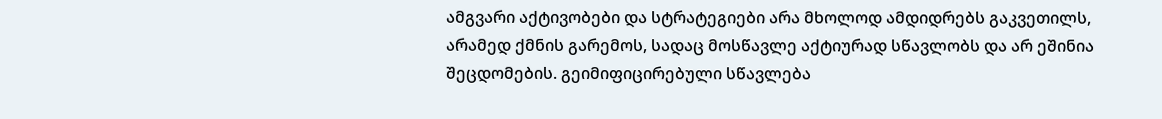ამგვარი აქტივობები და სტრატეგიები არა მხოლოდ ამდიდრებს გაკვეთილს, არამედ ქმნის გარემოს, სადაც მოსწავლე აქტიურად სწავლობს და არ ეშინია შეცდომების. გეიმიფიცირებული სწავლება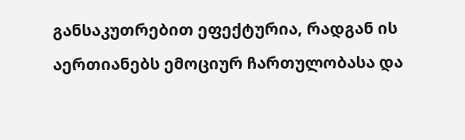განსაკუთრებით ეფექტურია, რადგან ის აერთიანებს ემოციურ ჩართულობასა და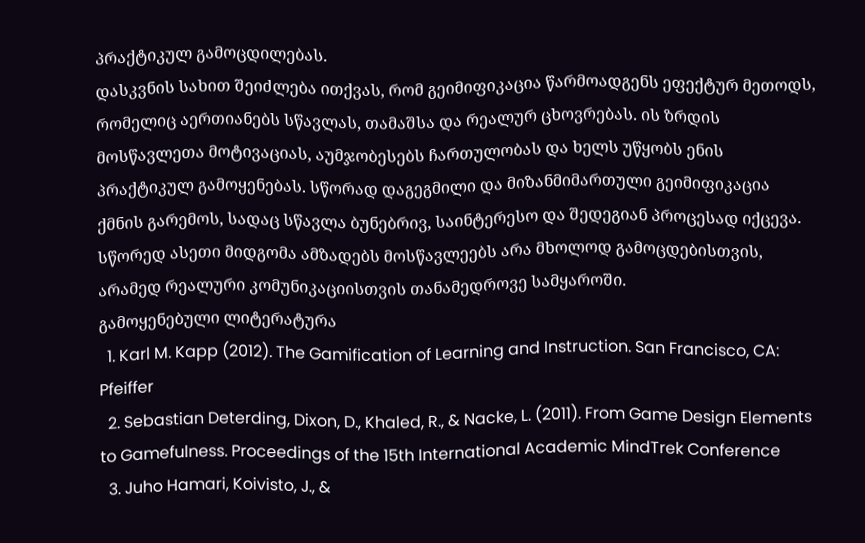პრაქტიკულ გამოცდილებას.
დასკვნის სახით შეიძლება ითქვას, რომ გეიმიფიკაცია წარმოადგენს ეფექტურ მეთოდს, რომელიც აერთიანებს სწავლას, თამაშსა და რეალურ ცხოვრებას. ის ზრდის მოსწავლეთა მოტივაციას, აუმჯობესებს ჩართულობას და ხელს უწყობს ენის პრაქტიკულ გამოყენებას. სწორად დაგეგმილი და მიზანმიმართული გეიმიფიკაცია ქმნის გარემოს, სადაც სწავლა ბუნებრივ, საინტერესო და შედეგიან პროცესად იქცევა. სწორედ ასეთი მიდგომა ამზადებს მოსწავლეებს არა მხოლოდ გამოცდებისთვის, არამედ რეალური კომუნიკაციისთვის თანამედროვე სამყაროში.
გამოყენებული ლიტერატურა
  1. Karl M. Kapp (2012). The Gamification of Learning and Instruction. San Francisco, CA: Pfeiffer
  2. Sebastian Deterding, Dixon, D., Khaled, R., & Nacke, L. (2011). From Game Design Elements to Gamefulness. Proceedings of the 15th International Academic MindTrek Conference
  3. Juho Hamari, Koivisto, J., &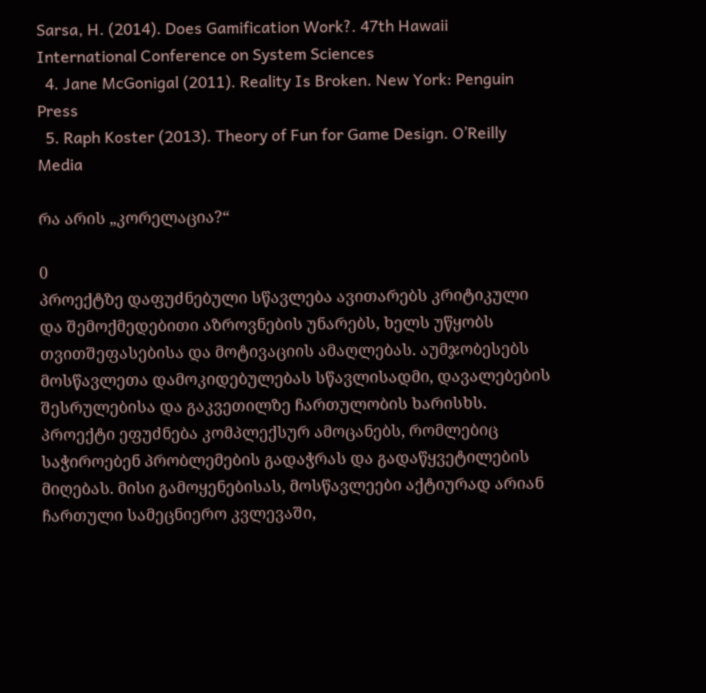Sarsa, H. (2014). Does Gamification Work?. 47th Hawaii International Conference on System Sciences
  4. Jane McGonigal (2011). Reality Is Broken. New York: Penguin Press
  5. Raph Koster (2013). Theory of Fun for Game Design. O’Reilly Media

რა არის „კორელაცია?“

0
პროექტზე დაფუძნებული სწავლება ავითარებს კრიტიკული და შემოქმედებითი აზროვნების უნარებს, ხელს უწყობს თვითშეფასებისა და მოტივაციის ამაღლებას. აუმჯობესებს მოსწავლეთა დამოკიდებულებას სწავლისადმი, დავალებების შესრულებისა და გაკვეთილზე ჩართულობის ხარისხს.
პროექტი ეფუძნება კომპლექსურ ამოცანებს, რომლებიც საჭიროებენ პრობლემების გადაჭრას და გადაწყვეტილების მიღებას. მისი გამოყენებისას, მოსწავლეები აქტიურად არიან ჩართული სამეცნიერო კვლევაში,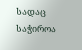სადაც საჭიროა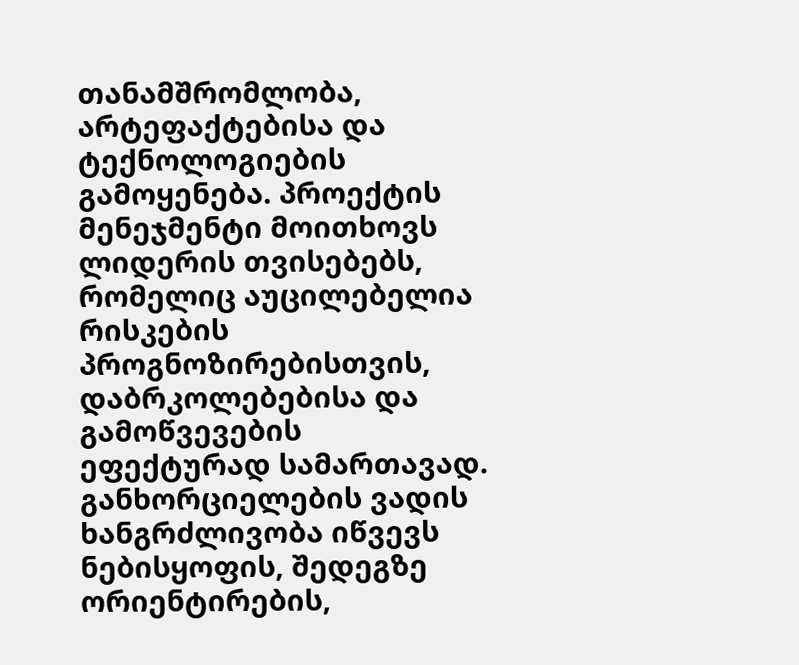თანამშრომლობა, არტეფაქტებისა და ტექნოლოგიების გამოყენება. პროექტის მენეჯმენტი მოითხოვს ლიდერის თვისებებს, რომელიც აუცილებელია რისკების პროგნოზირებისთვის, დაბრკოლებებისა და გამოწვევების ეფექტურად სამართავად. განხორციელების ვადის ხანგრძლივობა იწვევს ნებისყოფის, შედეგზე ორიენტირების,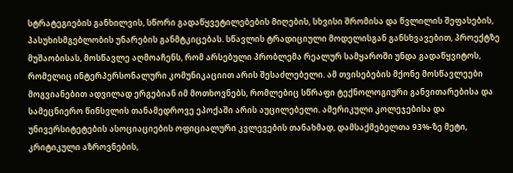სტრატეგიების განხილვის, სწორი გადაწყვეტილებების მიღების, სხვისი შრომისა და წვლილის შეფასების, პასუხისმგებლობის უნარების განმტკიცებას. სწავლის ტრადიციული მოდელისგან განსხვავებით, პროექტზე მუშაობისას, მოსწავლე აღმოაჩენს, რომ არსებული პრობლემა რეალურ სამყაროში უნდა გადაწყვიტოს, რომელიც ინტერპერსონალური კომუნიკაციით არის შესაძლებელი. ამ თვისებების მქონე მოსწავლეები მოგვიანებით ადვილად ერგებიან იმ მოთხოვნებს, რომლებიც სწრაფი ტექნოლოგიური განვითარებისა და სამეცნიერო წინსვლის თანამედროვე ეპოქაში არის აუცილებელი. ამერიკული კოლეჯებისა და უნივერსიტეტების ასოციაციების ოფიციალური კვლევების თანახმად, დამსაქმებელთა 93%-ზე მეტი, კრიტიკული აზროვნების,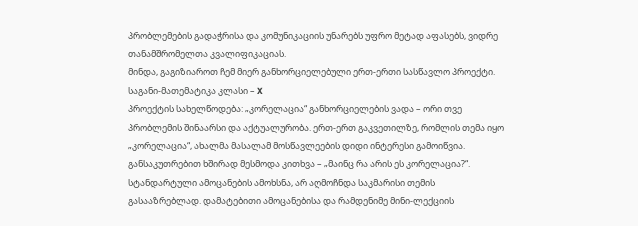პრობლემების გადაჭრისა და კომუნიკაციის უნარებს უფრო მეტად აფასებს, ვიდრე თანამშრომელთა კვალიფიკაციას.
მინდა, გაგიზიაროთ ჩემ მიერ განხორციელებული ერთ-ერთი სასწავლო პროექტი.
საგანი-მათემატიკა კლასი – X
პროექტის სახელწოდება: „კორელაცია“ განხორციელების ვადა – ორი თვე
პრობლემის შინაარსი და აქტუალურობა. ერთ-ერთ გაკვეთილზე, რომლის თემა იყო „კორელაცია“, ახალმა მასალამ მოსწავლეების დიდი ინტერესი გამოიწვია. განსაკუთრებით ხშირად მესმოდა კითხვა – „მაინც რა არის ეს კორელაცია?“. სტანდარტული ამოცანების ამოხსნა, არ აღმოჩნდა საკმარისი თემის გასააზრებლად. დამატებითი ამოცანებისა და რამდენიმე მინი-ლექციის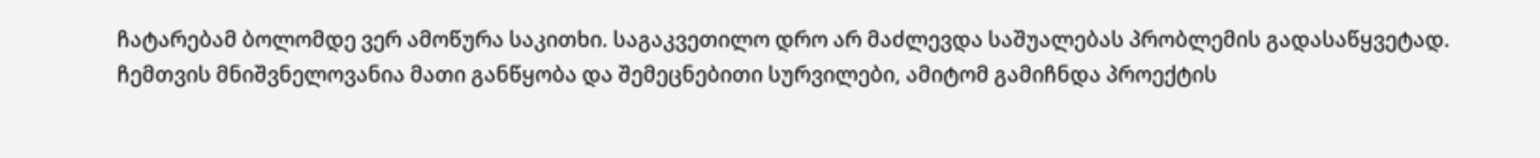ჩატარებამ ბოლომდე ვერ ამოწურა საკითხი. საგაკვეთილო დრო არ მაძლევდა საშუალებას პრობლემის გადასაწყვეტად.
ჩემთვის მნიშვნელოვანია მათი განწყობა და შემეცნებითი სურვილები, ამიტომ გამიჩნდა პროექტის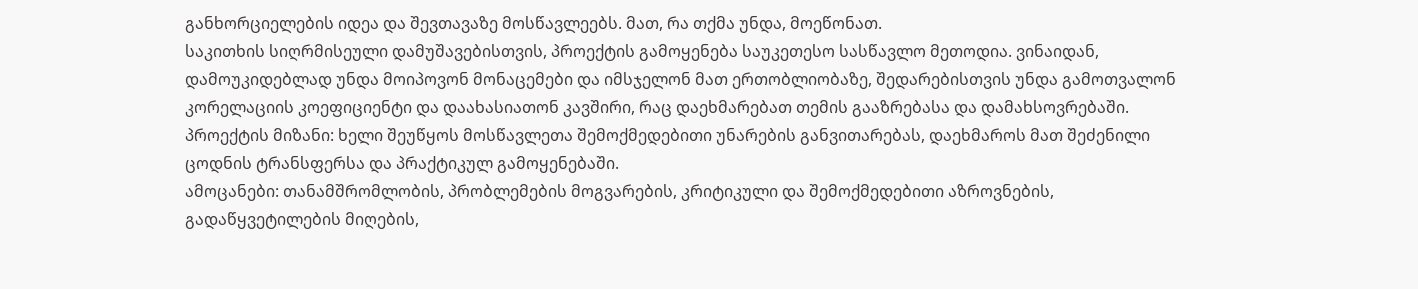განხორციელების იდეა და შევთავაზე მოსწავლეებს. მათ, რა თქმა უნდა, მოეწონათ.
საკითხის სიღრმისეული დამუშავებისთვის, პროექტის გამოყენება საუკეთესო სასწავლო მეთოდია. ვინაიდან, დამოუკიდებლად უნდა მოიპოვონ მონაცემები და იმსჯელონ მათ ერთობლიობაზე, შედარებისთვის უნდა გამოთვალონ კორელაციის კოეფიციენტი და დაახასიათონ კავშირი, რაც დაეხმარებათ თემის გააზრებასა და დამახსოვრებაში.
პროექტის მიზანი: ხელი შეუწყოს მოსწავლეთა შემოქმედებითი უნარების განვითარებას, დაეხმაროს მათ შეძენილი ცოდნის ტრანსფერსა და პრაქტიკულ გამოყენებაში.
ამოცანები: თანამშრომლობის, პრობლემების მოგვარების, კრიტიკული და შემოქმედებითი აზროვნების, გადაწყვეტილების მიღების,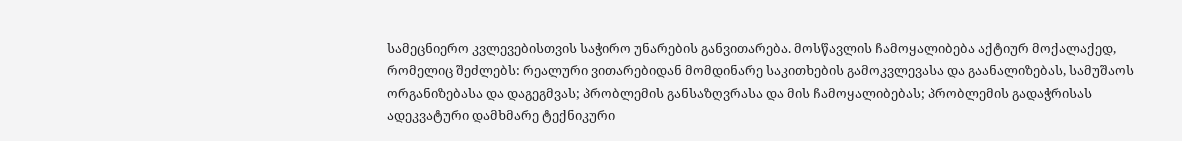სამეცნიერო კვლევებისთვის საჭირო უნარების განვითარება. მოსწავლის ჩამოყალიბება აქტიურ მოქალაქედ, რომელიც შეძლებს: რეალური ვითარებიდან მომდინარე საკითხების გამოკვლევასა და გაანალიზებას, სამუშაოს ორგანიზებასა და დაგეგმვას; პრობლემის განსაზღვრასა და მის ჩამოყალიბებას; პრობლემის გადაჭრისას ადეკვატური დამხმარე ტექნიკური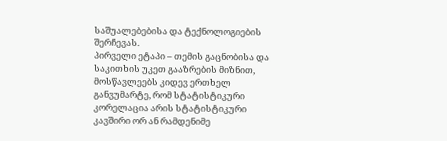საშუალებებისა და ტექნოლოგიების შერჩევას.
პირველი ეტაპი – თემის გაცნობისა და საკითხის უკეთ გააზრების მიზნით, მოსწავლეებს კიდევ ერთხელ განვუმარტე, რომ სტატისტიკური კორელაცია არის სტატისტიკური კავშირი ორ ან რამდენიმე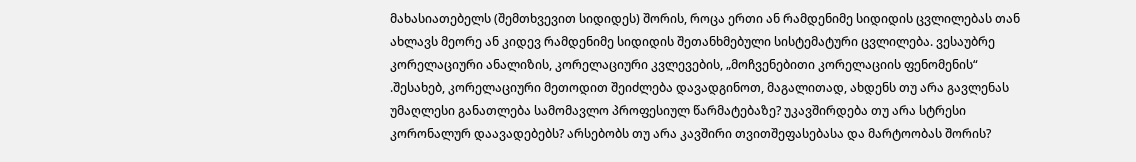მახასიათებელს (შემთხვევით სიდიდეს) შორის, როცა ერთი ან რამდენიმე სიდიდის ცვლილებას თან ახლავს მეორე ან კიდევ რამდენიმე სიდიდის შეთანხმებული სისტემატური ცვლილება. ვესაუბრე კორელაციური ანალიზის, კორელაციური კვლევების, „მოჩვენებითი კორელაციის ფენომენის“ .შესახებ, კორელაციური მეთოდით შეიძლება დავადგინოთ, მაგალითად, ახდენს თუ არა გავლენას უმაღლესი განათლება სამომავლო პროფესიულ წარმატებაზე? უკავშირდება თუ არა სტრესი კორონალურ დაავადებებს? არსებობს თუ არა კავშირი თვითშეფასებასა და მარტოობას შორის?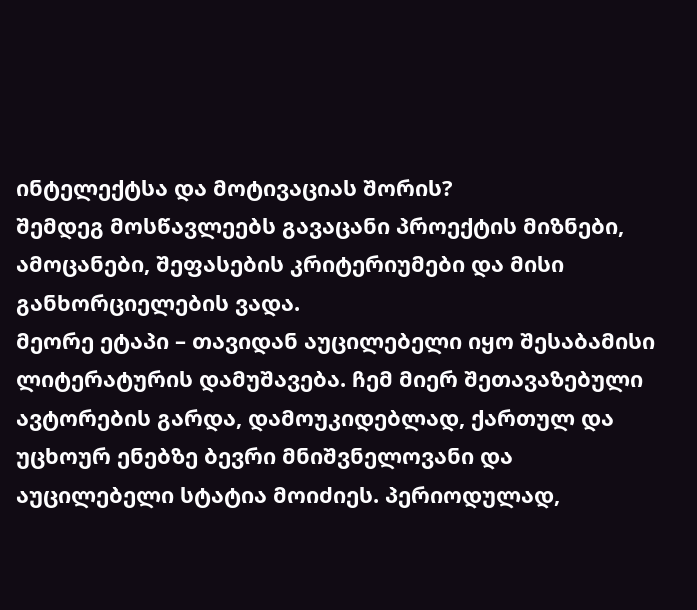ინტელექტსა და მოტივაციას შორის?
შემდეგ მოსწავლეებს გავაცანი პროექტის მიზნები, ამოცანები, შეფასების კრიტერიუმები და მისი განხორციელების ვადა.
მეორე ეტაპი – თავიდან აუცილებელი იყო შესაბამისი ლიტერატურის დამუშავება. ჩემ მიერ შეთავაზებული ავტორების გარდა, დამოუკიდებლად, ქართულ და უცხოურ ენებზე ბევრი მნიშვნელოვანი და აუცილებელი სტატია მოიძიეს. პერიოდულად,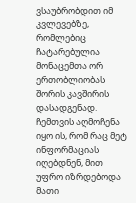ვსაუბრობდით იმ კვლევებზე, რომლებიც ჩატარებულია მონაცემთა ორ ერთობლიობას შორის კავშირის დასადგენად. ჩემთვის აღმოჩენა იყო ის, რომ რაც მეტ ინფორმაციას იღებდნენ, მით უფრო იზრდებოდა მათი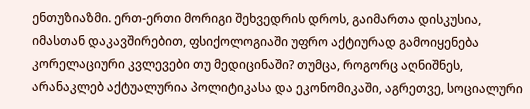ენთუზიაზმი. ერთ-ერთი მორიგი შეხვედრის დროს, გაიმართა დისკუსია, იმასთან დაკავშირებით, ფსიქოლოგიაში უფრო აქტიურად გამოიყენება კორელაციური კვლევები თუ მედიცინაში? თუმცა, როგორც აღნიშნეს, არანაკლებ აქტუალურია პოლიტიკასა და ეკონომიკაში, აგრეთვე, სოციალური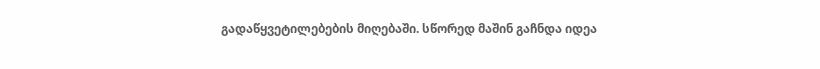გადაწყვეტილებების მიღებაში. სწორედ მაშინ გაჩნდა იდეა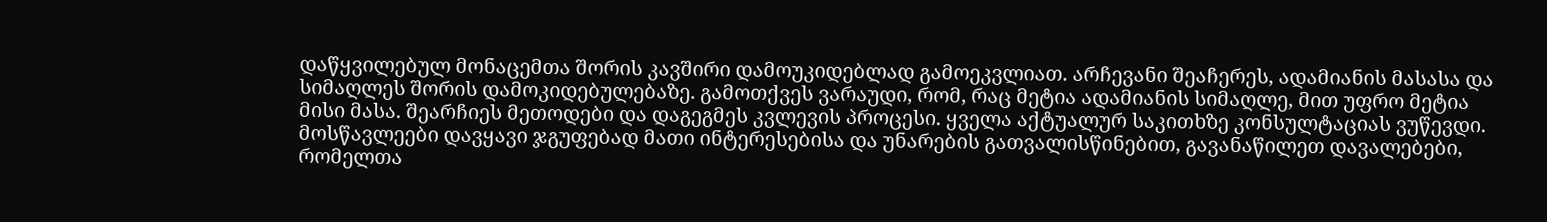დაწყვილებულ მონაცემთა შორის კავშირი დამოუკიდებლად გამოეკვლიათ. არჩევანი შეაჩერეს, ადამიანის მასასა და სიმაღლეს შორის დამოკიდებულებაზე. გამოთქვეს ვარაუდი, რომ, რაც მეტია ადამიანის სიმაღლე, მით უფრო მეტია მისი მასა. შეარჩიეს მეთოდები და დაგეგმეს კვლევის პროცესი. ყველა აქტუალურ საკითხზე კონსულტაციას ვუწევდი. მოსწავლეები დავყავი ჯგუფებად მათი ინტერესებისა და უნარების გათვალისწინებით, გავანაწილეთ დავალებები, რომელთა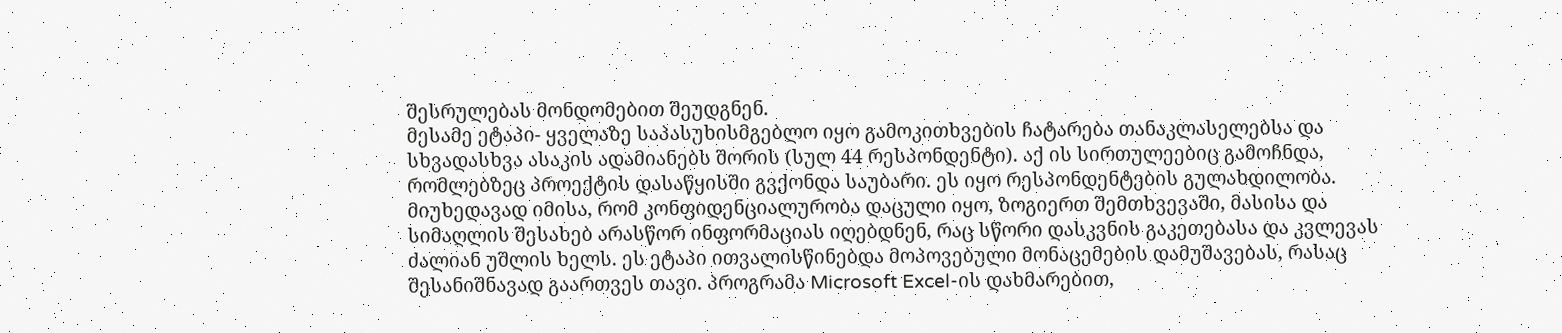შესრულებას მონდომებით შეუდგნენ.
მესამე ეტაპი- ყველაზე საპასუხისმგებლო იყო გამოკითხვების ჩატარება თანაკლასელებსა და სხვადასხვა ასაკის ადამიანებს შორის (სულ 44 რესპონდენტი). აქ ის სირთულეებიც გამოჩნდა, რომლებზეც პროექტის დასაწყისში გვქონდა საუბარი. ეს იყო რესპონდენტების გულახდილობა. მიუხედავად იმისა, რომ კონფიდენციალურობა დაცული იყო, ზოგიერთ შემთხვევაში, მასისა და სიმაღლის შესახებ არასწორ ინფორმაციას იღებდნენ, რაც სწორი დასკვნის გაკეთებასა და კვლევას ძალიან უშლის ხელს. ეს ეტაპი ითვალისწინებდა მოპოვებული მონაცემების დამუშავებას, რასაც შესანიშნავად გაართვეს თავი. პროგრამა Microsoft Excel-ის დახმარებით,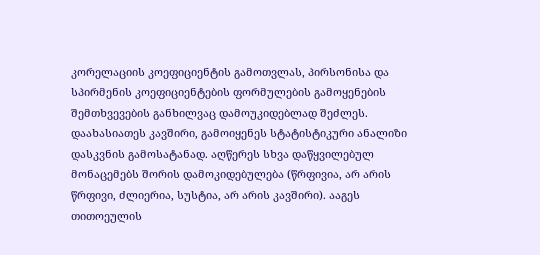კორელაციის კოეფიციენტის გამოთვლას, პირსონისა და სპირმენის კოეფიციენტების ფორმულების გამოყენების შემთხვევების განხილვაც დამოუკიდებლად შეძლეს. დაახასიათეს კავშირი, გამოიყენეს სტატისტიკური ანალიზი დასკვნის გამოსატანად. აღწერეს სხვა დაწყვილებულ მონაცემებს შორის დამოკიდებულება (წრფივია, არ არის წრფივი, ძლიერია, სუსტია, არ არის კავშირი). ააგეს თითოეულის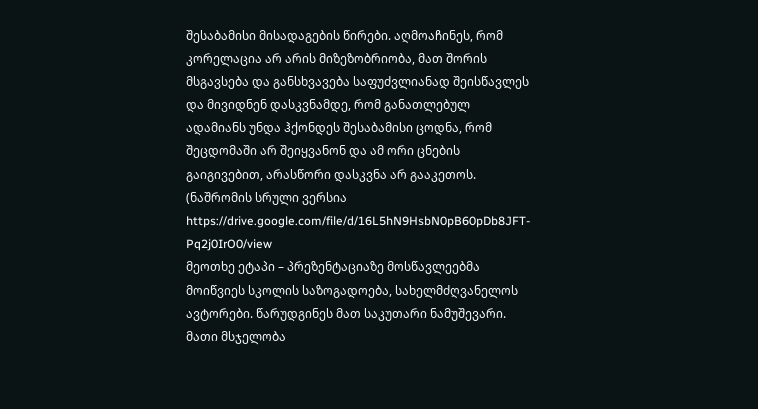შესაბამისი მისადაგების წირები. აღმოაჩინეს, რომ კორელაცია არ არის მიზეზობრიობა, მათ შორის მსგავსება და განსხვავება საფუძვლიანად შეისწავლეს და მივიდნენ დასკვნამდე, რომ განათლებულ ადამიანს უნდა ჰქონდეს შესაბამისი ცოდნა, რომ შეცდომაში არ შეიყვანონ და ამ ორი ცნების გაიგივებით, არასწორი დასკვნა არ გააკეთოს. (ნაშრომის სრული ვერსია  https://drive.google.com/file/d/16L5hN9HsbN0pB60pDb8JFT-Pq2j0IrO0/view
მეოთხე ეტაპი – პრეზენტაციაზე მოსწავლეებმა მოიწვიეს სკოლის საზოგადოება, სახელმძღვანელოს ავტორები. წარუდგინეს მათ საკუთარი ნამუშევარი. მათი მსჯელობა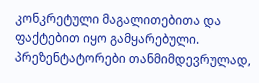კონკრეტული მაგალითებითა და ფაქტებით იყო გამყარებული. პრეზენტატორები თანმიმდევრულად,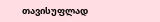თავისუფლად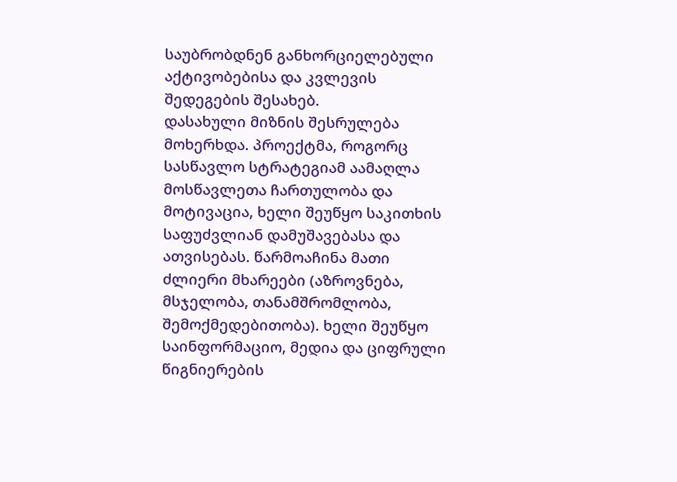საუბრობდნენ განხორციელებული აქტივობებისა და კვლევის შედეგების შესახებ.
დასახული მიზნის შესრულება მოხერხდა. პროექტმა, როგორც სასწავლო სტრატეგიამ აამაღლა მოსწავლეთა ჩართულობა და მოტივაცია, ხელი შეუწყო საკითხის საფუძვლიან დამუშავებასა და ათვისებას. წარმოაჩინა მათი ძლიერი მხარეები (აზროვნება, მსჯელობა, თანამშრომლობა, შემოქმედებითობა). ხელი შეუწყო საინფორმაციო, მედია და ციფრული წიგნიერების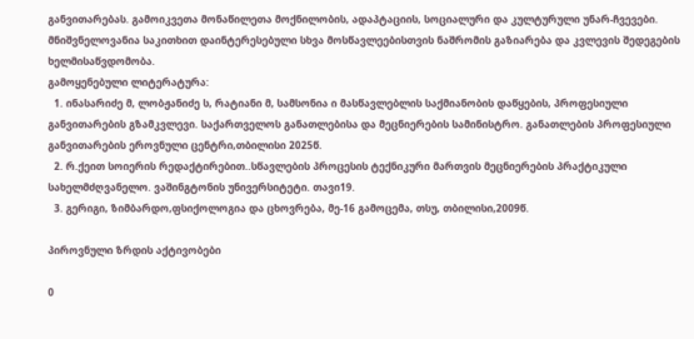განვითარებას. გამოიკვეთა მონაწილეთა მოქნილობის, ადაპტაციის, სოციალური და კულტურული უნარ-ჩვევები.
მნიშვნელოვანია საკითხით დაინტერესებული სხვა მოსწავლეებისთვის ნაშრომის გაზიარება და კვლევის შედეგების ხელმისაწვდომობა.
გამოყენებული ლიტერატურა:
  1. ინასარიძე მ, ლობჟანიძე ს, რატიანი მ, სამსონია ი მასწავლებლის საქმიანობის დაწყების, პროფესიული განვითარების გზამკვლევი. საქართველოს განათლებისა და მეცნიერების სამინისტრო. განათლების პროფესიული განვითარების ეროვნული ცენტრი,თბილისი 2025წ.
  2. რ.ქეით სოიერის რედაქტირებით..სწავლების პროცესის ტექნიკური მართვის მეცნიერების პრაქტიკული სახელმძღვანელო. ვაშინგტონის უნივერსიტეტი. თავი19.
  3. გერიგი, ზიმბარდო,ფსიქოლოგია და ცხოვრება, მე-16 გამოცემა, თსუ, თბილისი,2009წ.

პიროვნული ზრდის აქტივობები

0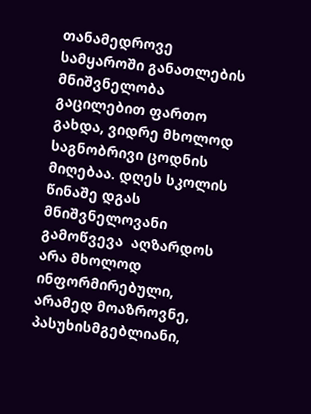თანამედროვე სამყაროში განათლების მნიშვნელობა გაცილებით ფართო გახდა, ვიდრე მხოლოდ საგნობრივი ცოდნის მიღებაა. დღეს სკოლის წინაშე დგას მნიშვნელოვანი გამოწვევა  აღზარდოს არა მხოლოდ ინფორმირებული, არამედ მოაზროვნე, პასუხისმგებლიანი,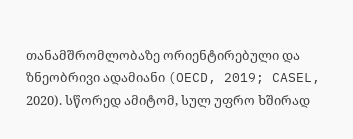თანამშრომლობაზე ორიენტირებული და ზნეობრივი ადამიანი (OECD, 2019; CASEL, 2020). სწორედ ამიტომ, სულ უფრო ხშირად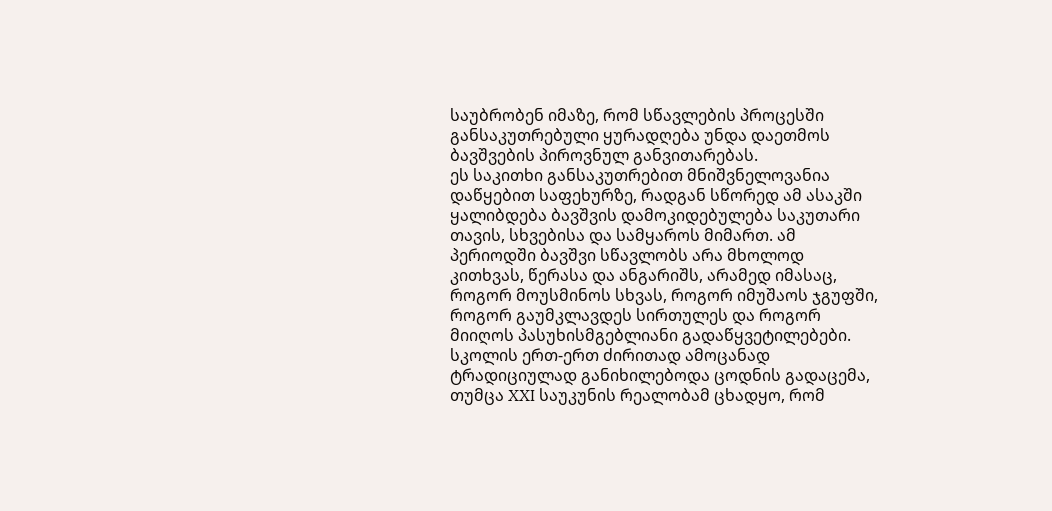საუბრობენ იმაზე, რომ სწავლების პროცესში განსაკუთრებული ყურადღება უნდა დაეთმოს ბავშვების პიროვნულ განვითარებას.
ეს საკითხი განსაკუთრებით მნიშვნელოვანია დაწყებით საფეხურზე, რადგან სწორედ ამ ასაკში ყალიბდება ბავშვის დამოკიდებულება საკუთარი თავის, სხვებისა და სამყაროს მიმართ. ამ პერიოდში ბავშვი სწავლობს არა მხოლოდ კითხვას, წერასა და ანგარიშს, არამედ იმასაც, როგორ მოუსმინოს სხვას, როგორ იმუშაოს ჯგუფში, როგორ გაუმკლავდეს სირთულეს და როგორ მიიღოს პასუხისმგებლიანი გადაწყვეტილებები.
სკოლის ერთ-ერთ ძირითად ამოცანად ტრადიციულად განიხილებოდა ცოდნის გადაცემა, თუმცა XXI საუკუნის რეალობამ ცხადყო, რომ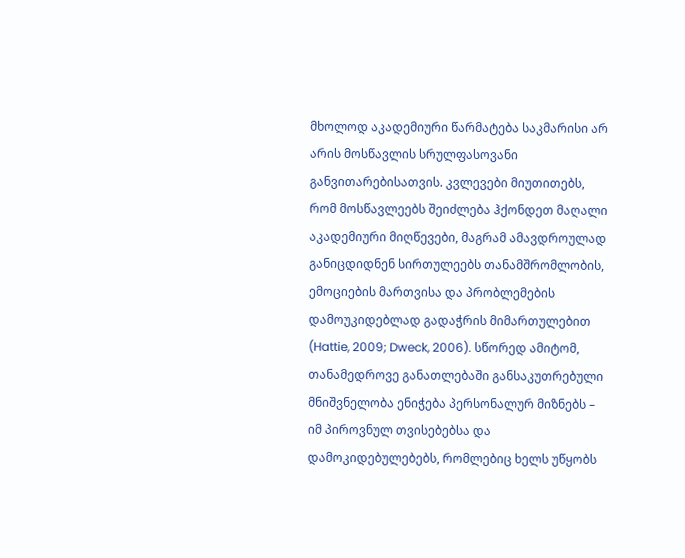მხოლოდ აკადემიური წარმატება საკმარისი არ არის მოსწავლის სრულფასოვანი განვითარებისათვის. კვლევები მიუთითებს, რომ მოსწავლეებს შეიძლება ჰქონდეთ მაღალი აკადემიური მიღწევები, მაგრამ ამავდროულად განიცდიდნენ სირთულეებს თანამშრომლობის, ემოციების მართვისა და პრობლემების დამოუკიდებლად გადაჭრის მიმართულებით (Hattie, 2009; Dweck, 2006). სწორედ ამიტომ, თანამედროვე განათლებაში განსაკუთრებული მნიშვნელობა ენიჭება პერსონალურ მიზნებს – იმ პიროვნულ თვისებებსა და დამოკიდებულებებს, რომლებიც ხელს უწყობს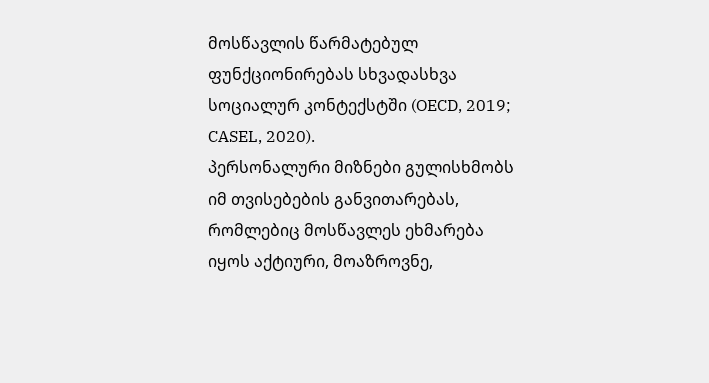მოსწავლის წარმატებულ ფუნქციონირებას სხვადასხვა სოციალურ კონტექსტში (OECD, 2019; CASEL, 2020).
პერსონალური მიზნები გულისხმობს იმ თვისებების განვითარებას, რომლებიც მოსწავლეს ეხმარება იყოს აქტიური, მოაზროვნე,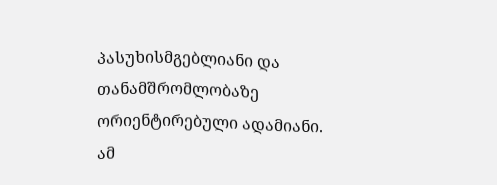პასუხისმგებლიანი და თანამშრომლობაზე ორიენტირებული ადამიანი.
ამ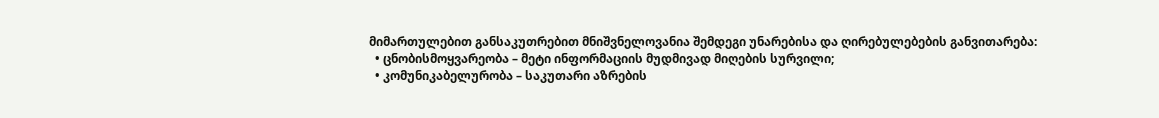მიმართულებით განსაკუთრებით მნიშვნელოვანია შემდეგი უნარებისა და ღირებულებების განვითარება:
  • ცნობისმოყვარეობა – მეტი ინფორმაციის მუდმივად მიღების სურვილი;
  • კომუნიკაბელურობა – საკუთარი აზრების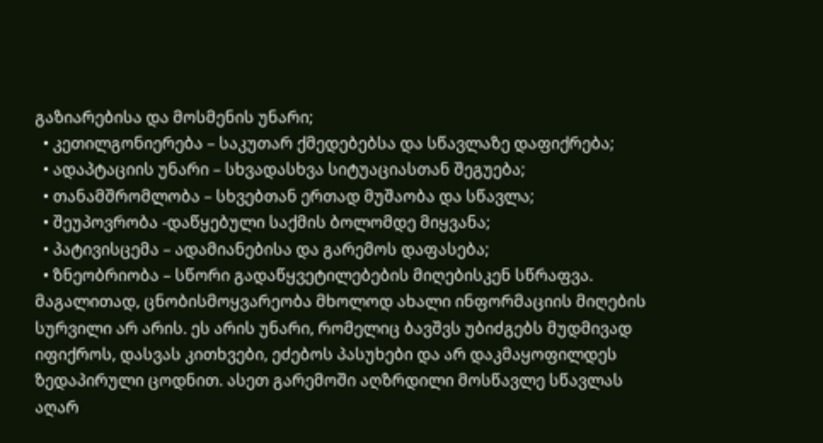გაზიარებისა და მოსმენის უნარი;
  • კეთილგონიერება – საკუთარ ქმედებებსა და სწავლაზე დაფიქრება;
  • ადაპტაციის უნარი – სხვადასხვა სიტუაციასთან შეგუება;
  • თანამშრომლობა – სხვებთან ერთად მუშაობა და სწავლა;
  • შეუპოვრობა -დაწყებული საქმის ბოლომდე მიყვანა;
  • პატივისცემა – ადამიანებისა და გარემოს დაფასება;
  • ზნეობრიობა – სწორი გადაწყვეტილებების მიღებისკენ სწრაფვა.
მაგალითად, ცნობისმოყვარეობა მხოლოდ ახალი ინფორმაციის მიღების სურვილი არ არის. ეს არის უნარი, რომელიც ბავშვს უბიძგებს მუდმივად იფიქროს, დასვას კითხვები, ეძებოს პასუხები და არ დაკმაყოფილდეს ზედაპირული ცოდნით. ასეთ გარემოში აღზრდილი მოსწავლე სწავლას აღარ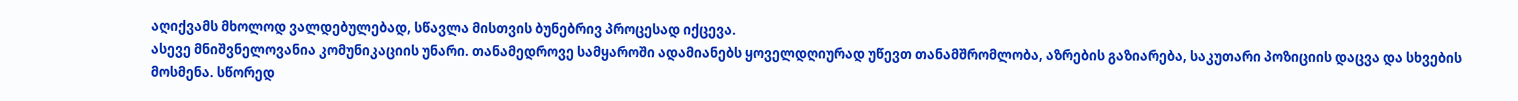აღიქვამს მხოლოდ ვალდებულებად, სწავლა მისთვის ბუნებრივ პროცესად იქცევა.
ასევე მნიშვნელოვანია კომუნიკაციის უნარი. თანამედროვე სამყაროში ადამიანებს ყოველდღიურად უწევთ თანამშრომლობა, აზრების გაზიარება, საკუთარი პოზიციის დაცვა და სხვების მოსმენა. სწორედ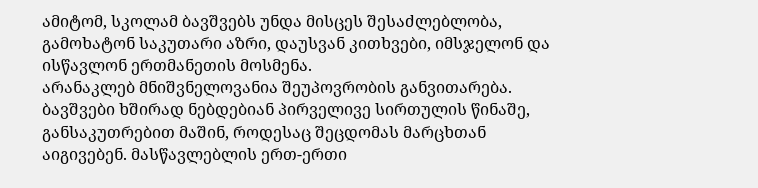ამიტომ, სკოლამ ბავშვებს უნდა მისცეს შესაძლებლობა, გამოხატონ საკუთარი აზრი, დაუსვან კითხვები, იმსჯელონ და ისწავლონ ერთმანეთის მოსმენა.
არანაკლებ მნიშვნელოვანია შეუპოვრობის განვითარება. ბავშვები ხშირად ნებდებიან პირველივე სირთულის წინაშე, განსაკუთრებით მაშინ, როდესაც შეცდომას მარცხთან აიგივებენ. მასწავლებლის ერთ-ერთი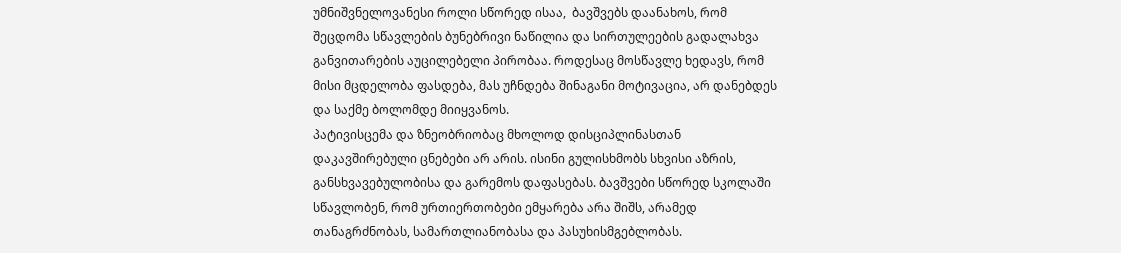უმნიშვნელოვანესი როლი სწორედ ისაა,  ბავშვებს დაანახოს, რომ შეცდომა სწავლების ბუნებრივი ნაწილია და სირთულეების გადალახვა განვითარების აუცილებელი პირობაა. როდესაც მოსწავლე ხედავს, რომ მისი მცდელობა ფასდება, მას უჩნდება შინაგანი მოტივაცია, არ დანებდეს და საქმე ბოლომდე მიიყვანოს.
პატივისცემა და ზნეობრიობაც მხოლოდ დისციპლინასთან დაკავშირებული ცნებები არ არის. ისინი გულისხმობს სხვისი აზრის, განსხვავებულობისა და გარემოს დაფასებას. ბავშვები სწორედ სკოლაში სწავლობენ, რომ ურთიერთობები ემყარება არა შიშს, არამედ თანაგრძნობას, სამართლიანობასა და პასუხისმგებლობას.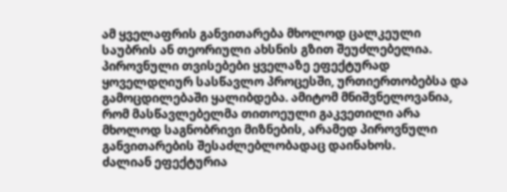ამ ყველაფრის განვითარება მხოლოდ ცალკეული საუბრის ან თეორიული ახსნის გზით შეუძლებელია. პიროვნული თვისებები ყველაზე ეფექტურად ყოველდღიურ სასწავლო პროცესში, ურთიერთობებსა და გამოცდილებაში ყალიბდება. ამიტომ მნიშვნელოვანია, რომ მასწავლებელმა თითოეული გაკვეთილი არა მხოლოდ საგნობრივი მიზნების, არამედ პიროვნული განვითარების შესაძლებლობადაც დაინახოს.
ძალიან ეფექტურია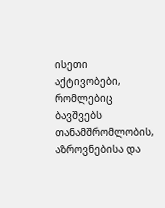ისეთი აქტივობები, რომლებიც ბავშვებს თანამშრომლობის, აზროვნებისა და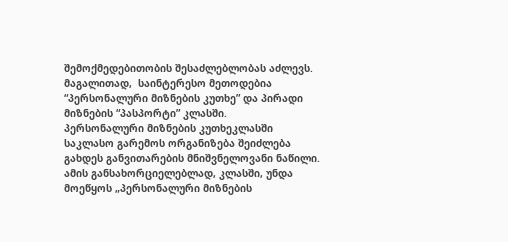შემოქმედებითობის შესაძლებლობას აძლევს. მაგალითად,  საინტერესო მეთოდებია “პერსონალური მიზნების კუთხე” და პირადი მიზნების “პასპორტი” კლასში.
პერსონალური მიზნების კუთხეკლასში
საკლასო გარემოს ორგანიზება შეიძლება გახდეს განვითარების მნიშვნელოვანი ნაწილი.
ამის განსახორციელებლად, კლასში, უნდა მოეწყოს „პერსონალური მიზნების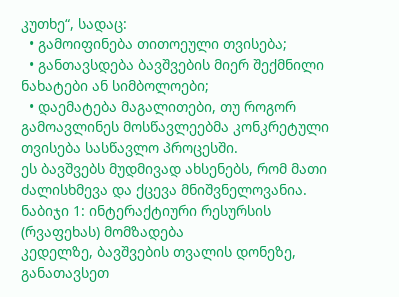კუთხე“, სადაც:
  • გამოიფინება თითოეული თვისება;
  • განთავსდება ბავშვების მიერ შექმნილი ნახატები ან სიმბოლოები;
  • დაემატება მაგალითები, თუ როგორ გამოავლინეს მოსწავლეებმა კონკრეტული თვისება სასწავლო პროცესში.
ეს ბავშვებს მუდმივად ახსენებს, რომ მათი ძალისხმევა და ქცევა მნიშვნელოვანია.
ნაბიჯი 1: ინტერაქტიური რესურსის (რვაფეხას) მომზადება
კედელზე, ბავშვების თვალის დონეზე, განათავსეთ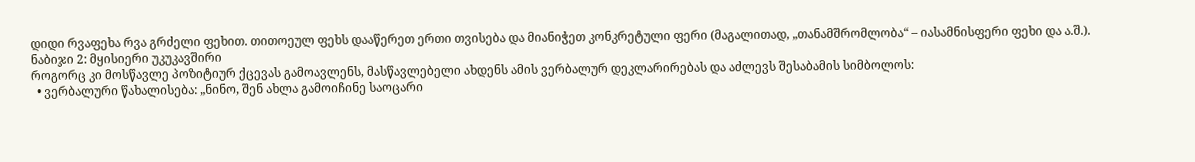დიდი რვაფეხა რვა გრძელი ფეხით. თითოეულ ფეხს დააწერეთ ერთი თვისება და მიანიჭეთ კონკრეტული ფერი (მაგალითად, „თანამშრომლობა“ – იასამნისფერი ფეხი და ა.შ.).
ნაბიჯი 2: მყისიერი უკუკავშირი
როგორც კი მოსწავლე პოზიტიურ ქცევას გამოავლენს, მასწავლებელი ახდენს ამის ვერბალურ დეკლარირებას და აძლევს შესაბამის სიმბოლოს:
  • ვერბალური წახალისება: „ნინო, შენ ახლა გამოიჩინე საოცარი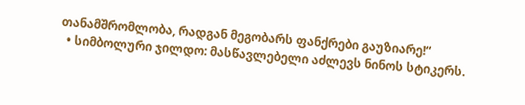თანამშრომლობა, რადგან მეგობარს ფანქრები გაუზიარე!“
  • სიმბოლური ჯილდო: მასწავლებელი აძლევს ნინოს სტიკერს.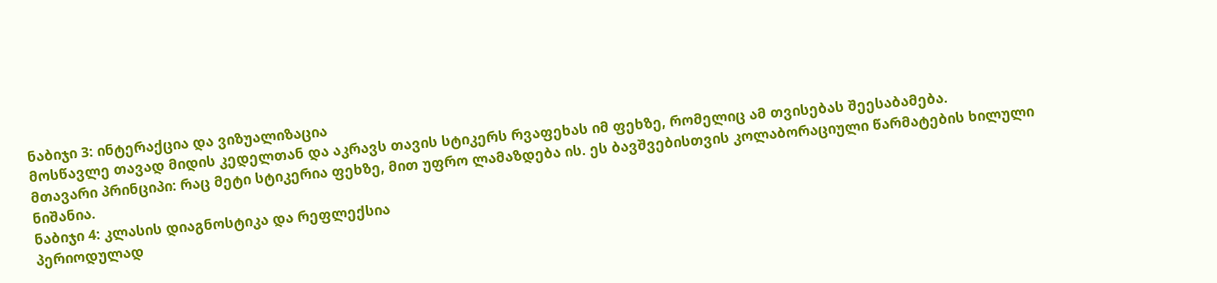ნაბიჯი 3: ინტერაქცია და ვიზუალიზაცია
მოსწავლე თავად მიდის კედელთან და აკრავს თავის სტიკერს რვაფეხას იმ ფეხზე, რომელიც ამ თვისებას შეესაბამება.
მთავარი პრინციპი: რაც მეტი სტიკერია ფეხზე, მით უფრო ლამაზდება ის. ეს ბავშვებისთვის კოლაბორაციული წარმატების ხილული ნიშანია.
ნაბიჯი 4: კლასის დიაგნოსტიკა და რეფლექსია
პერიოდულად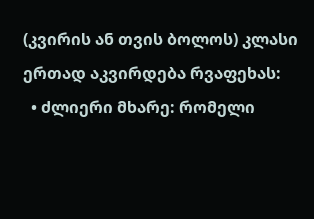(კვირის ან თვის ბოლოს) კლასი ერთად აკვირდება რვაფეხას:
  • ძლიერი მხარე: რომელი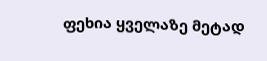ფეხია ყველაზე მეტად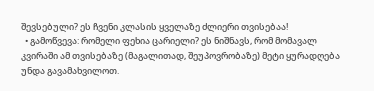შევსებული? ეს ჩვენი კლასის ყველაზე ძლიერი თვისებაა!
  • გამოწვევა: რომელი ფეხია ცარიელი? ეს ნიშნავს, რომ მომავალ კვირაში ამ თვისებაზე (მაგალითად, შეუპოვრობაზე) მეტი ყურადღება უნდა გავამახვილოთ.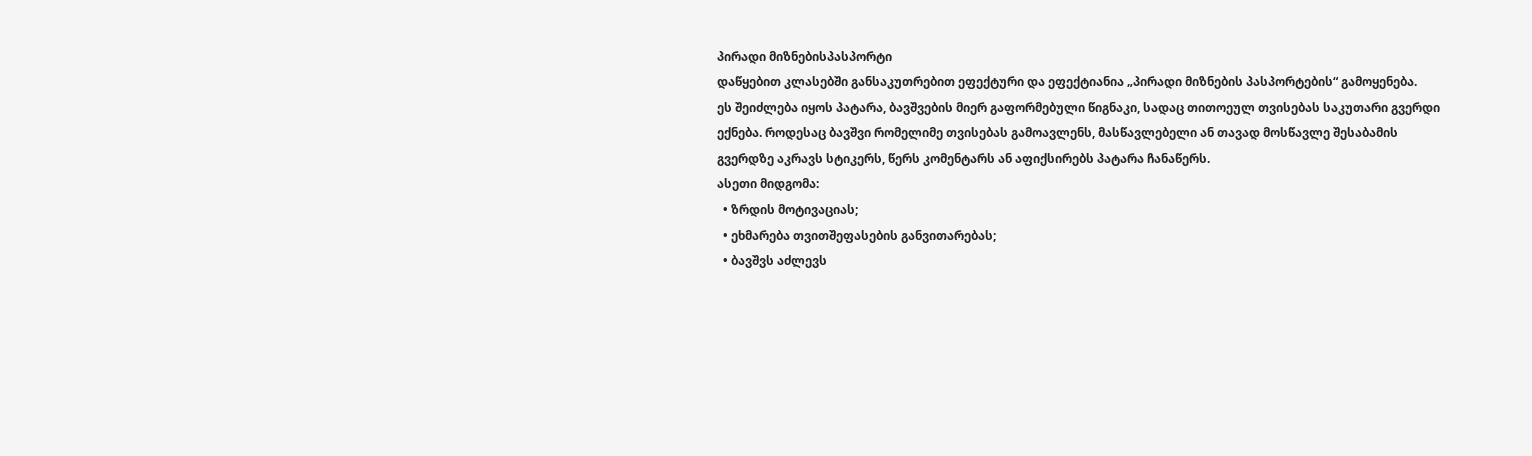პირადი მიზნებისპასპორტი
დაწყებით კლასებში განსაკუთრებით ეფექტური და ეფექტიანია „პირადი მიზნების პასპორტების“ გამოყენება.
ეს შეიძლება იყოს პატარა, ბავშვების მიერ გაფორმებული წიგნაკი, სადაც თითოეულ თვისებას საკუთარი გვერდი ექნება. როდესაც ბავშვი რომელიმე თვისებას გამოავლენს, მასწავლებელი ან თავად მოსწავლე შესაბამის გვერდზე აკრავს სტიკერს, წერს კომენტარს ან აფიქსირებს პატარა ჩანაწერს.
ასეთი მიდგომა:
  • ზრდის მოტივაციას;
  • ეხმარება თვითშეფასების განვითარებას;
  • ბავშვს აძლევს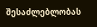შესაძლებლობას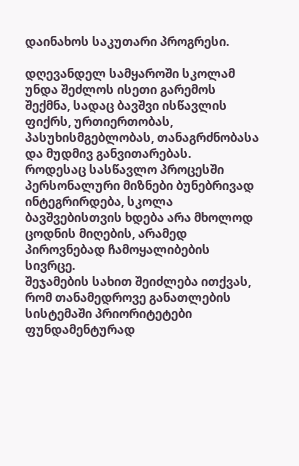დაინახოს საკუთარი პროგრესი.

დღევანდელ სამყაროში სკოლამ უნდა შეძლოს ისეთი გარემოს შექმნა, სადაც ბავშვი ისწავლის ფიქრს, ურთიერთობას, პასუხისმგებლობას, თანაგრძნობასა და მუდმივ განვითარებას.
როდესაც სასწავლო პროცესში პერსონალური მიზნები ბუნებრივად ინტეგრირდება, სკოლა ბავშვებისთვის ხდება არა მხოლოდ ცოდნის მიღების, არამედ პიროვნებად ჩამოყალიბების სივრცე.
შეჯამების სახით შეიძლება ითქვას, რომ თანამედროვე განათლების სისტემაში პრიორიტეტები ფუნდამენტურად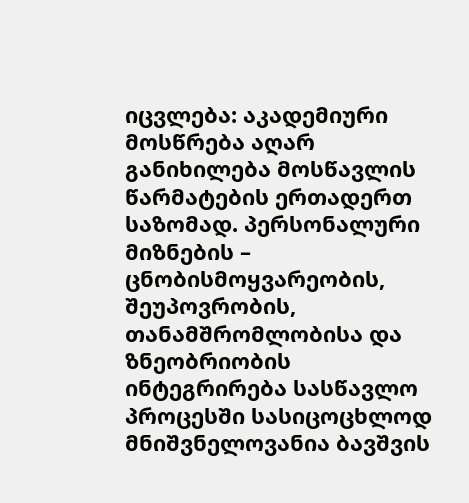იცვლება: აკადემიური მოსწრება აღარ განიხილება მოსწავლის წარმატების ერთადერთ საზომად. პერსონალური მიზნების – ცნობისმოყვარეობის, შეუპოვრობის, თანამშრომლობისა და ზნეობრიობის  ინტეგრირება სასწავლო პროცესში სასიცოცხლოდ მნიშვნელოვანია ბავშვის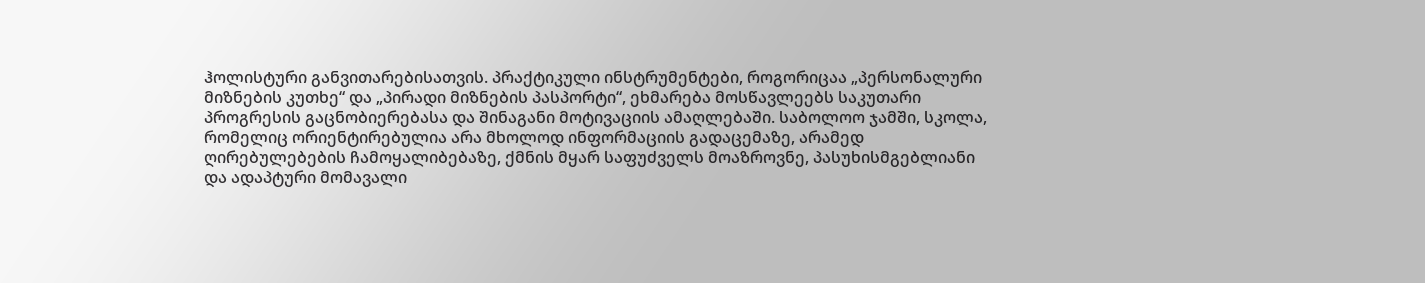ჰოლისტური განვითარებისათვის. პრაქტიკული ინსტრუმენტები, როგორიცაა „პერსონალური მიზნების კუთხე“ და „პირადი მიზნების პასპორტი“, ეხმარება მოსწავლეებს საკუთარი პროგრესის გაცნობიერებასა და შინაგანი მოტივაციის ამაღლებაში. საბოლოო ჯამში, სკოლა, რომელიც ორიენტირებულია არა მხოლოდ ინფორმაციის გადაცემაზე, არამედ ღირებულებების ჩამოყალიბებაზე, ქმნის მყარ საფუძველს მოაზროვნე, პასუხისმგებლიანი და ადაპტური მომავალი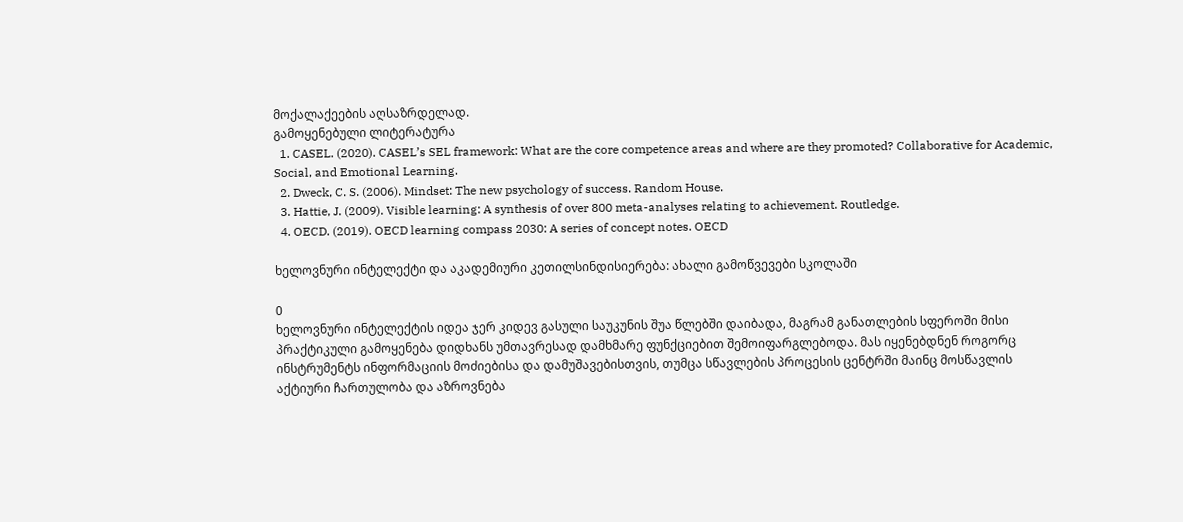მოქალაქეების აღსაზრდელად.
გამოყენებული ლიტერატურა
  1. CASEL. (2020). CASEL’s SEL framework: What are the core competence areas and where are they promoted? Collaborative for Academic, Social, and Emotional Learning.
  2. Dweck, C. S. (2006). Mindset: The new psychology of success. Random House.
  3. Hattie, J. (2009). Visible learning: A synthesis of over 800 meta-analyses relating to achievement. Routledge.
  4. OECD. (2019). OECD learning compass 2030: A series of concept notes. OECD

ხელოვნური ინტელექტი და აკადემიური კეთილსინდისიერება: ახალი გამოწვევები სკოლაში

0
ხელოვნური ინტელექტის იდეა ჯერ კიდევ გასული საუკუნის შუა წლებში დაიბადა, მაგრამ განათლების სფეროში მისი პრაქტიკული გამოყენება დიდხანს უმთავრესად დამხმარე ფუნქციებით შემოიფარგლებოდა. მას იყენებდნენ როგორც ინსტრუმენტს ინფორმაციის მოძიებისა და დამუშავებისთვის, თუმცა სწავლების პროცესის ცენტრში მაინც მოსწავლის აქტიური ჩართულობა და აზროვნება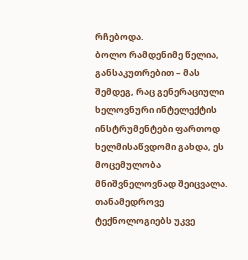რჩებოდა.
ბოლო რამდენიმე წელია, განსაკუთრებით – მას შემდეგ, რაც გენერაციული ხელოვნური ინტელექტის ინსტრუმენტები ფართოდ ხელმისაწვდომი გახდა, ეს მოცემულობა მნიშვნელოვნად შეიცვალა. თანამედროვე ტექნოლოგიებს უკვე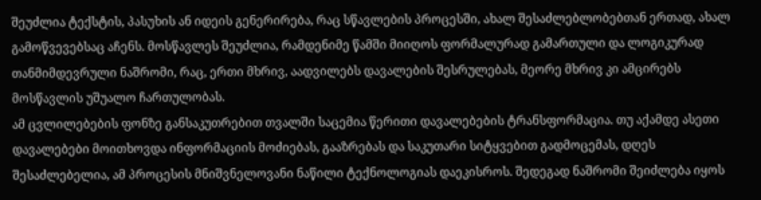შეუძლია ტექსტის, პასუხის ან იდეის გენერირება, რაც სწავლების პროცესში, ახალ შესაძლებლობებთან ერთად, ახალ გამოწვევებსაც აჩენს. მოსწავლეს შეუძლია, რამდენიმე წამში მიიღოს ფორმალურად გამართული და ლოგიკურად თანმიმდევრული ნაშრომი, რაც, ერთი მხრივ, აადვილებს დავალების შესრულებას, მეორე მხრივ კი ამცირებს მოსწავლის უშუალო ჩართულობას.
ამ ცვლილებების ფონზე განსაკუთრებით თვალში საცემია წერითი დავალებების ტრანსფორმაცია. თუ აქამდე ასეთი დავალებები მოითხოვდა ინფორმაციის მოძიებას, გააზრებას და საკუთარი სიტყვებით გადმოცემას, დღეს შესაძლებელია, ამ პროცესის მნიშვნელოვანი ნაწილი ტექნოლოგიას დაეკისროს. შედეგად ნაშრომი შეიძლება იყოს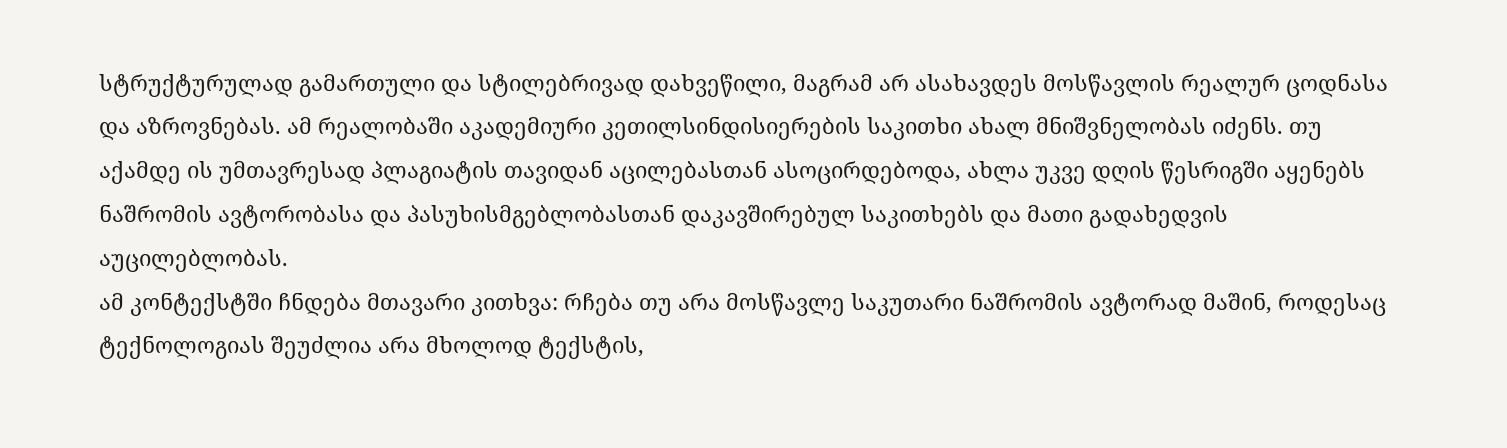სტრუქტურულად გამართული და სტილებრივად დახვეწილი, მაგრამ არ ასახავდეს მოსწავლის რეალურ ცოდნასა და აზროვნებას. ამ რეალობაში აკადემიური კეთილსინდისიერების საკითხი ახალ მნიშვნელობას იძენს. თუ აქამდე ის უმთავრესად პლაგიატის თავიდან აცილებასთან ასოცირდებოდა, ახლა უკვე დღის წესრიგში აყენებს ნაშრომის ავტორობასა და პასუხისმგებლობასთან დაკავშირებულ საკითხებს და მათი გადახედვის აუცილებლობას.
ამ კონტექსტში ჩნდება მთავარი კითხვა: რჩება თუ არა მოსწავლე საკუთარი ნაშრომის ავტორად მაშინ, როდესაც ტექნოლოგიას შეუძლია არა მხოლოდ ტექსტის,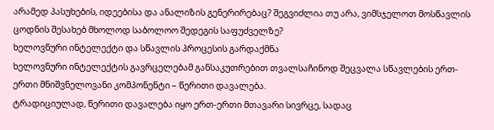არამედ პასუხების, იდეებისა და ანალიზის გენერირებაც? შეგვიძლია თუ არა, ვიმსჯელოთ მოსწავლის ცოდნის შესახებ მხოლოდ საბოლოო შედეგის საფუძველზე?
ხელოვნური ინტელექტი და სწავლის პროცესის გარდაქმნა
ხელოვნური ინტელექტის გავრცელებამ განსაკუთრებით თვალსაჩინოდ შეცვალა სწავლების ერთ-ერთი მნიშვნელოვანი კომპონენტი – წერითი დავალება.
ტრადიციულად, წერითი დავალება იყო ერთ-ერთი მთავარი სივრცე, სადაც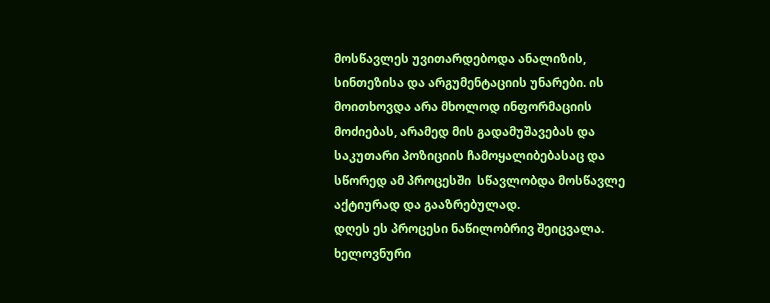მოსწავლეს უვითარდებოდა ანალიზის, სინთეზისა და არგუმენტაციის უნარები. ის მოითხოვდა არა მხოლოდ ინფორმაციის მოძიებას, არამედ მის გადამუშავებას და საკუთარი პოზიციის ჩამოყალიბებასაც და სწორედ ამ პროცესში  სწავლობდა მოსწავლე აქტიურად და გააზრებულად.
დღეს ეს პროცესი ნაწილობრივ შეიცვალა. ხელოვნური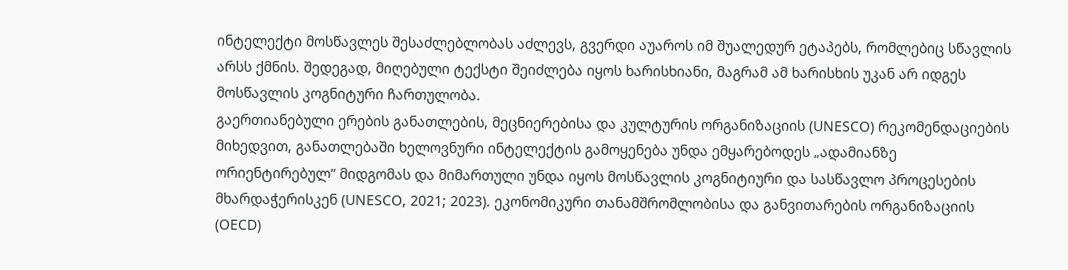ინტელექტი მოსწავლეს შესაძლებლობას აძლევს, გვერდი აუაროს იმ შუალედურ ეტაპებს, რომლებიც სწავლის არსს ქმნის. შედეგად, მიღებული ტექსტი შეიძლება იყოს ხარისხიანი, მაგრამ ამ ხარისხის უკან არ იდგეს მოსწავლის კოგნიტური ჩართულობა.
გაერთიანებული ერების განათლების, მეცნიერებისა და კულტურის ორგანიზაციის (UNESCO) რეკომენდაციების მიხედვით, განათლებაში ხელოვნური ინტელექტის გამოყენება უნდა ემყარებოდეს „ადამიანზე ორიენტირებულ“ მიდგომას და მიმართული უნდა იყოს მოსწავლის კოგნიტიური და სასწავლო პროცესების მხარდაჭერისკენ (UNESCO, 2021; 2023). ეკონომიკური თანამშრომლობისა და განვითარების ორგანიზაციის (OECD)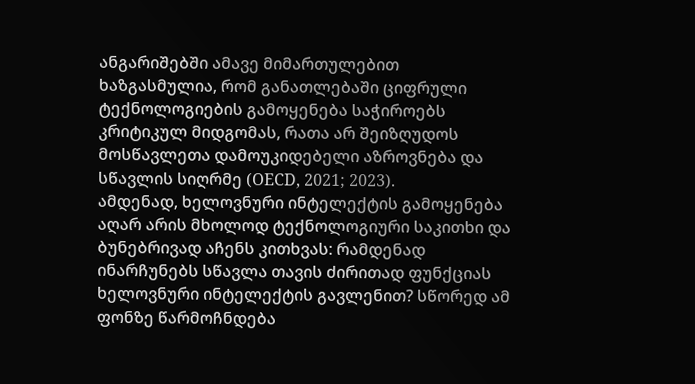ანგარიშებში ამავე მიმართულებით ხაზგასმულია, რომ განათლებაში ციფრული ტექნოლოგიების გამოყენება საჭიროებს კრიტიკულ მიდგომას, რათა არ შეიზღუდოს მოსწავლეთა დამოუკიდებელი აზროვნება და სწავლის სიღრმე (OECD, 2021; 2023).
ამდენად, ხელოვნური ინტელექტის გამოყენება აღარ არის მხოლოდ ტექნოლოგიური საკითხი და ბუნებრივად აჩენს კითხვას: რამდენად ინარჩუნებს სწავლა თავის ძირითად ფუნქციას ხელოვნური ინტელექტის გავლენით? სწორედ ამ ფონზე წარმოჩნდება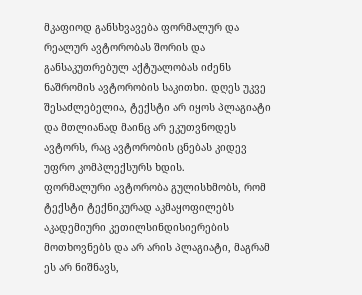მკაფიოდ განსხვავება ფორმალურ და რეალურ ავტორობას შორის და განსაკუთრებულ აქტუალობას იძენს ნაშრომის ავტორობის საკითხი. დღეს უკვე შესაძლებელია, ტექსტი არ იყოს პლაგიატი და მთლიანად მაინც არ ეკუთვნოდეს ავტორს, რაც ავტორობის ცნებას კიდევ უფრო კომპლექსურს ხდის.
ფორმალური ავტორობა გულისხმობს, რომ ტექსტი ტექნიკურად აკმაყოფილებს აკადემიური კეთილსინდისიერების მოთხოვნებს და არ არის პლაგიატი, მაგრამ ეს არ ნიშნავს,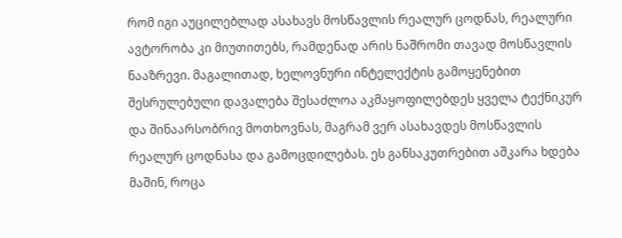რომ იგი აუცილებლად ასახავს მოსწავლის რეალურ ცოდნას, რეალური ავტორობა კი მიუთითებს, რამდენად არის ნაშრომი თავად მოსწავლის ნააზრევი. მაგალითად, ხელოვნური ინტელექტის გამოყენებით შესრულებული დავალება შესაძლოა აკმაყოფილებდეს ყველა ტექნიკურ და შინაარსობრივ მოთხოვნას, მაგრამ ვერ ასახავდეს მოსწავლის რეალურ ცოდნასა და გამოცდილებას. ეს განსაკუთრებით აშკარა ხდება მაშინ, როცა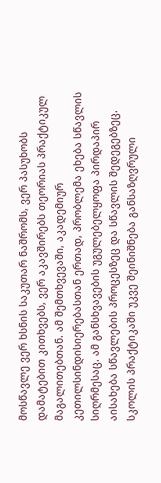მოსწავლე ვერ ხსნის საკუთარ ნაშრომს, ვერ პასუხობს დამატებით კითხვებს, ვერ აკავშირებს თეორიას პრაქტიკულ მაგალითებთან. ამ შემთხვევაში, აკადემიურ კეთილსინდისიერებასთან ერთად, პრობლემა ეხება სწავლის სიღრმესაც. ამ განსხვავების უგულებელყოფა პირდაპირ აისახება სწავლების პროცესზეც და სწავლის შედეგებზეც.
სკოლის პრაქტიკაში უკვე შეინიშნება განსაზღვრული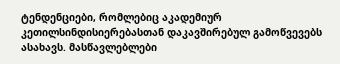ტენდენციები, რომლებიც აკადემიურ კეთილსინდისიერებასთან დაკავშირებულ გამოწვევებს ასახავს. მასწავლებლები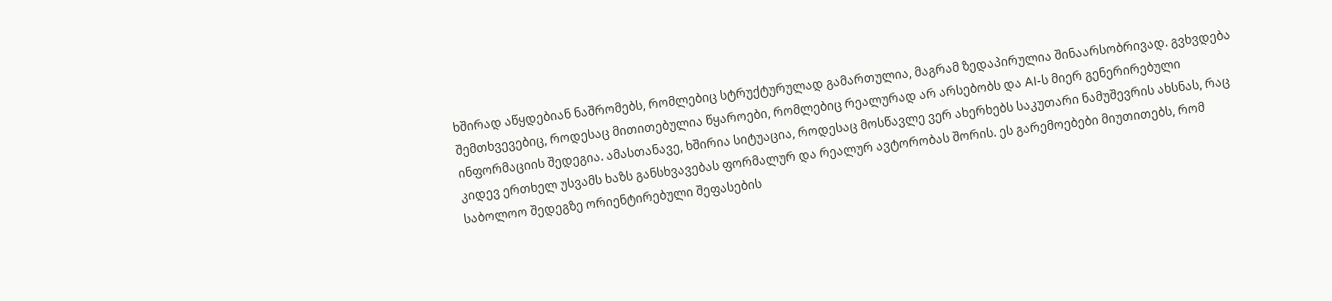ხშირად აწყდებიან ნაშრომებს, რომლებიც სტრუქტურულად გამართულია, მაგრამ ზედაპირულია შინაარსობრივად. გვხვდება შემთხვევებიც, როდესაც მითითებულია წყაროები, რომლებიც რეალურად არ არსებობს და AI-ს მიერ გენერირებული ინფორმაციის შედეგია. ამასთანავე, ხშირია სიტუაცია, როდესაც მოსწავლე ვერ ახერხებს საკუთარი ნამუშევრის ახსნას, რაც კიდევ ერთხელ უსვამს ხაზს განსხვავებას ფორმალურ და რეალურ ავტორობას შორის. ეს გარემოებები მიუთითებს, რომ საბოლოო შედეგზე ორიენტირებული შეფასების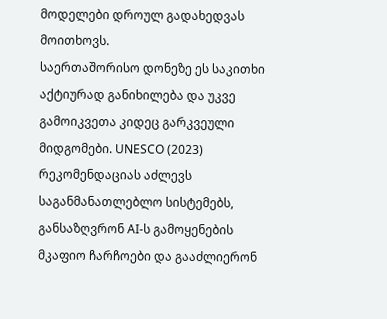მოდელები დროულ გადახედვას მოითხოვს.
საერთაშორისო დონეზე ეს საკითხი აქტიურად განიხილება და უკვე გამოიკვეთა კიდეც გარკვეული მიდგომები. UNESCO (2023) რეკომენდაციას აძლევს საგანმანათლებლო სისტემებს, განსაზღვრონ AI-ს გამოყენების მკაფიო ჩარჩოები და გააძლიერონ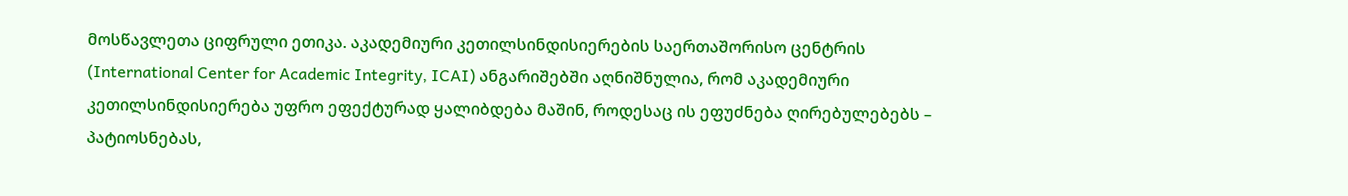მოსწავლეთა ციფრული ეთიკა. აკადემიური კეთილსინდისიერების საერთაშორისო ცენტრის (International Center for Academic Integrity, ICAI) ანგარიშებში აღნიშნულია, რომ აკადემიური კეთილსინდისიერება უფრო ეფექტურად ყალიბდება მაშინ, როდესაც ის ეფუძნება ღირებულებებს – პატიოსნებას,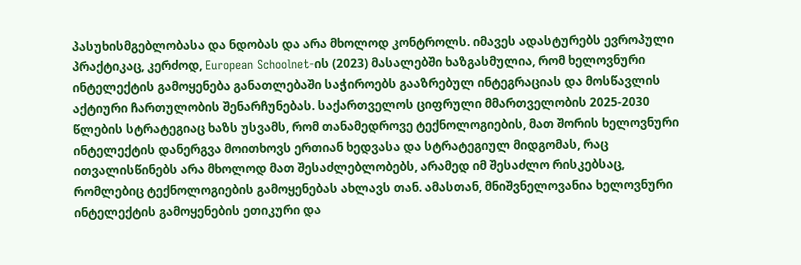პასუხისმგებლობასა და ნდობას და არა მხოლოდ კონტროლს. იმავეს ადასტურებს ევროპული პრაქტიკაც, კერძოდ, European Schoolnet-ის (2023) მასალებში ხაზგასმულია, რომ ხელოვნური ინტელექტის გამოყენება განათლებაში საჭიროებს გააზრებულ ინტეგრაციას და მოსწავლის აქტიური ჩართულობის შენარჩუნებას. საქართველოს ციფრული მმართველობის 2025-2030 წლების სტრატეგიაც ხაზს უსვამს, რომ თანამედროვე ტექნოლოგიების, მათ შორის ხელოვნური ინტელექტის დანერგვა მოითხოვს ერთიან ხედვასა და სტრატეგიულ მიდგომას, რაც ითვალისწინებს არა მხოლოდ მათ შესაძლებლობებს, არამედ იმ შესაძლო რისკებსაც, რომლებიც ტექნოლოგიების გამოყენებას ახლავს თან. ამასთან, მნიშვნელოვანია ხელოვნური ინტელექტის გამოყენების ეთიკური და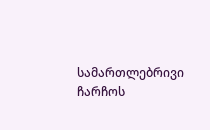სამართლებრივი ჩარჩოს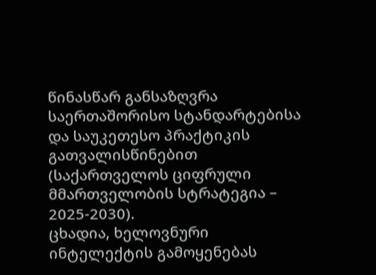წინასწარ განსაზღვრა საერთაშორისო სტანდარტებისა და საუკეთესო პრაქტიკის გათვალისწინებით (საქართველოს ციფრული მმართველობის სტრატეგია – 2025-2030).
ცხადია, ხელოვნური ინტელექტის გამოყენებას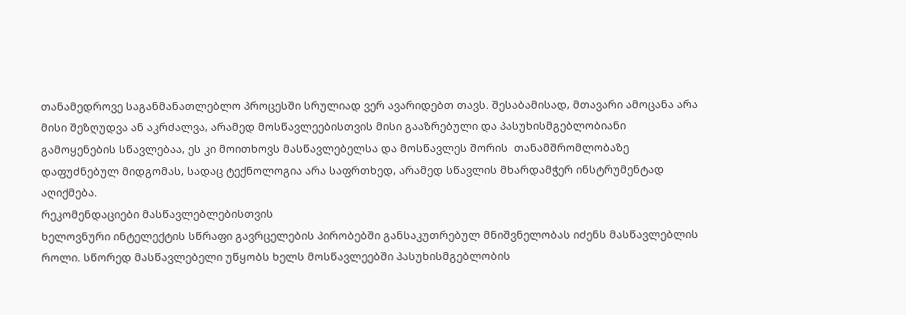თანამედროვე საგანმანათლებლო პროცესში სრულიად ვერ ავარიდებთ თავს. შესაბამისად, მთავარი ამოცანა არა მისი შეზღუდვა ან აკრძალვა, არამედ მოსწავლეებისთვის მისი გააზრებული და პასუხისმგებლობიანი გამოყენების სწავლებაა, ეს კი მოითხოვს მასწავლებელსა და მოსწავლეს შორის  თანამშრომლობაზე დაფუძნებულ მიდგომას, სადაც ტექნოლოგია არა საფრთხედ, არამედ სწავლის მხარდამჭერ ინსტრუმენტად აღიქმება.
რეკომენდაციები მასწავლებლებისთვის
ხელოვნური ინტელექტის სწრაფი გავრცელების პირობებში განსაკუთრებულ მნიშვნელობას იძენს მასწავლებლის როლი. სწორედ მასწავლებელი უწყობს ხელს მოსწავლეებში პასუხისმგებლობის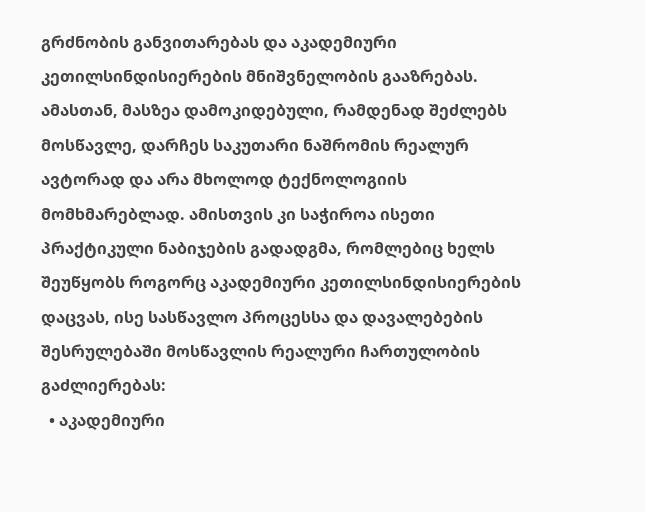გრძნობის განვითარებას და აკადემიური კეთილსინდისიერების მნიშვნელობის გააზრებას. ამასთან, მასზეა დამოკიდებული, რამდენად შეძლებს მოსწავლე, დარჩეს საკუთარი ნაშრომის რეალურ ავტორად და არა მხოლოდ ტექნოლოგიის მომხმარებლად. ამისთვის კი საჭიროა ისეთი პრაქტიკული ნაბიჯების გადადგმა, რომლებიც ხელს შეუწყობს როგორც აკადემიური კეთილსინდისიერების დაცვას, ისე სასწავლო პროცესსა და დავალებების შესრულებაში მოსწავლის რეალური ჩართულობის გაძლიერებას:
  • აკადემიური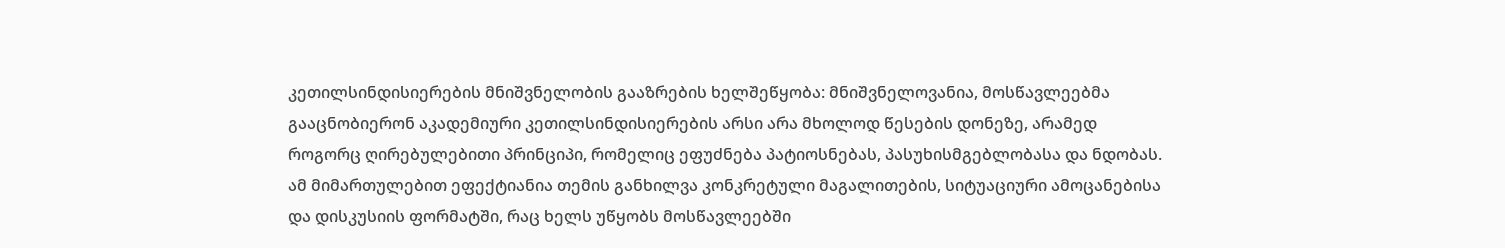კეთილსინდისიერების მნიშვნელობის გააზრების ხელშეწყობა: მნიშვნელოვანია, მოსწავლეებმა გააცნობიერონ აკადემიური კეთილსინდისიერების არსი არა მხოლოდ წესების დონეზე, არამედ როგორც ღირებულებითი პრინციპი, რომელიც ეფუძნება პატიოსნებას, პასუხისმგებლობასა და ნდობას. ამ მიმართულებით ეფექტიანია თემის განხილვა კონკრეტული მაგალითების, სიტუაციური ამოცანებისა და დისკუსიის ფორმატში, რაც ხელს უწყობს მოსწავლეებში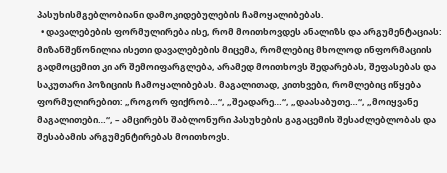პასუხისმგებლობიანი დამოკიდებულების ჩამოყალიბებას.
  • დავალებების ფორმულირება ისე, რომ მოითხოვდეს ანალიზს და არგუმენტაციას: მიზანშეწონილია ისეთი დავალებების მიცემა, რომლებიც მხოლოდ ინფორმაციის გადმოცემით კი არ შემოიფარგლება, არამედ მოითხოვს შედარებას, შეფასებას და საკუთარი პოზიციის ჩამოყალიბებას. მაგალითად, კითხვები, რომლებიც იწყება ფორმულირებით: „როგორ ფიქრობ…“, „შეადარე…“, „დაასაბუთე…“, „მოიყვანე მაგალითები…“, – ამცირებს შაბლონური პასუხების გაგაცემის შესაძლებლობას და შესაბამის არგუმენტირებას მოითხოვს.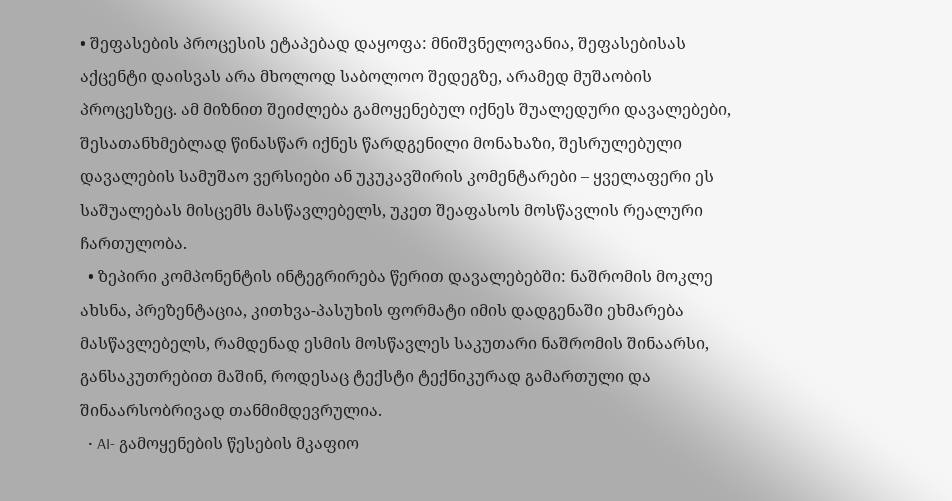• შეფასების პროცესის ეტაპებად დაყოფა: მნიშვნელოვანია, შეფასებისას აქცენტი დაისვას არა მხოლოდ საბოლოო შედეგზე, არამედ მუშაობის პროცესზეც. ამ მიზნით შეიძლება გამოყენებულ იქნეს შუალედური დავალებები, შესათანხმებლად წინასწარ იქნეს წარდგენილი მონახაზი, შესრულებული დავალების სამუშაო ვერსიები ან უკუკავშირის კომენტარები – ყველაფერი ეს საშუალებას მისცემს მასწავლებელს, უკეთ შეაფასოს მოსწავლის რეალური ჩართულობა.
  • ზეპირი კომპონენტის ინტეგრირება წერით დავალებებში: ნაშრომის მოკლე ახსნა, პრეზენტაცია, კითხვა-პასუხის ფორმატი იმის დადგენაში ეხმარება მასწავლებელს, რამდენად ესმის მოსწავლეს საკუთარი ნაშრომის შინაარსი, განსაკუთრებით მაშინ, როდესაც ტექსტი ტექნიკურად გამართული და შინაარსობრივად თანმიმდევრულია.
  • AI- გამოყენების წესების მკაფიო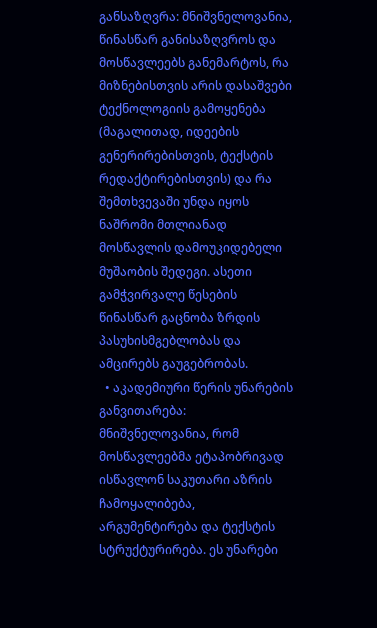განსაზღვრა: მნიშვნელოვანია, წინასწარ განისაზღვროს და მოსწავლეებს განემარტოს, რა მიზნებისთვის არის დასაშვები ტექნოლოგიის გამოყენება (მაგალითად, იდეების გენერირებისთვის, ტექსტის რედაქტირებისთვის) და რა შემთხვევაში უნდა იყოს ნაშრომი მთლიანად მოსწავლის დამოუკიდებელი მუშაობის შედეგი. ასეთი გამჭვირვალე წესების წინასწარ გაცნობა ზრდის პასუხისმგებლობას და ამცირებს გაუგებრობას.
  • აკადემიური წერის უნარების განვითარება: მნიშვნელოვანია, რომ მოსწავლეებმა ეტაპობრივად ისწავლონ საკუთარი აზრის ჩამოყალიბება, არგუმენტირება და ტექსტის სტრუქტურირება. ეს უნარები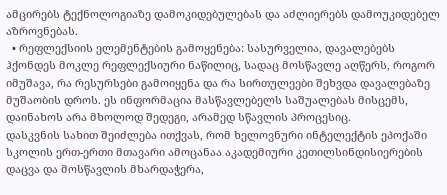ამცირებს ტექნოლოგიაზე დამოკიდებულებას და აძლიერებს დამოუკიდებელ აზროვნებას.
  • რეფლექსიის ელემენტების გამოყენება: სასურველია, დავალებებს ჰქონდეს მოკლე რეფლექსიური ნაწილიც, სადაც მოსწავლე აღწერს, როგორ იმუშავა, რა რესურსები გამოიყენა და რა სირთულეები შეხვდა დავალებაზე მუშაობის დროს. ეს ინფორმაცია მასწავლებელს საშუალებას მისცემს, დაინახოს არა მხოლოდ შედეგი, არამედ სწავლის პროცესიც.
დასკვნის სახით შეიძლება ითქვას, რომ ხელოვნური ინტელექტის ეპოქაში სკოლის ერთ-ერთი მთავარი ამოცანაა აკადემიური კეთილსინდისიერების დაცვა და მოსწავლის მხარდაჭერა,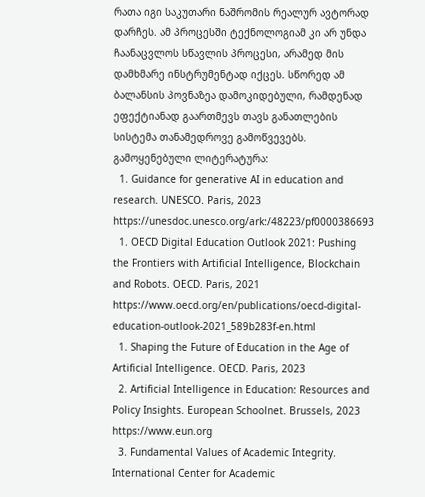რათა იგი საკუთარი ნაშრომის რეალურ ავტორად დარჩეს. ამ პროცესში ტექნოლოგიამ კი არ უნდა ჩაანაცვლოს სწავლის პროცესი, არამედ მის დამხმარე ინსტრუმენტად იქცეს. სწორედ ამ ბალანსის პოვნაზეა დამოკიდებული, რამდენად ეფექტიანად გაართმევს თავს განათლების სისტემა თანამედროვე გამოწვევებს.
გამოყენებული ლიტერატურა:
  1. Guidance for generative AI in education and research. UNESCO. Paris, 2023
https://unesdoc.unesco.org/ark:/48223/pf0000386693
  1. OECD Digital Education Outlook 2021: Pushing the Frontiers with Artificial Intelligence, Blockchain and Robots. OECD. Paris, 2021
https://www.oecd.org/en/publications/oecd-digital-education-outlook-2021_589b283f-en.html
  1. Shaping the Future of Education in the Age of Artificial Intelligence. OECD. Paris, 2023
  2. Artificial Intelligence in Education: Resources and Policy Insights. European Schoolnet. Brussels, 2023 https://www.eun.org
  3. Fundamental Values of Academic Integrity. International Center for Academic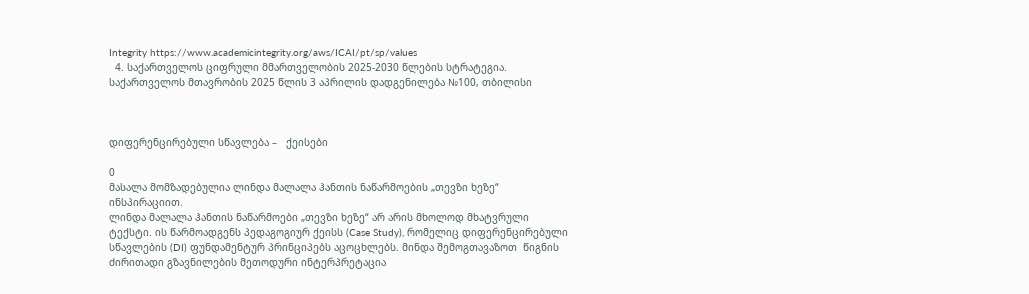Integrity https://www.academicintegrity.org/aws/ICAI/pt/sp/values
  4. საქართველოს ციფრული მმართველობის 2025-2030 წლების სტრატეგია. საქართველოს მთავრობის 2025 წლის 3 აპრილის დადგენილება №100, თბილისი



დიფერენცირებული სწავლება –   ქეისები

0
მასალა მომზადებულია ლინდა მალალა ჰანთის ნაწარმოების „თევზი ხეზე“ ინსპირაციით.
ლინდა მალალა ჰანთის ნაწარმოები „თევზი ხეზე“ არ არის მხოლოდ მხატვრული ტექსტი. ის წარმოადგენს პედაგოგიურ ქეისს (Case Study), რომელიც დიფერენცირებული სწავლების (DI) ფუნდამენტურ პრინციპებს აცოცხლებს. მინდა შემოგთავაზოთ  წიგნის ძირითადი გზავნილების მეთოდური ინტერპრეტაცია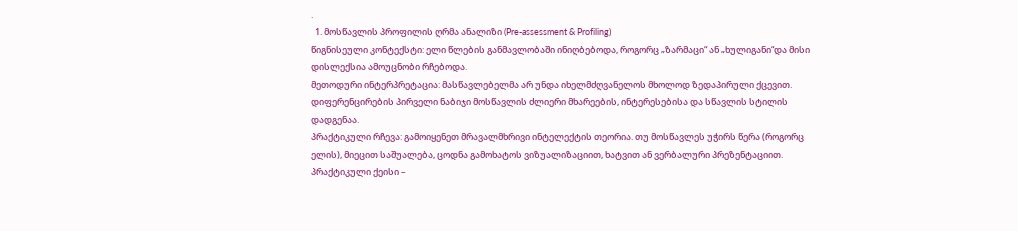.
  1. მოსწავლის პროფილის ღრმა ანალიზი (Pre-assessment & Profiling)
წიგნისეული კონტექსტი: ელი წლების განმავლობაში ინიღბებოდა, როგორც „ზარმაცი“ ან „ხულიგანი“და მისი დისლექსია ამოუცნობი რჩებოდა.
მეთოდური ინტერპრეტაცია: მასწავლებელმა არ უნდა იხელმძღვანელოს მხოლოდ ზედაპირული ქცევით. დიფერენცირების პირველი ნაბიჯი მოსწავლის ძლიერი მხარეების, ინტერესებისა და სწავლის სტილის დადგენაა.
პრაქტიკული რჩევა: გამოიყენეთ მრავალმხრივი ინტელექტის თეორია. თუ მოსწავლეს უჭირს წერა (როგორც ელის), მიეცით საშუალება, ცოდნა გამოხატოს ვიზუალიზაციით, ხატვით ან ვერბალური პრეზენტაციით.
პრაქტიკული ქეისი –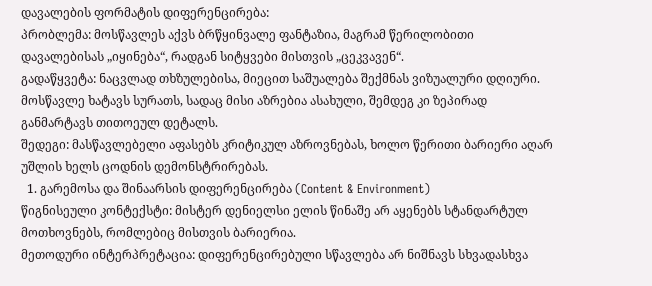დავალების ფორმატის დიფერენცირება:
პრობლემა: მოსწავლეს აქვს ბრწყინვალე ფანტაზია, მაგრამ წერილობითი დავალებისას „იყინება“, რადგან სიტყვები მისთვის „ცეკვავენ“.
გადაწყვეტა: ნაცვლად თხზულებისა, მიეცით საშუალება შექმნას ვიზუალური დღიური. მოსწავლე ხატავს სურათს, სადაც მისი აზრებია ასახული, შემდეგ კი ზეპირად განმარტავს თითოეულ დეტალს.
შედეგი: მასწავლებელი აფასებს კრიტიკულ აზროვნებას, ხოლო წერითი ბარიერი აღარ უშლის ხელს ცოდნის დემონსტრირებას.
  1. გარემოსა და შინაარსის დიფერენცირება (Content & Environment)
წიგნისეული კონტექსტი: მისტერ დენიელსი ელის წინაშე არ აყენებს სტანდარტულ მოთხოვნებს, რომლებიც მისთვის ბარიერია.
მეთოდური ინტერპრეტაცია: დიფერენცირებული სწავლება არ ნიშნავს სხვადასხვა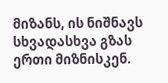მიზანს, ის ნიშნავს სხვადასხვა გზას ერთი მიზნისკენ.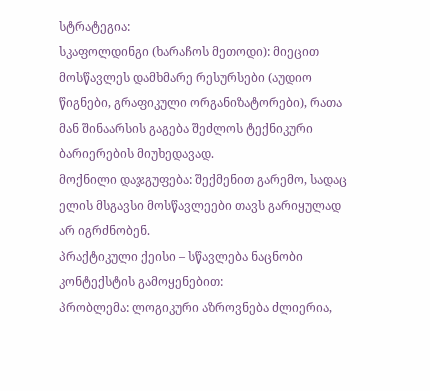სტრატეგია:
სკაფოლდინგი (ხარაჩოს მეთოდი): მიეცით მოსწავლეს დამხმარე რესურსები (აუდიო წიგნები, გრაფიკული ორგანიზატორები), რათა მან შინაარსის გაგება შეძლოს ტექნიკური ბარიერების მიუხედავად.
მოქნილი დაჯგუფება: შექმენით გარემო, სადაც ელის მსგავსი მოსწავლეები თავს გარიყულად არ იგრძნობენ.
პრაქტიკული ქეისი – სწავლება ნაცნობი კონტექსტის გამოყენებით:
პრობლემა: ლოგიკური აზროვნება ძლიერია,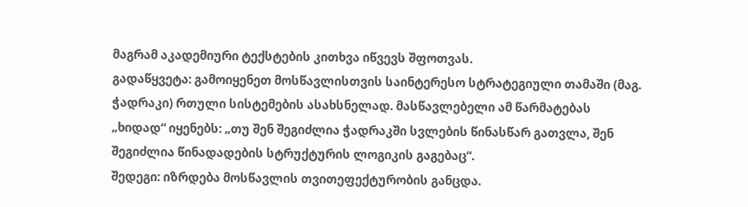მაგრამ აკადემიური ტექსტების კითხვა იწვევს შფოთვას.
გადაწყვეტა: გამოიყენეთ მოსწავლისთვის საინტერესო სტრატეგიული თამაში (მაგ. ჭადრაკი) რთული სისტემების ასახსნელად. მასწავლებელი ამ წარმატებას „ხიდად“ იყენებს: „თუ შენ შეგიძლია ჭადრაკში სვლების წინასწარ გათვლა, შენ შეგიძლია წინადადების სტრუქტურის ლოგიკის გაგებაც“.
შედეგი: იზრდება მოსწავლის თვითეფექტურობის განცდა.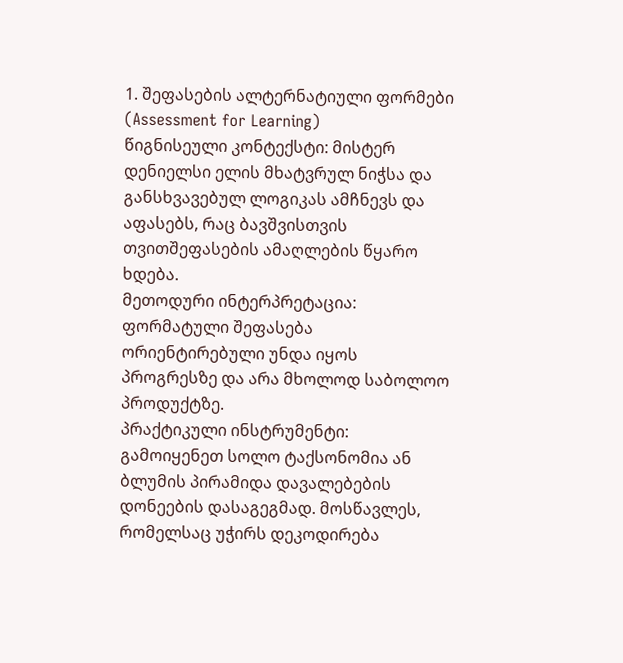1. შეფასების ალტერნატიული ფორმები (Assessment for Learning)
წიგნისეული კონტექსტი: მისტერ დენიელსი ელის მხატვრულ ნიჭსა და განსხვავებულ ლოგიკას ამჩნევს და აფასებს, რაც ბავშვისთვის თვითშეფასების ამაღლების წყარო ხდება.
მეთოდური ინტერპრეტაცია: ფორმატული შეფასება ორიენტირებული უნდა იყოს პროგრესზე და არა მხოლოდ საბოლოო პროდუქტზე.
პრაქტიკული ინსტრუმენტი: გამოიყენეთ სოლო ტაქსონომია ან ბლუმის პირამიდა დავალებების დონეების დასაგეგმად. მოსწავლეს, რომელსაც უჭირს დეკოდირება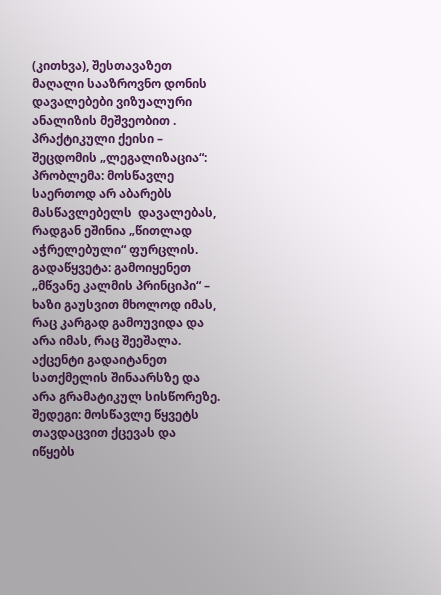(კითხვა), შესთავაზეთ მაღალი სააზროვნო დონის დავალებები ვიზუალური ანალიზის მეშვეობით .
პრაქტიკული ქეისი – შეცდომის „ლეგალიზაცია“:
პრობლემა: მოსწავლე საერთოდ არ აბარებს მასწავლებელს  დავალებას, რადგან ეშინია „წითლად აჭრელებული“ ფურცლის.
გადაწყვეტა: გამოიყენეთ „მწვანე კალმის პრინციპი“ – ხაზი გაუსვით მხოლოდ იმას, რაც კარგად გამოუვიდა და არა იმას, რაც შეეშალა. აქცენტი გადაიტანეთ სათქმელის შინაარსზე და არა გრამატიკულ სისწორეზე.
შედეგი: მოსწავლე წყვეტს თავდაცვით ქცევას და იწყებს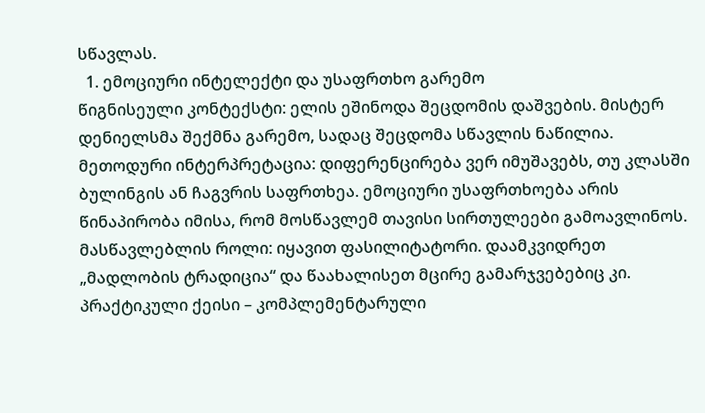სწავლას.
  1. ემოციური ინტელექტი და უსაფრთხო გარემო
წიგნისეული კონტექსტი: ელის ეშინოდა შეცდომის დაშვების. მისტერ დენიელსმა შექმნა გარემო, სადაც შეცდომა სწავლის ნაწილია.
მეთოდური ინტერპრეტაცია: დიფერენცირება ვერ იმუშავებს, თუ კლასში ბულინგის ან ჩაგვრის საფრთხეა. ემოციური უსაფრთხოება არის წინაპირობა იმისა, რომ მოსწავლემ თავისი სირთულეები გამოავლინოს.
მასწავლებლის როლი: იყავით ფასილიტატორი. დაამკვიდრეთ „მადლობის ტრადიცია“ და წაახალისეთ მცირე გამარჯვებებიც კი.
პრაქტიკული ქეისი – კომპლემენტარული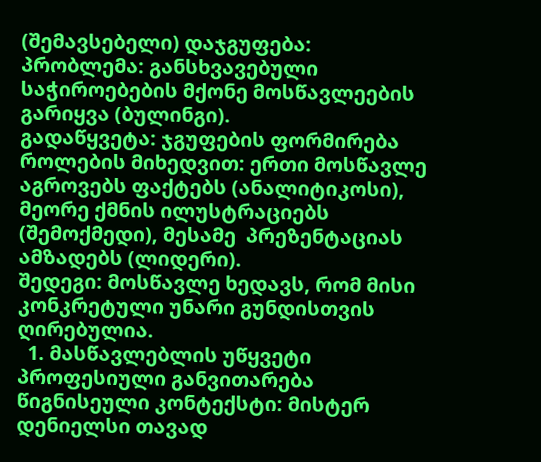(შემავსებელი) დაჯგუფება:
პრობლემა: განსხვავებული საჭიროებების მქონე მოსწავლეების გარიყვა (ბულინგი).
გადაწყვეტა: ჯგუფების ფორმირება როლების მიხედვით: ერთი მოსწავლე აგროვებს ფაქტებს (ანალიტიკოსი), მეორე ქმნის ილუსტრაციებს (შემოქმედი), მესამე  პრეზენტაციას ამზადებს (ლიდერი).
შედეგი: მოსწავლე ხედავს, რომ მისი კონკრეტული უნარი გუნდისთვის ღირებულია.
  1. მასწავლებლის უწყვეტი პროფესიული განვითარება
წიგნისეული კონტექსტი: მისტერ დენიელსი თავად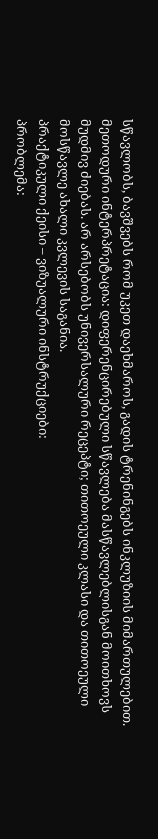სწავლობს, ბავშვებს რომ უკეთ დაეხმაროს, გადის ტრენინგებს ინკლუზიის მიმართულებით.
მეთოდური ინტერპრეტაცია: დიფერენცირებული სწავლება მასწავლებლისგან მოითხოვს მუდმივ ძიებას. არ არსებობს უნივერსალური რეცეპტი; თითოეული კლასი და თითოეული მოსწავლე ახალი კვლევის საგანია.
პრაქტიკული ქეისი – ვიზუალური ინსტრუქციები:
პრობლემა: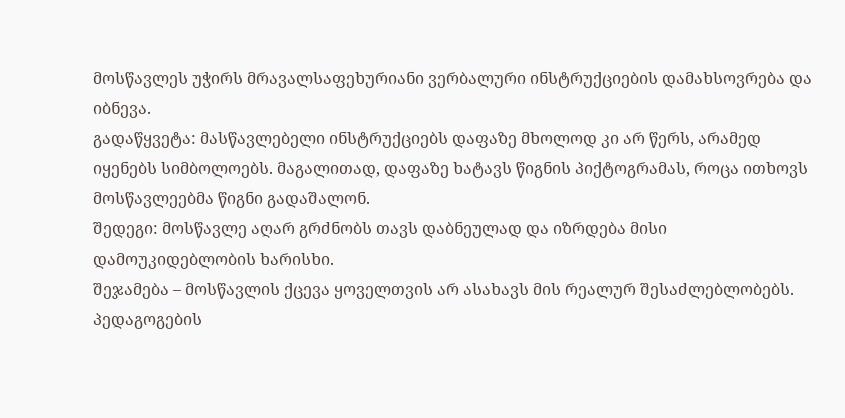მოსწავლეს უჭირს მრავალსაფეხურიანი ვერბალური ინსტრუქციების დამახსოვრება და იბნევა.
გადაწყვეტა: მასწავლებელი ინსტრუქციებს დაფაზე მხოლოდ კი არ წერს, არამედ იყენებს სიმბოლოებს. მაგალითად, დაფაზე ხატავს წიგნის პიქტოგრამას, როცა ითხოვს მოსწავლეებმა წიგნი გადაშალონ.
შედეგი: მოსწავლე აღარ გრძნობს თავს დაბნეულად და იზრდება მისი დამოუკიდებლობის ხარისხი.
შეჯამება – მოსწავლის ქცევა ყოველთვის არ ასახავს მის რეალურ შესაძლებლობებს. პედაგოგების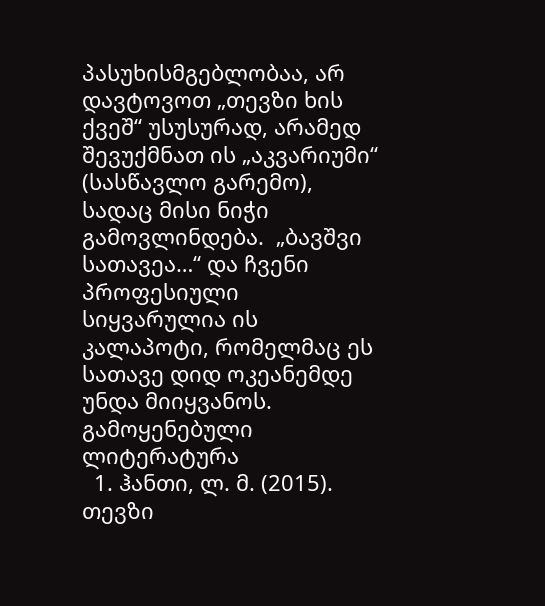პასუხისმგებლობაა, არ დავტოვოთ „თევზი ხის ქვეშ“ უსუსურად, არამედ შევუქმნათ ის „აკვარიუმი“ (სასწავლო გარემო), სადაც მისი ნიჭი გამოვლინდება.  „ბავშვი სათავეა…“ და ჩვენი პროფესიული სიყვარულია ის კალაპოტი, რომელმაც ეს სათავე დიდ ოკეანემდე უნდა მიიყვანოს.
გამოყენებული ლიტერატურა
  1. ჰანთი, ლ. მ. (2015). თევზი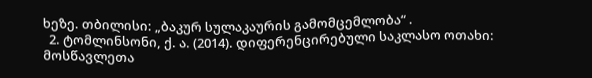ხეზე. თბილისი: „ბაკურ სულაკაურის გამომცემლობა“ .
  2. ტომლინსონი, ქ. ა. (2014). დიფერენცირებული საკლასო ოთახი: მოსწავლეთა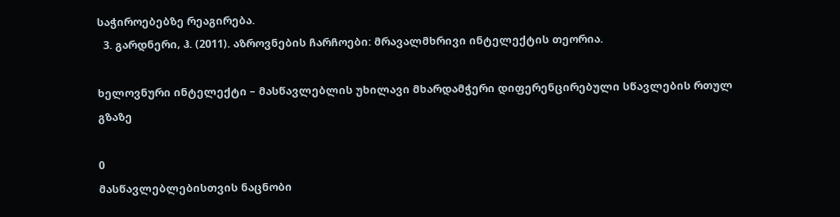საჭიროებებზე რეაგირება.
  3. გარდნერი, ჰ. (2011). აზროვნების ჩარჩოები: მრავალმხრივი ინტელექტის თეორია.

ხელოვნური ინტელექტი – მასწავლებლის უხილავი მხარდამჭერი დიფერენცირებული სწავლების რთულ გზაზე

0
მასწავლებლებისთვის ნაცნობი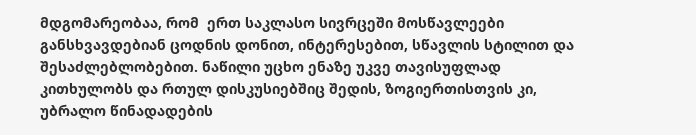მდგომარეობაა, რომ  ერთ საკლასო სივრცეში მოსწავლეები განსხვავდებიან ცოდნის დონით, ინტერესებით, სწავლის სტილით და შესაძლებლობებით. ნაწილი უცხო ენაზე უკვე თავისუფლად კითხულობს და რთულ დისკუსიებშიც შედის, ზოგიერთისთვის კი, უბრალო წინადადების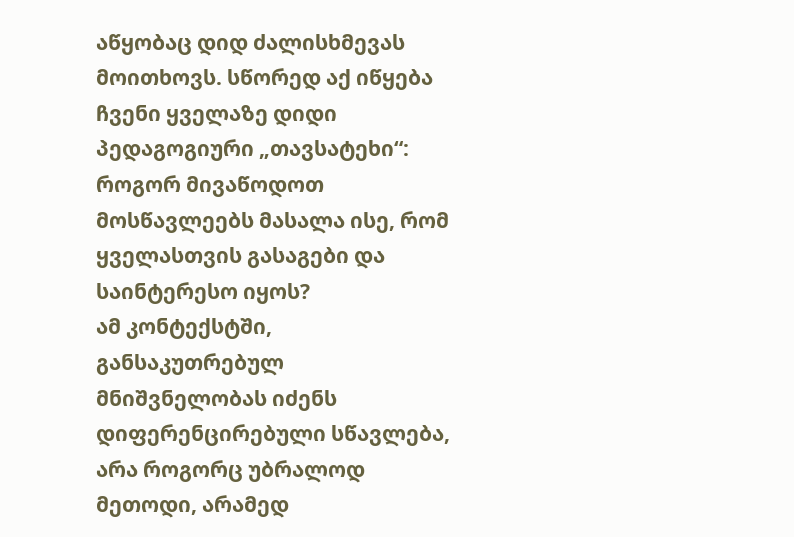აწყობაც დიდ ძალისხმევას მოითხოვს. სწორედ აქ იწყება ჩვენი ყველაზე დიდი პედაგოგიური „თავსატეხი“: როგორ მივაწოდოთ მოსწავლეებს მასალა ისე, რომ ყველასთვის გასაგები და საინტერესო იყოს?
ამ კონტექსტში, განსაკუთრებულ მნიშვნელობას იძენს დიფერენცირებული სწავლება, არა როგორც უბრალოდ მეთოდი, არამედ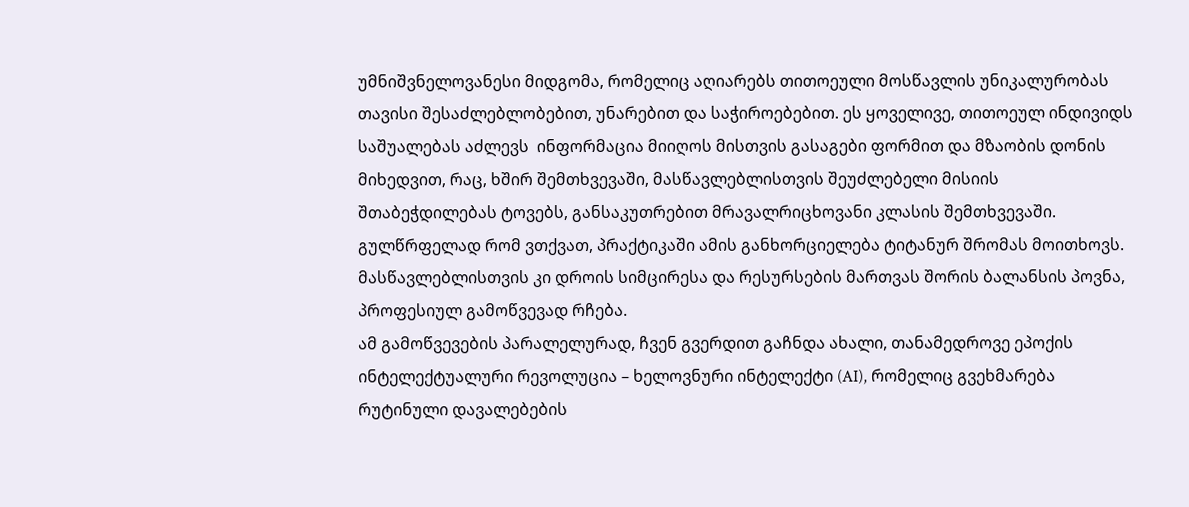უმნიშვნელოვანესი მიდგომა, რომელიც აღიარებს თითოეული მოსწავლის უნიკალურობას თავისი შესაძლებლობებით, უნარებით და საჭიროებებით. ეს ყოველივე, თითოეულ ინდივიდს საშუალებას აძლევს  ინფორმაცია მიიღოს მისთვის გასაგები ფორმით და მზაობის დონის მიხედვით, რაც, ხშირ შემთხვევაში, მასწავლებლისთვის შეუძლებელი მისიის შთაბეჭდილებას ტოვებს, განსაკუთრებით მრავალრიცხოვანი კლასის შემთხვევაში.  გულწრფელად რომ ვთქვათ, პრაქტიკაში ამის განხორციელება ტიტანურ შრომას მოითხოვს. მასწავლებლისთვის კი დროის სიმცირესა და რესურსების მართვას შორის ბალანსის პოვნა, პროფესიულ გამოწვევად რჩება.
ამ გამოწვევების პარალელურად, ჩვენ გვერდით გაჩნდა ახალი, თანამედროვე ეპოქის ინტელექტუალური რევოლუცია – ხელოვნური ინტელექტი (AI), რომელიც გვეხმარება რუტინული დავალებების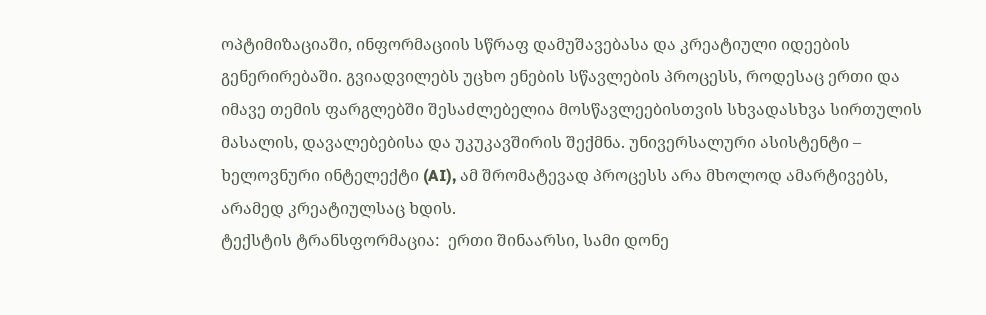ოპტიმიზაციაში, ინფორმაციის სწრაფ დამუშავებასა და კრეატიული იდეების გენერირებაში. გვიადვილებს უცხო ენების სწავლების პროცესს, როდესაც ერთი და იმავე თემის ფარგლებში შესაძლებელია მოსწავლეებისთვის სხვადასხვა სირთულის მასალის, დავალებებისა და უკუკავშირის შექმნა. უნივერსალური ასისტენტი – ხელოვნური ინტელექტი (AI), ამ შრომატევად პროცესს არა მხოლოდ ამარტივებს, არამედ კრეატიულსაც ხდის.
ტექსტის ტრანსფორმაცია:  ერთი შინაარსი, სამი დონე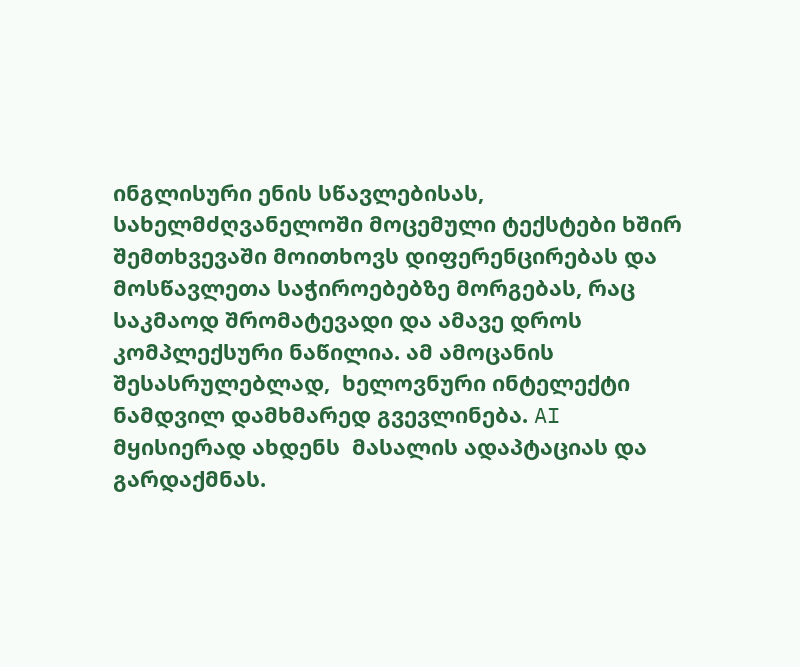ინგლისური ენის სწავლებისას, სახელმძღვანელოში მოცემული ტექსტები ხშირ შემთხვევაში მოითხოვს დიფერენცირებას და მოსწავლეთა საჭიროებებზე მორგებას, რაც საკმაოდ შრომატევადი და ამავე დროს კომპლექსური ნაწილია. ამ ამოცანის შესასრულებლად,  ხელოვნური ინტელექტი ნამდვილ დამხმარედ გვევლინება. AI  მყისიერად ახდენს  მასალის ადაპტაციას და გარდაქმნას.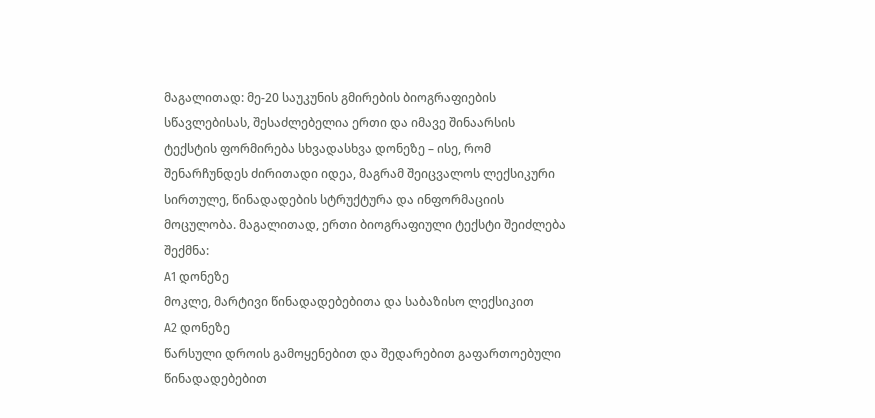მაგალითად: მე-20 საუკუნის გმირების ბიოგრაფიების სწავლებისას, შესაძლებელია ერთი და იმავე შინაარსის ტექსტის ფორმირება სხვადასხვა დონეზე – ისე, რომ შენარჩუნდეს ძირითადი იდეა, მაგრამ შეიცვალოს ლექსიკური სირთულე, წინადადების სტრუქტურა და ინფორმაციის მოცულობა. მაგალითად, ერთი ბიოგრაფიული ტექსტი შეიძლება შექმნა:
A1 დონეზე
მოკლე, მარტივი წინადადებებითა და საბაზისო ლექსიკით
A2 დონეზე
წარსული დროის გამოყენებით და შედარებით გაფართოებული წინადადებებით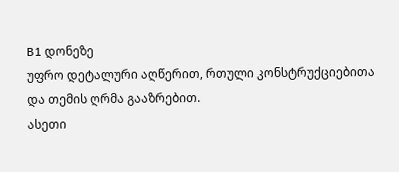B1 დონეზე
უფრო დეტალური აღწერით, რთული კონსტრუქციებითა და თემის ღრმა გააზრებით.
ასეთი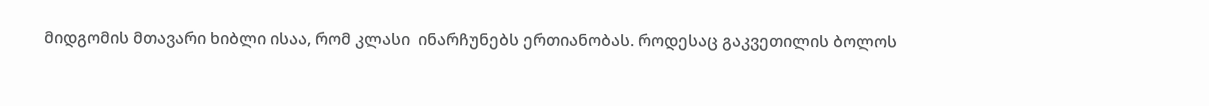მიდგომის მთავარი ხიბლი ისაა, რომ კლასი  ინარჩუნებს ერთიანობას. როდესაც გაკვეთილის ბოლოს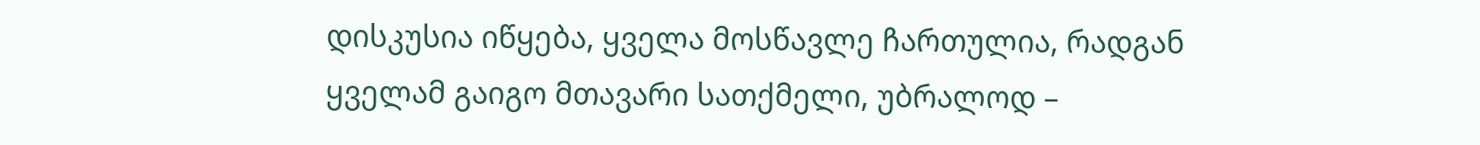დისკუსია იწყება, ყველა მოსწავლე ჩართულია, რადგან ყველამ გაიგო მთავარი სათქმელი, უბრალოდ –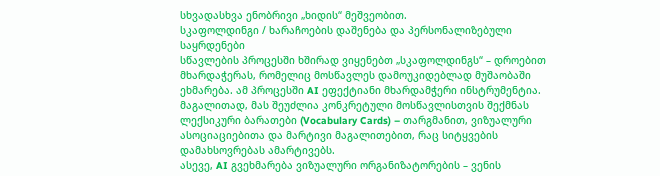სხვადასხვა ენობრივი „ხიდის“ მეშვეობით.
სკაფოლდინგი / ხარაჩოების დაშენება და პერსონალიზებული საყრდენები
სწავლების პროცესში ხშირად ვიყენებთ „სკაფოლდინგს“ – დროებით მხარდაჭერას, რომელიც მოსწავლეს დამოუკიდებლად მუშაობაში ეხმარება. ამ პროცესში AI ეფექტიანი მხარდამჭერი ინსტრუმენტია.
მაგალითად, მას შეუძლია კონკრეტული მოსწავლისთვის შექმნას ლექსიკური ბარათები (Vocabulary Cards) – თარგმანით, ვიზუალური ასოციაციებითა და მარტივი მაგალითებით, რაც სიტყვების დამახსოვრებას ამარტივებს.
ასევე, AI გვეხმარება ვიზუალური ორგანიზატორების – ვენის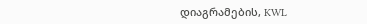დიაგრამების, KWL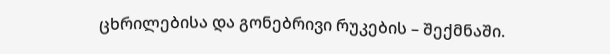ცხრილებისა და გონებრივი რუკების – შექმნაში.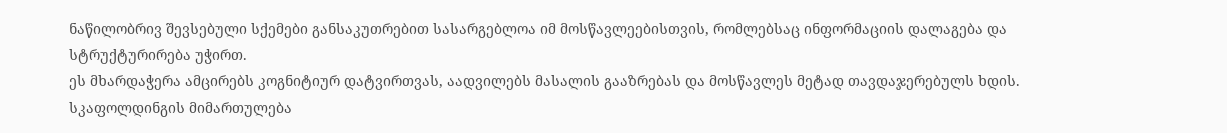ნაწილობრივ შევსებული სქემები განსაკუთრებით სასარგებლოა იმ მოსწავლეებისთვის, რომლებსაც ინფორმაციის დალაგება და სტრუქტურირება უჭირთ.
ეს მხარდაჭერა ამცირებს კოგნიტიურ დატვირთვას, აადვილებს მასალის გააზრებას და მოსწავლეს მეტად თავდაჯერებულს ხდის.
სკაფოლდინგის მიმართულება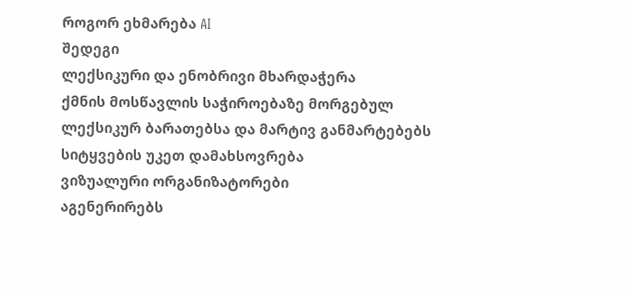როგორ ეხმარება AI
შედეგი
ლექსიკური და ენობრივი მხარდაჭერა
ქმნის მოსწავლის საჭიროებაზე მორგებულ ლექსიკურ ბარათებსა და მარტივ განმარტებებს
სიტყვების უკეთ დამახსოვრება
ვიზუალური ორგანიზატორები
აგენერირებს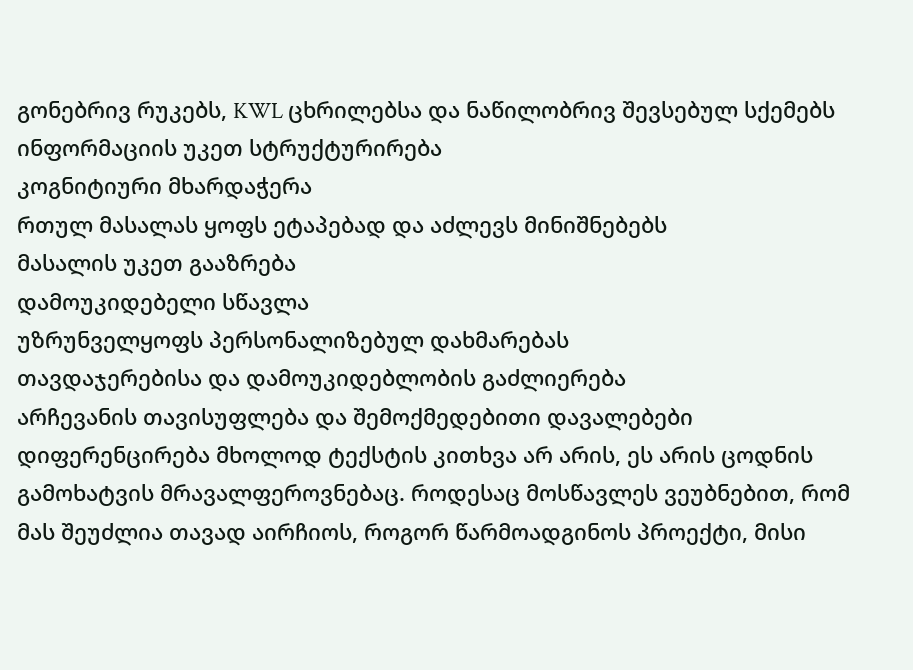გონებრივ რუკებს, KWL ცხრილებსა და ნაწილობრივ შევსებულ სქემებს
ინფორმაციის უკეთ სტრუქტურირება
კოგნიტიური მხარდაჭერა
რთულ მასალას ყოფს ეტაპებად და აძლევს მინიშნებებს
მასალის უკეთ გააზრება
დამოუკიდებელი სწავლა
უზრუნველყოფს პერსონალიზებულ დახმარებას
თავდაჯერებისა და დამოუკიდებლობის გაძლიერება
არჩევანის თავისუფლება და შემოქმედებითი დავალებები
დიფერენცირება მხოლოდ ტექსტის კითხვა არ არის, ეს არის ცოდნის გამოხატვის მრავალფეროვნებაც. როდესაც მოსწავლეს ვეუბნებით, რომ მას შეუძლია თავად აირჩიოს, როგორ წარმოადგინოს პროექტი, მისი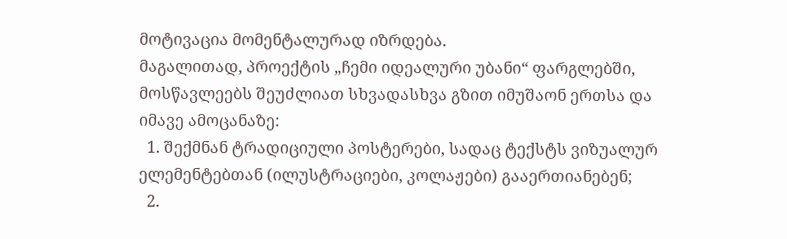მოტივაცია მომენტალურად იზრდება.
მაგალითად, პროექტის „ჩემი იდეალური უბანი“ ფარგლებში, მოსწავლეებს შეუძლიათ სხვადასხვა გზით იმუშაონ ერთსა და იმავე ამოცანაზე:
  1. შექმნან ტრადიციული პოსტერები, სადაც ტექსტს ვიზუალურ ელემენტებთან (ილუსტრაციები, კოლაჟები) გააერთიანებენ;
  2.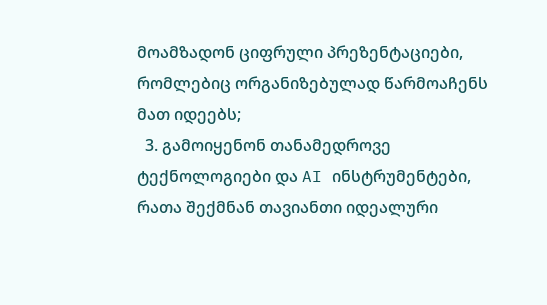მოამზადონ ციფრული პრეზენტაციები, რომლებიც ორგანიზებულად წარმოაჩენს მათ იდეებს;
  3. გამოიყენონ თანამედროვე ტექნოლოგიები და AI ინსტრუმენტები, რათა შექმნან თავიანთი იდეალური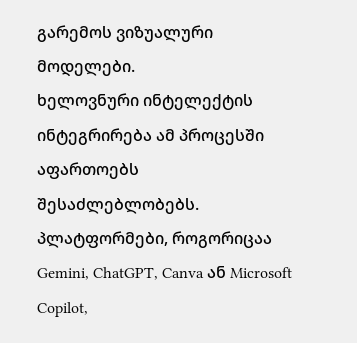გარემოს ვიზუალური მოდელები.
ხელოვნური ინტელექტის ინტეგრირება ამ პროცესში აფართოებს შესაძლებლობებს. პლატფორმები, როგორიცაა Gemini, ChatGPT, Canva ან Microsoft Copilot,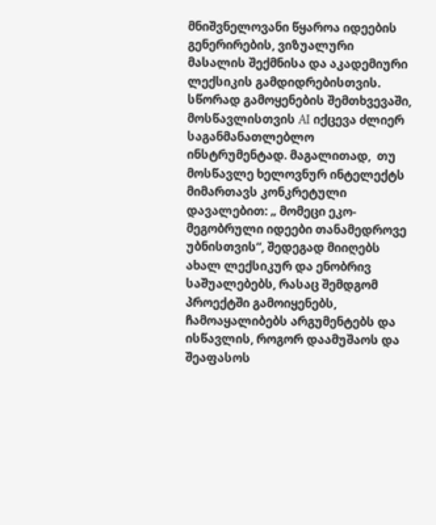მნიშვნელოვანი წყაროა იდეების გენერირების, ვიზუალური მასალის შექმნისა და აკადემიური ლექსიკის გამდიდრებისთვის. სწორად გამოყენების შემთხვევაში, მოსწავლისთვის AI იქცევა ძლიერ საგანმანათლებლო ინსტრუმენტად. მაგალითად,  თუ მოსწავლე ხელოვნურ ინტელექტს მიმართავს კონკრეტული დავალებით: „ მომეცი ეკო-მეგობრული იდეები თანამედროვე უბნისთვის“, შედეგად მიიღებს ახალ ლექსიკურ და ენობრივ საშუალებებს, რასაც შემდგომ პროექტში გამოიყენებს,  ჩამოაყალიბებს არგუმენტებს და ისწავლის, როგორ დაამუშაოს და შეაფასოს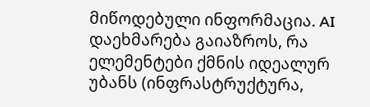მიწოდებული ინფორმაცია. AI დაეხმარება გაიაზროს, რა ელემენტები ქმნის იდეალურ უბანს (ინფრასტრუქტურა,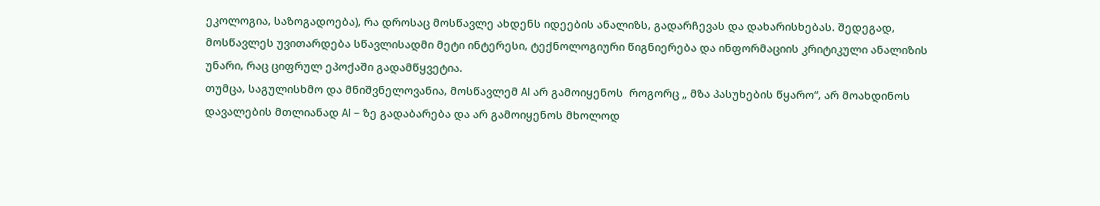ეკოლოგია, საზოგადოება), რა დროსაც მოსწავლე ახდენს იდეების ანალიზს, გადარჩევას და დახარისხებას. შედეგად, მოსწავლეს უვითარდება სწავლისადმი მეტი ინტერესი, ტექნოლოგიური წიგნიერება და ინფორმაციის კრიტიკული ანალიზის უნარი, რაც ციფრულ ეპოქაში გადამწყვეტია.
თუმცა, საგულისხმო და მნიშვნელოვანია, მოსწავლემ AI არ გამოიყენოს  როგორც „ მზა პასუხების წყარო“, არ მოახდინოს დავალების მთლიანად AI – ზე გადაბარება და არ გამოიყენოს მხოლოდ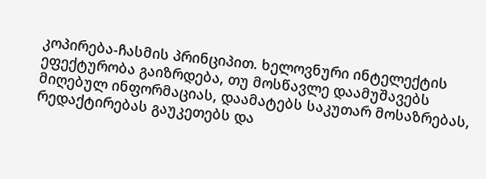კოპირება-ჩასმის პრინციპით. ხელოვნური ინტელექტის ეფექტურობა გაიზრდება, თუ მოსწავლე დაამუშავებს მიღებულ ინფორმაციას, დაამატებს საკუთარ მოსაზრებას, რედაქტირებას გაუკეთებს და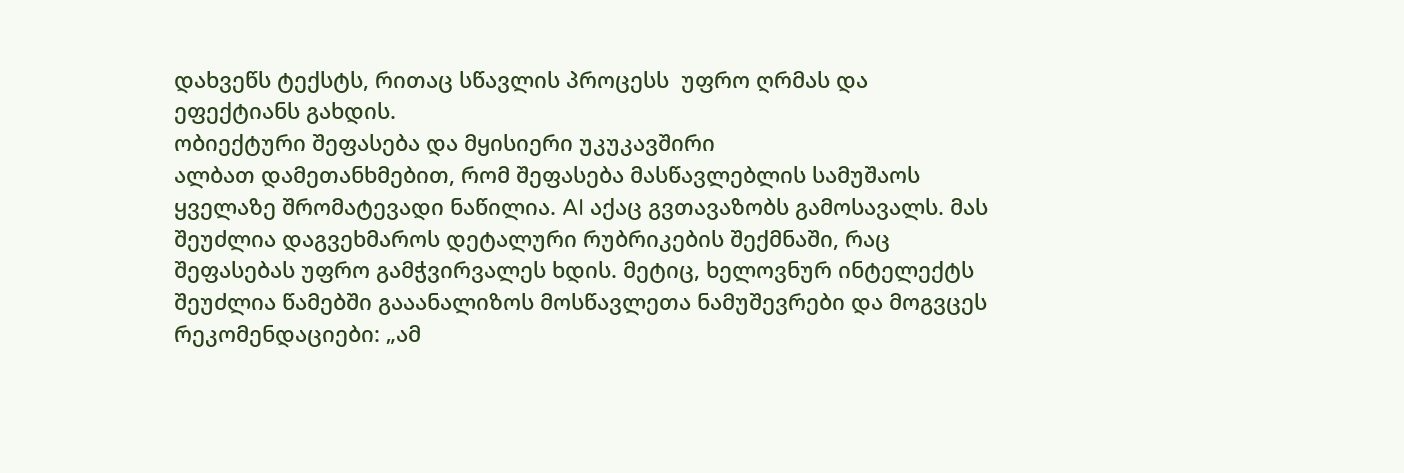დახვეწს ტექსტს, რითაც სწავლის პროცესს  უფრო ღრმას და ეფექტიანს გახდის.
ობიექტური შეფასება და მყისიერი უკუკავშირი
ალბათ დამეთანხმებით, რომ შეფასება მასწავლებლის სამუშაოს ყველაზე შრომატევადი ნაწილია. AI აქაც გვთავაზობს გამოსავალს. მას შეუძლია დაგვეხმაროს დეტალური რუბრიკების შექმნაში, რაც შეფასებას უფრო გამჭვირვალეს ხდის. მეტიც, ხელოვნურ ინტელექტს შეუძლია წამებში გააანალიზოს მოსწავლეთა ნამუშევრები და მოგვცეს რეკომენდაციები: „ამ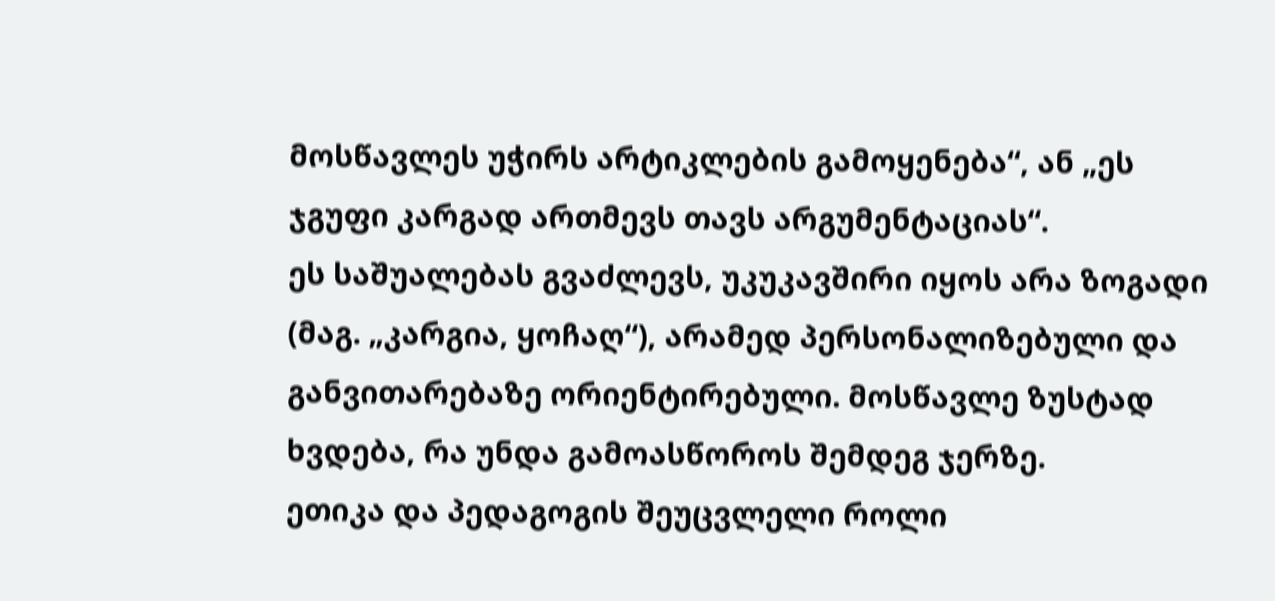მოსწავლეს უჭირს არტიკლების გამოყენება“, ან „ეს ჯგუფი კარგად ართმევს თავს არგუმენტაციას“.
ეს საშუალებას გვაძლევს, უკუკავშირი იყოს არა ზოგადი (მაგ. „კარგია, ყოჩაღ“), არამედ პერსონალიზებული და განვითარებაზე ორიენტირებული. მოსწავლე ზუსტად ხვდება, რა უნდა გამოასწოროს შემდეგ ჯერზე.
ეთიკა და პედაგოგის შეუცვლელი როლი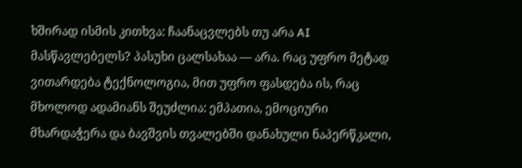ხშირად ისმის კითხვა: ჩაანაცვლებს თუ არა AI მასწავლებელს? პასუხი ცალსახაა — არა. რაც უფრო მეტად ვითარდება ტექნოლოგია, მით უფრო ფასდება ის, რაც მხოლოდ ადამიანს შეუძლია: ემპათია, ემოციური მხარდაჭერა და ბავშვის თვალებში დანახული ნაპერწკალი,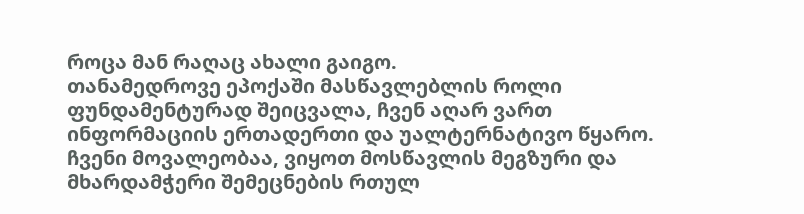როცა მან რაღაც ახალი გაიგო.
თანამედროვე ეპოქაში მასწავლებლის როლი ფუნდამენტურად შეიცვალა, ჩვენ აღარ ვართ ინფორმაციის ერთადერთი და უალტერნატივო წყარო. ჩვენი მოვალეობაა, ვიყოთ მოსწავლის მეგზური და მხარდამჭერი შემეცნების რთულ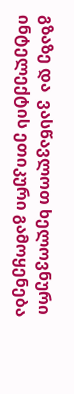გზაზე და  ვასწავლოთ ხელოვნური ინტელექტის ეთიკური გამოყენება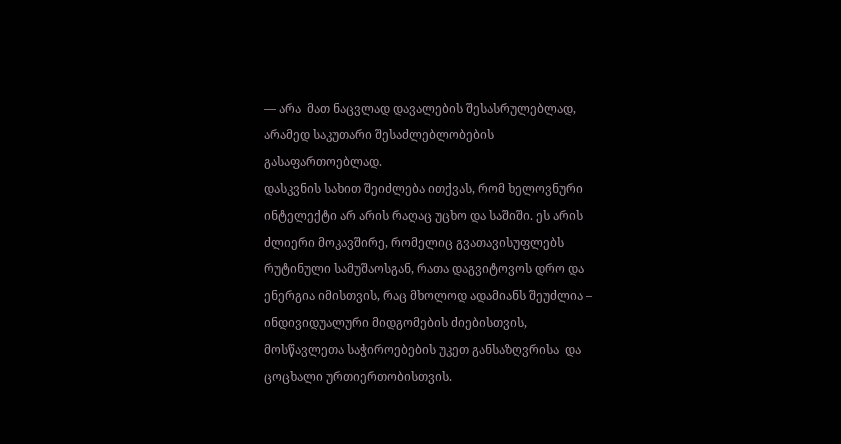— არა  მათ ნაცვლად დავალების შესასრულებლად, არამედ საკუთარი შესაძლებლობების გასაფართოებლად.
დასკვნის სახით შეიძლება ითქვას, რომ ხელოვნური ინტელექტი არ არის რაღაც უცხო და საშიში. ეს არის ძლიერი მოკავშირე, რომელიც გვათავისუფლებს რუტინული სამუშაოსგან, რათა დაგვიტოვოს დრო და ენერგია იმისთვის, რაც მხოლოდ ადამიანს შეუძლია – ინდივიდუალური მიდგომების ძიებისთვის, მოსწავლეთა საჭიროებების უკეთ განსაზღვრისა  და ცოცხალი ურთიერთობისთვის.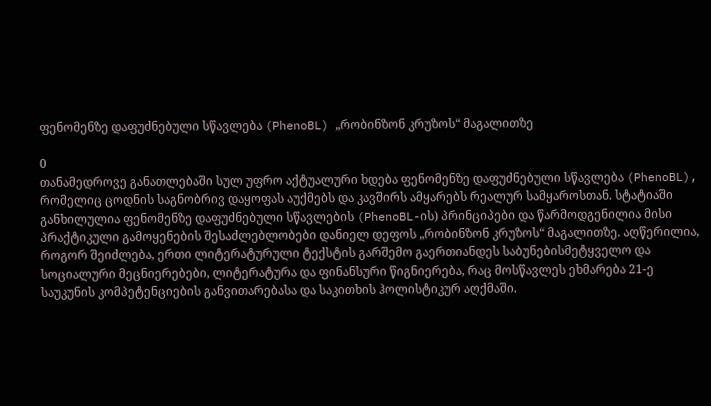ფენომენზე დაფუძნებული სწავლება (PhenoBL) „რობინზონ კრუზოს“ მაგალითზე

0
თანამედროვე განათლებაში სულ უფრო აქტუალური ხდება ფენომენზე დაფუძნებული სწავლება (PhenoBL), რომელიც ცოდნის საგნობრივ დაყოფას აუქმებს და კავშირს ამყარებს რეალურ სამყაროსთან. სტატიაში განხილულია ფენომენზე დაფუძნებული სწავლების (PhenoBL-ის) პრინციპები და წარმოდგენილია მისი პრაქტიკული გამოყენების შესაძლებლობები დანიელ დეფოს „რობინზონ კრუზოს“ მაგალითზე. აღწერილია, როგორ შეიძლება, ერთი ლიტერატურული ტექსტის გარშემო გაერთიანდეს საბუნებისმეტყველო და სოციალური მეცნიერებები, ლიტერატურა და ფინანსური წიგნიერება, რაც მოსწავლეს ეხმარება 21-ე საუკუნის კომპეტენციების განვითარებასა და საკითხის ჰოლისტიკურ აღქმაში.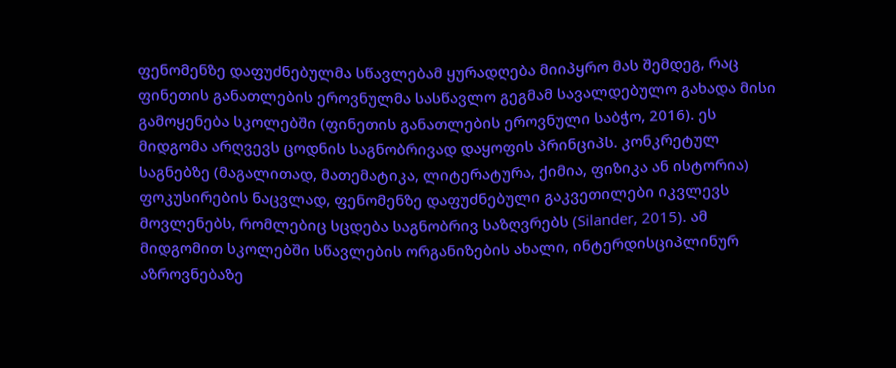ფენომენზე დაფუძნებულმა სწავლებამ ყურადღება მიიპყრო მას შემდეგ, რაც ფინეთის განათლების ეროვნულმა სასწავლო გეგმამ სავალდებულო გახადა მისი გამოყენება სკოლებში (ფინეთის განათლების ეროვნული საბჭო, 2016). ეს მიდგომა არღვევს ცოდნის საგნობრივად დაყოფის პრინციპს. კონკრეტულ საგნებზე (მაგალითად, მათემატიკა, ლიტერატურა, ქიმია, ფიზიკა ან ისტორია) ფოკუსირების ნაცვლად, ფენომენზე დაფუძნებული გაკვეთილები იკვლევს მოვლენებს, რომლებიც სცდება საგნობრივ საზღვრებს (Silander, 2015). ამ მიდგომით სკოლებში სწავლების ორგანიზების ახალი, ინტერდისციპლინურ აზროვნებაზე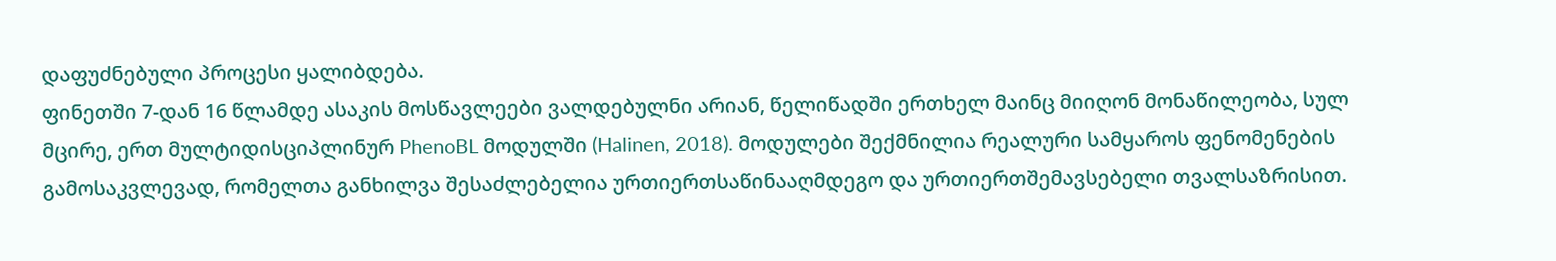დაფუძნებული პროცესი ყალიბდება.
ფინეთში 7-დან 16 წლამდე ასაკის მოსწავლეები ვალდებულნი არიან, წელიწადში ერთხელ მაინც მიიღონ მონაწილეობა, სულ მცირე, ერთ მულტიდისციპლინურ PhenoBL მოდულში (Halinen, 2018). მოდულები შექმნილია რეალური სამყაროს ფენომენების გამოსაკვლევად, რომელთა განხილვა შესაძლებელია ურთიერთსაწინააღმდეგო და ურთიერთშემავსებელი თვალსაზრისით.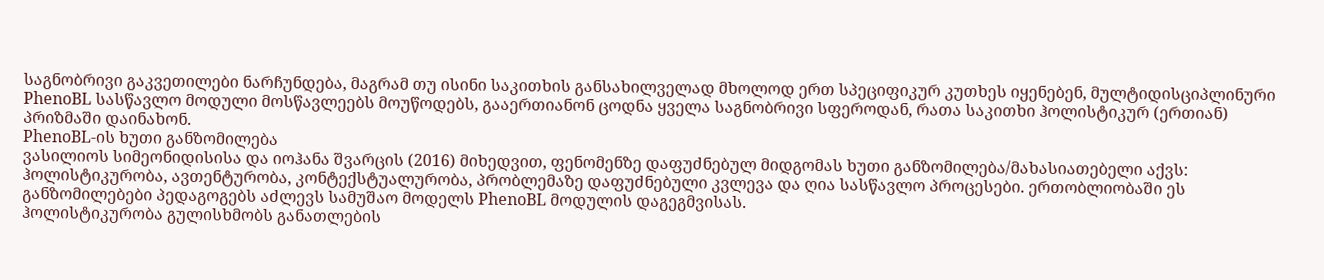საგნობრივი გაკვეთილები ნარჩუნდება, მაგრამ თუ ისინი საკითხის განსახილველად მხოლოდ ერთ სპეციფიკურ კუთხეს იყენებენ, მულტიდისციპლინური PhenoBL სასწავლო მოდული მოსწავლეებს მოუწოდებს, გააერთიანონ ცოდნა ყველა საგნობრივი სფეროდან, რათა საკითხი ჰოლისტიკურ (ერთიან) პრიზმაში დაინახონ.
PhenoBL-ის ხუთი განზომილება
ვასილიოს სიმეონიდისისა და იოჰანა შვარცის (2016) მიხედვით, ფენომენზე დაფუძნებულ მიდგომას ხუთი განზომილება/მახასიათებელი აქვს: ჰოლისტიკურობა, ავთენტურობა, კონტექსტუალურობა, პრობლემაზე დაფუძნებული კვლევა და ღია სასწავლო პროცესები. ერთობლიობაში ეს განზომილებები პედაგოგებს აძლევს სამუშაო მოდელს PhenoBL მოდულის დაგეგმვისას.
ჰოლისტიკურობა გულისხმობს განათლების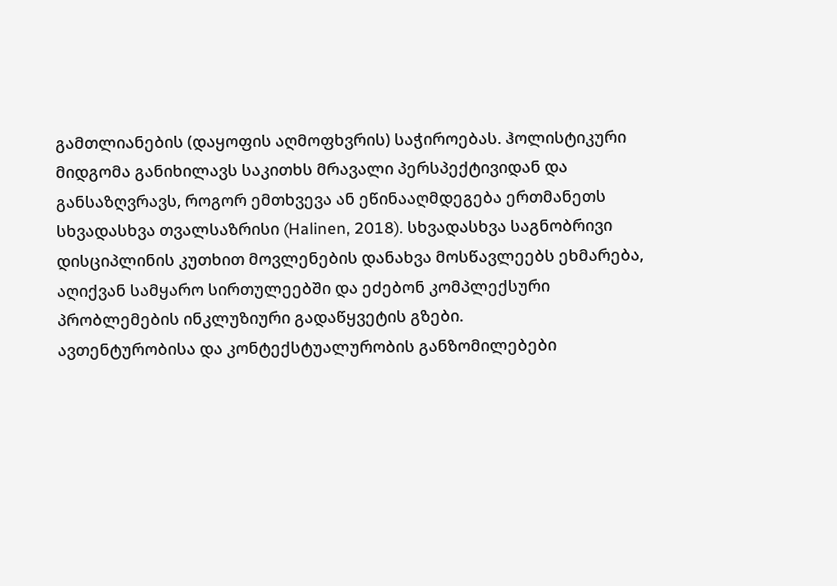გამთლიანების (დაყოფის აღმოფხვრის) საჭიროებას. ჰოლისტიკური მიდგომა განიხილავს საკითხს მრავალი პერსპექტივიდან და განსაზღვრავს, როგორ ემთხვევა ან ეწინააღმდეგება ერთმანეთს სხვადასხვა თვალსაზრისი (Halinen, 2018). სხვადასხვა საგნობრივი დისციპლინის კუთხით მოვლენების დანახვა მოსწავლეებს ეხმარება, აღიქვან სამყარო სირთულეებში და ეძებონ კომპლექსური პრობლემების ინკლუზიური გადაწყვეტის გზები.
ავთენტურობისა და კონტექსტუალურობის განზომილებები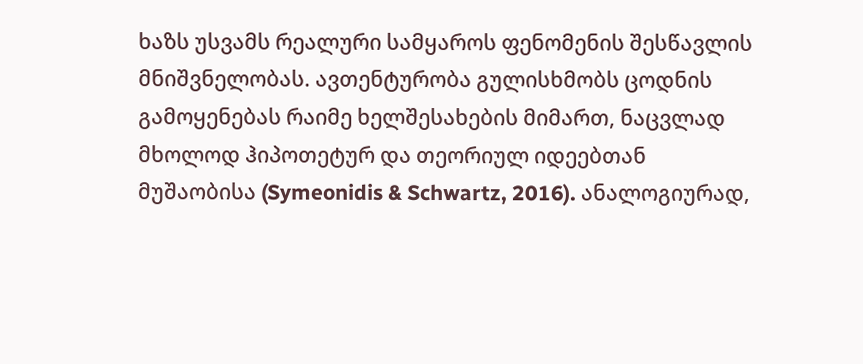ხაზს უსვამს რეალური სამყაროს ფენომენის შესწავლის მნიშვნელობას. ავთენტურობა გულისხმობს ცოდნის გამოყენებას რაიმე ხელშესახების მიმართ, ნაცვლად მხოლოდ ჰიპოთეტურ და თეორიულ იდეებთან მუშაობისა (Symeonidis & Schwartz, 2016). ანალოგიურად,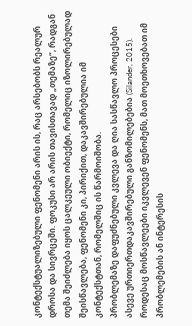კონტექსტუალიზებული ფენომენი არის ის, რაც არსებობს რეალურ დროსა და სივრცეში. ფოკუსი არ არის თავისთავად „თემაზე“, რადგან თემა შეიძლება იყოს ცალკეული ობიექტი, რომელიც იზოლირებულად შეისწავლება, ფენომენი კი, პირიქით, დაკავშირებულია იმ კონტექსტთან, რომელშიც ის წარმოიშობა.
პრობლემაზე დაფუძნებული კვლევა და ღია სასწავლო პროცესები ასევე ურთიერთდაკავშირებული განზომილებებია (Silander, 2015). როდესაც მოსწავლეები იკვლევენ ფენომენს, მათ მოეთხოვებათ იმ პრობლემების ან ინტერესის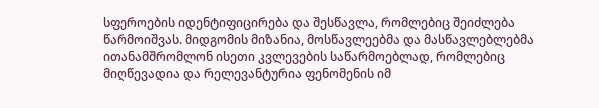სფეროების იდენტიფიცირება და შესწავლა, რომლებიც შეიძლება წარმოიშვას. მიდგომის მიზანია, მოსწავლეებმა და მასწავლებლებმა ითანამშრომლონ ისეთი კვლევების საწარმოებლად, რომლებიც მიღწევადია და რელევანტურია ფენომენის იმ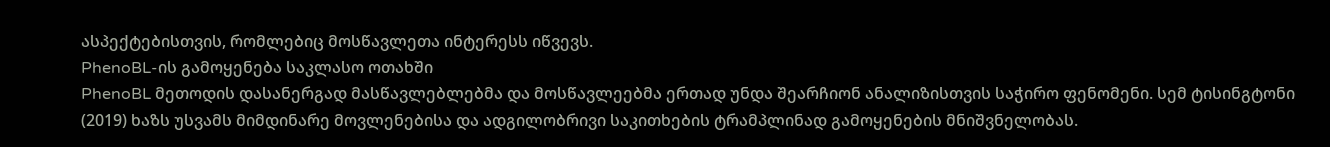ასპექტებისთვის, რომლებიც მოსწავლეთა ინტერესს იწვევს.
PhenoBL-ის გამოყენება საკლასო ოთახში
PhenoBL მეთოდის დასანერგად მასწავლებლებმა და მოსწავლეებმა ერთად უნდა შეარჩიონ ანალიზისთვის საჭირო ფენომენი. სემ ტისინგტონი (2019) ხაზს უსვამს მიმდინარე მოვლენებისა და ადგილობრივი საკითხების ტრამპლინად გამოყენების მნიშვნელობას.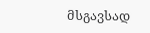მსგავსად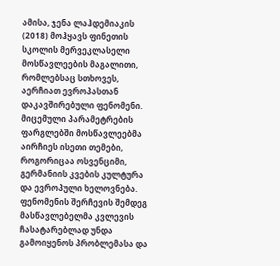ამისა, ჯენა ლაჰდემიაკის (2018) მოჰყავს ფინეთის სკოლის მერვეკლასელი მოსწავლეების მაგალითი, რომლებსაც სთხოვეს, აერჩიათ ევროპასთან დაკავშირებული ფენომენი. მიცემული პარამეტრების ფარგლებში მოსწავლეებმა აირჩიეს ისეთი თემები, როგორიცაა ოსვენციმი, გერმანიის კვების კულტურა და ევროპული ხელოვნება.
ფენომენის შერჩევის შემდეგ მასწავლებელმა კვლევის ჩასატარებლად უნდა გამოიყენოს პრობლემასა და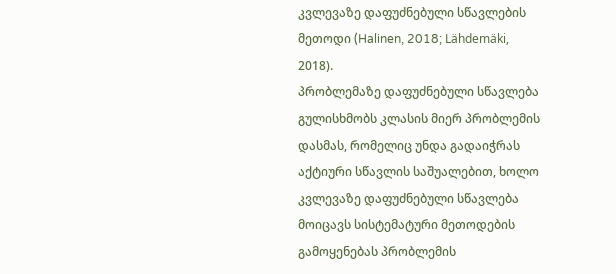კვლევაზე დაფუძნებული სწავლების მეთოდი (Halinen, 2018; Lähdemäki, 2018).
პრობლემაზე დაფუძნებული სწავლება გულისხმობს კლასის მიერ პრობლემის დასმას, რომელიც უნდა გადაიჭრას აქტიური სწავლის საშუალებით, ხოლო კვლევაზე დაფუძნებული სწავლება მოიცავს სისტემატური მეთოდების გამოყენებას პრობლემის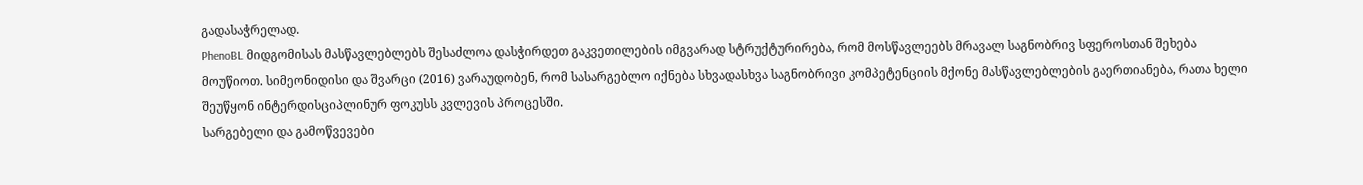გადასაჭრელად.
PhenoBL მიდგომისას მასწავლებლებს შესაძლოა დასჭირდეთ გაკვეთილების იმგვარად სტრუქტურირება, რომ მოსწავლეებს მრავალ საგნობრივ სფეროსთან შეხება მოუწიოთ. სიმეონიდისი და შვარცი (2016) ვარაუდობენ, რომ სასარგებლო იქნება სხვადასხვა საგნობრივი კომპეტენციის მქონე მასწავლებლების გაერთიანება, რათა ხელი შეუწყონ ინტერდისციპლინურ ფოკუსს კვლევის პროცესში.
სარგებელი და გამოწვევები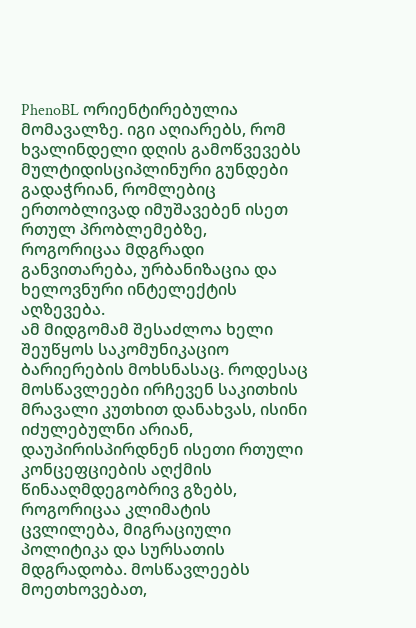PhenoBL ორიენტირებულია მომავალზე. იგი აღიარებს, რომ ხვალინდელი დღის გამოწვევებს მულტიდისციპლინური გუნდები გადაჭრიან, რომლებიც ერთობლივად იმუშავებენ ისეთ რთულ პრობლემებზე, როგორიცაა მდგრადი განვითარება, ურბანიზაცია და ხელოვნური ინტელექტის აღზევება.
ამ მიდგომამ შესაძლოა ხელი შეუწყოს საკომუნიკაციო ბარიერების მოხსნასაც. როდესაც მოსწავლეები ირჩევენ საკითხის მრავალი კუთხით დანახვას, ისინი იძულებულნი არიან, დაუპირისპირდნენ ისეთი რთული კონცეფციების აღქმის წინააღმდეგობრივ გზებს, როგორიცაა კლიმატის ცვლილება, მიგრაციული პოლიტიკა და სურსათის მდგრადობა. მოსწავლეებს მოეთხოვებათ,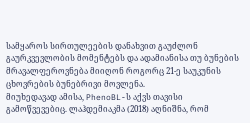სამყაროს სირთულეების დანახვით გაუძლონ გაურკვევლობის მომენტებს და ადამიანისა თუ ბუნების მრავალფეროვნება მიიღონ როგორც 21-ე საუკუნის ცხოვრების ბუნებრივი მოვლენა.
მიუხედავად ამისა, PhenoBL-ს აქვს თავისი გამოწვევებიც. ლაჰდემიაკმა (2018) აღნიშნა, რომ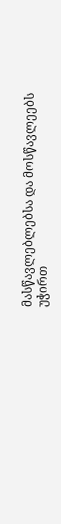მასწავლებლებსა და მოსწავლეებს უჭირთ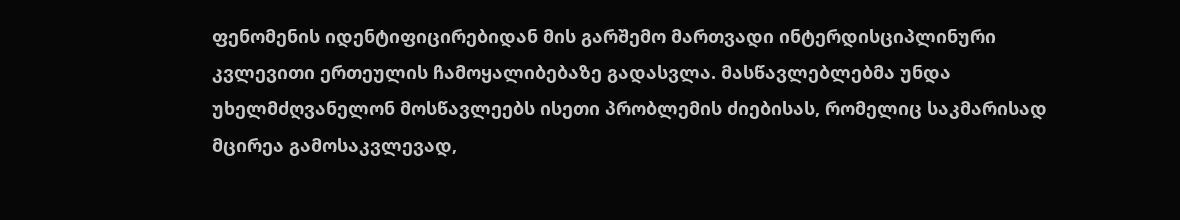ფენომენის იდენტიფიცირებიდან მის გარშემო მართვადი ინტერდისციპლინური კვლევითი ერთეულის ჩამოყალიბებაზე გადასვლა. მასწავლებლებმა უნდა უხელმძღვანელონ მოსწავლეებს ისეთი პრობლემის ძიებისას, რომელიც საკმარისად მცირეა გამოსაკვლევად,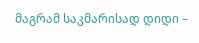მაგრამ საკმარისად დიდი –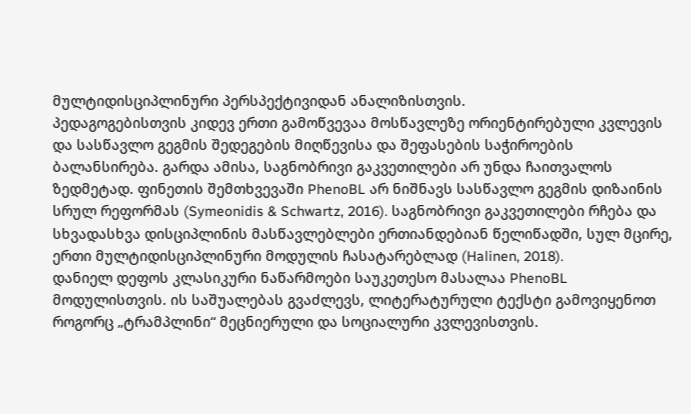მულტიდისციპლინური პერსპექტივიდან ანალიზისთვის.
პედაგოგებისთვის კიდევ ერთი გამოწვევაა მოსწავლეზე ორიენტირებული კვლევის და სასწავლო გეგმის შედეგების მიღწევისა და შეფასების საჭიროების ბალანსირება. გარდა ამისა, საგნობრივი გაკვეთილები არ უნდა ჩაითვალოს ზედმეტად. ფინეთის შემთხვევაში PhenoBL არ ნიშნავს სასწავლო გეგმის დიზაინის სრულ რეფორმას (Symeonidis & Schwartz, 2016). საგნობრივი გაკვეთილები რჩება და სხვადასხვა დისციპლინის მასწავლებლები ერთიანდებიან წელიწადში, სულ მცირე, ერთი მულტიდისციპლინური მოდულის ჩასატარებლად (Halinen, 2018).
დანიელ დეფოს კლასიკური ნაწარმოები საუკეთესო მასალაა PhenoBL მოდულისთვის. ის საშუალებას გვაძლევს, ლიტერატურული ტექსტი გამოვიყენოთ როგორც „ტრამპლინი“ მეცნიერული და სოციალური კვლევისთვის.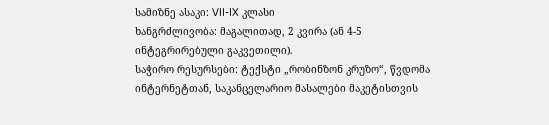სამიზნე ასაკი: VII-IX კლასი
ხანგრძლივობა: მაგალითად, 2 კვირა (ან 4-5 ინტეგრირებული გაკვეთილი).
საჭირო რესურსები: ტექსტი „რობინზონ კრუზო“, წვდომა ინტერნეტთან, საკანცელარიო მასალები მაკეტისთვის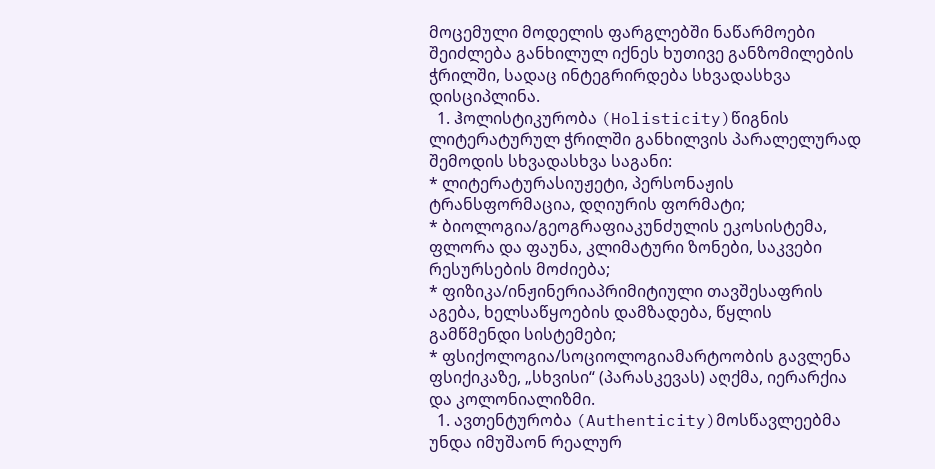მოცემული მოდელის ფარგლებში ნაწარმოები შეიძლება განხილულ იქნეს ხუთივე განზომილების ჭრილში, სადაც ინტეგრირდება სხვადასხვა დისციპლინა.
  1. ჰოლისტიკურობა (Holisticity)წიგნის ლიტერატურულ ჭრილში განხილვის პარალელურად შემოდის სხვადასხვა საგანი:
* ლიტერატურასიუჟეტი, პერსონაჟის ტრანსფორმაცია, დღიურის ფორმატი;
* ბიოლოგია/გეოგრაფიაკუნძულის ეკოსისტემა, ფლორა და ფაუნა, კლიმატური ზონები, საკვები რესურსების მოძიება;
* ფიზიკა/ინჟინერიაპრიმიტიული თავშესაფრის აგება, ხელსაწყოების დამზადება, წყლის გამწმენდი სისტემები;
* ფსიქოლოგია/სოციოლოგიამარტოობის გავლენა ფსიქიკაზე, „სხვისი“ (პარასკევას) აღქმა, იერარქია და კოლონიალიზმი.
  1. ავთენტურობა (Authenticity)მოსწავლეებმა უნდა იმუშაონ რეალურ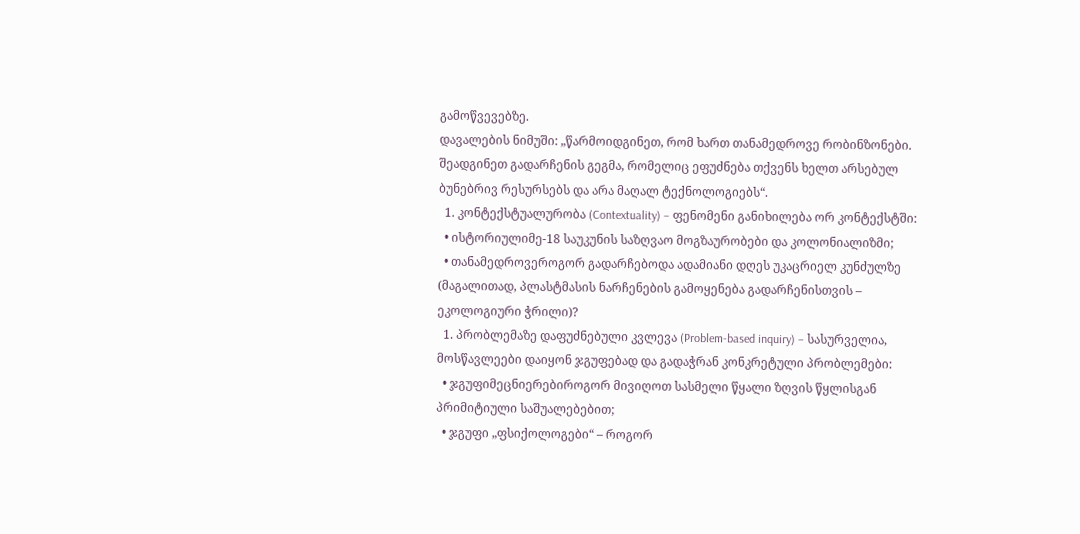გამოწვევებზე.
დავალების ნიმუში: „წარმოიდგინეთ, რომ ხართ თანამედროვე რობინზონები. შეადგინეთ გადარჩენის გეგმა, რომელიც ეფუძნება თქვენს ხელთ არსებულ ბუნებრივ რესურსებს და არა მაღალ ტექნოლოგიებს“.
  1. კონტექსტუალურობა (Contextuality) – ფენომენი განიხილება ორ კონტექსტში:
  • ისტორიულიმე-18 საუკუნის საზღვაო მოგზაურობები და კოლონიალიზმი;
  • თანამედროვეროგორ გადარჩებოდა ადამიანი დღეს უკაცრიელ კუნძულზე (მაგალითად, პლასტმასის ნარჩენების გამოყენება გადარჩენისთვის – ეკოლოგიური ჭრილი)?
  1. პრობლემაზე დაფუძნებული კვლევა (Problem-based inquiry) – სასურველია, მოსწავლეები დაიყონ ჯგუფებად და გადაჭრან კონკრეტული პრობლემები:
  • ჯგუფიმეცნიერებიროგორ მივიღოთ სასმელი წყალი ზღვის წყლისგან პრიმიტიული საშუალებებით;
  • ჯგუფი „ფსიქოლოგები“ – როგორ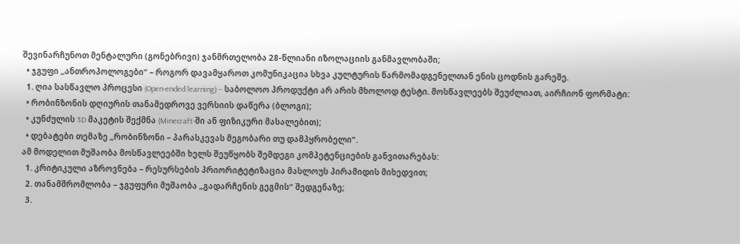შევინარჩუნოთ მენტალური (გონებრივი) ჯანმრთელობა 28-წლიანი იზოლაციის განმავლობაში;
  • ჯგუფი ,,ანთროპოლოგები“ – როგორ დავამყაროთ კომუნიკაცია სხვა კულტურის წარმომადგენელთან ენის ცოდნის გარეშე.
  1. ღია სასწავლო პროცესი (Open-ended learning) – საბოლოო პროდუქტი არ არის მხოლოდ ტესტი. მოსწავლეებს შეუძლიათ, აირჩიონ ფორმატი:
  • რობინზონის დღიურის თანამედროვე ვერსიის დაწერა (ბლოგი);
  • კუნძულის 3D მაკეტის შექმნა (Minecraft-ში ან ფიზიკური მასალებით);
  • დებატები თემაზე „რობინზონი – პარასკევას მეგობარი თუ დამპყრობელი“.
ამ მოდელით მუშაობა მოსწავლეებში ხელს შეუწყობს შემდეგი კომპეტენციების განვითარებას:
  1. კრიტიკული აზროვნება – რესურსების პრიორიტეტიზაცია მასლოუს პირამიდის მიხედვით;
  2. თანამშრომლობა – ჯგუფური მუშაობა „გადარჩენის გეგმის“ შედგენაზე;
  3.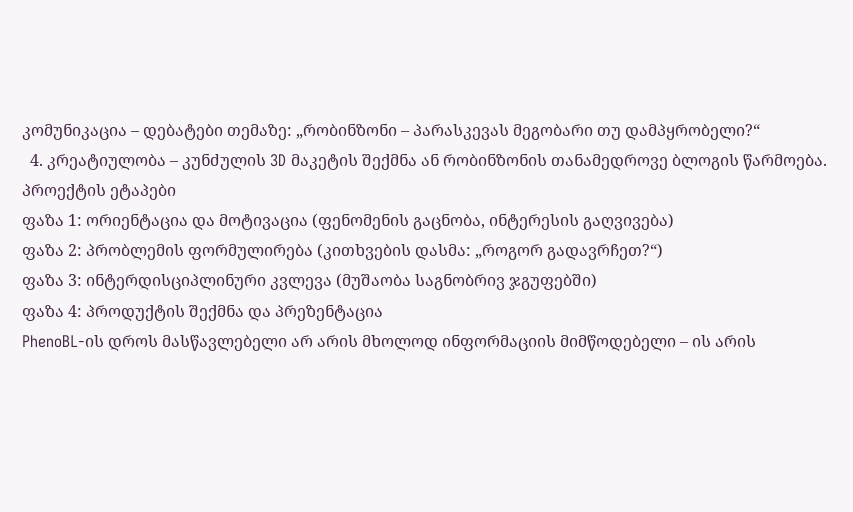კომუნიკაცია – დებატები თემაზე: „რობინზონი – პარასკევას მეგობარი თუ დამპყრობელი?“
  4. კრეატიულობა – კუნძულის 3D მაკეტის შექმნა ან რობინზონის თანამედროვე ბლოგის წარმოება.
პროექტის ეტაპები
ფაზა 1: ორიენტაცია და მოტივაცია (ფენომენის გაცნობა, ინტერესის გაღვივება)
ფაზა 2: პრობლემის ფორმულირება (კითხვების დასმა: „როგორ გადავრჩეთ?“)
ფაზა 3: ინტერდისციპლინური კვლევა (მუშაობა საგნობრივ ჯგუფებში)
ფაზა 4: პროდუქტის შექმნა და პრეზენტაცია
PhenoBL-ის დროს მასწავლებელი არ არის მხოლოდ ინფორმაციის მიმწოდებელი – ის არის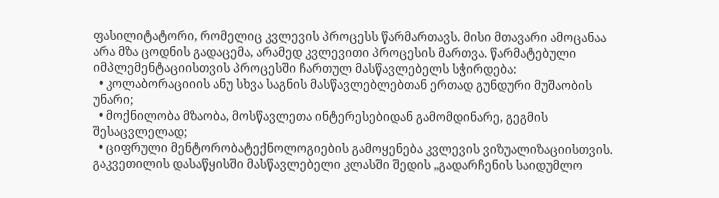ფასილიტატორი, რომელიც კვლევის პროცესს წარმართავს. მისი მთავარი ამოცანაა არა მზა ცოდნის გადაცემა, არამედ კვლევითი პროცესის მართვა. წარმატებული იმპლემენტაციისთვის პროცესში ჩართულ მასწავლებელს სჭირდება:
  • კოლაბორაციიის ანუ სხვა საგნის მასწავლებლებთან ერთად გუნდური მუშაობის უნარი;
  • მოქნილობა მზაობა, მოსწავლეთა ინტერესებიდან გამომდინარე, გეგმის შესაცვლელად;
  • ციფრული მენტორობატექნოლოგიების გამოყენება კვლევის ვიზუალიზაციისთვის.
გაკვეთილის დასაწყისში მასწავლებელი კლასში შედის „გადარჩენის საიდუმლო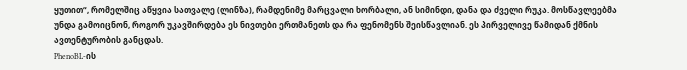ყუთით“, რომელშიც აწყვია სათვალე (ლინზა), რამდენიმე მარცვალი ხორბალი, ან სიმინდი, დანა და ძველი რუკა. მოსწავლეებმა უნდა გამოიცნონ, როგორ უკავშირდება ეს ნივთები ერთმანეთს და რა ფენომენს შეისწავლიან. ეს პირველივე წამიდან ქმნის ავთენტურობის განცდას.
PhenoBL-ის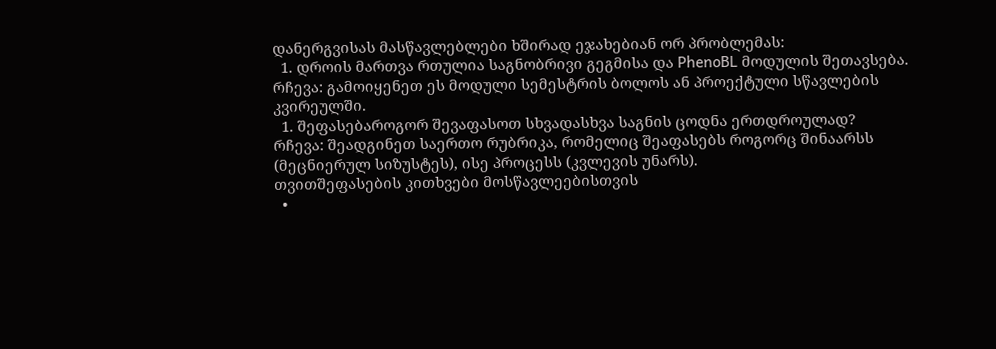დანერგვისას მასწავლებლები ხშირად ეჯახებიან ორ პრობლემას:
  1. დროის მართვა რთულია საგნობრივი გეგმისა და PhenoBL მოდულის შეთავსება.
რჩევა: გამოიყენეთ ეს მოდული სემესტრის ბოლოს ან პროექტული სწავლების კვირეულში.
  1. შეფასებაროგორ შევაფასოთ სხვადასხვა საგნის ცოდნა ერთდროულად?
რჩევა: შეადგინეთ საერთო რუბრიკა, რომელიც შეაფასებს როგორც შინაარსს (მეცნიერულ სიზუსტეს), ისე პროცესს (კვლევის უნარს).
თვითშეფასების კითხვები მოსწავლეებისთვის
  •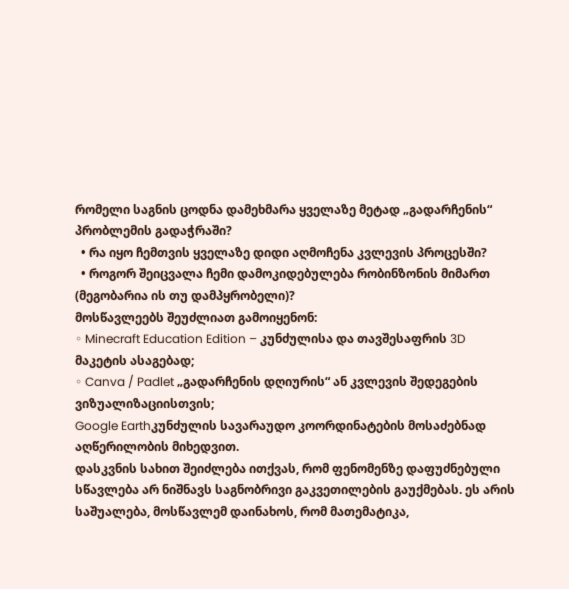რომელი საგნის ცოდნა დამეხმარა ყველაზე მეტად „გადარჩენის“ პრობლემის გადაჭრაში?
  • რა იყო ჩემთვის ყველაზე დიდი აღმოჩენა კვლევის პროცესში?
  • როგორ შეიცვალა ჩემი დამოკიდებულება რობინზონის მიმართ (მეგობარია ის თუ დამპყრობელი)?
მოსწავლეებს შეუძლიათ გამოიყენონ:
◦ Minecraft Education Edition – კუნძულისა და თავშესაფრის 3D მაკეტის ასაგებად;
◦ Canva / Padlet „გადარჩენის დღიურის“ ან კვლევის შედეგების ვიზუალიზაციისთვის;
Google Earthკუნძულის სავარაუდო კოორდინატების მოსაძებნად აღწერილობის მიხედვით.
დასკვნის სახით შეიძლება ითქვას, რომ ფენომენზე დაფუძნებული სწავლება არ ნიშნავს საგნობრივი გაკვეთილების გაუქმებას. ეს არის საშუალება, მოსწავლემ დაინახოს, რომ მათემატიკა,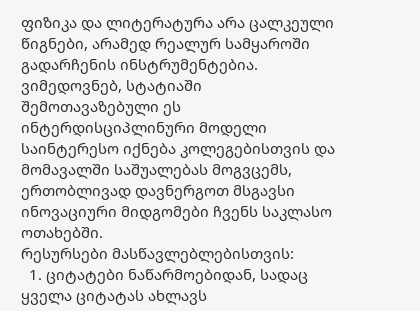ფიზიკა და ლიტერატურა არა ცალკეული წიგნები, არამედ რეალურ სამყაროში გადარჩენის ინსტრუმენტებია.  ვიმედოვნებ, სტატიაში შემოთავაზებული ეს ინტერდისციპლინური მოდელი საინტერესო იქნება კოლეგებისთვის და მომავალში საშუალებას მოგვცემს, ერთობლივად დავნერგოთ მსგავსი ინოვაციური მიდგომები ჩვენს საკლასო ოთახებში.
რესურსები მასწავლებლებისთვის:
  1. ციტატები ნაწარმოებიდან, სადაც ყველა ციტატას ახლავს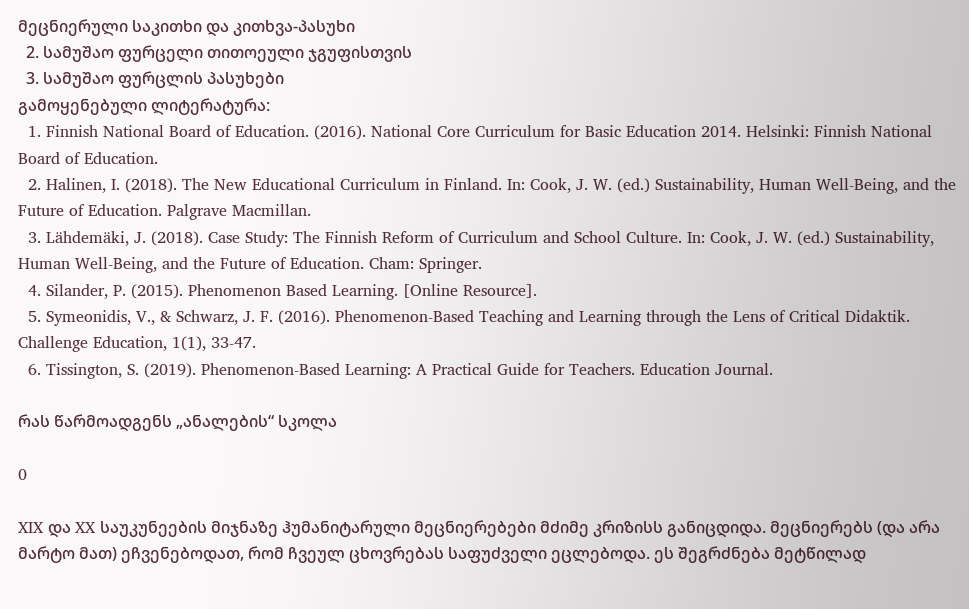მეცნიერული საკითხი და კითხვა-პასუხი
  2. სამუშაო ფურცელი თითოეული ჯგუფისთვის
  3. სამუშაო ფურცლის პასუხები
გამოყენებული ლიტერატურა:
  1. Finnish National Board of Education. (2016). National Core Curriculum for Basic Education 2014. Helsinki: Finnish National Board of Education.
  2. Halinen, I. (2018). The New Educational Curriculum in Finland. In: Cook, J. W. (ed.) Sustainability, Human Well-Being, and the Future of Education. Palgrave Macmillan.
  3. Lähdemäki, J. (2018). Case Study: The Finnish Reform of Curriculum and School Culture. In: Cook, J. W. (ed.) Sustainability, Human Well-Being, and the Future of Education. Cham: Springer.
  4. Silander, P. (2015). Phenomenon Based Learning. [Online Resource].
  5. Symeonidis, V., & Schwarz, J. F. (2016). Phenomenon-Based Teaching and Learning through the Lens of Critical Didaktik. Challenge Education, 1(1), 33-47.
  6. Tissington, S. (2019). Phenomenon-Based Learning: A Practical Guide for Teachers. Education Journal.

რას წარმოადგენს „ანალების“ სკოლა

0

XIX და XX საუკუნეების მიჯნაზე ჰუმანიტარული მეცნიერებები მძიმე კრიზისს განიცდიდა. მეცნიერებს (და არა მარტო მათ) ეჩვენებოდათ, რომ ჩვეულ ცხოვრებას საფუძველი ეცლებოდა. ეს შეგრძნება მეტწილად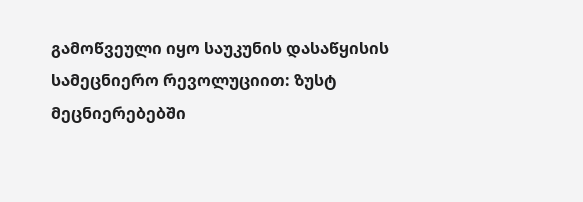გამოწვეული იყო საუკუნის დასაწყისის სამეცნიერო რევოლუციით: ზუსტ მეცნიერებებში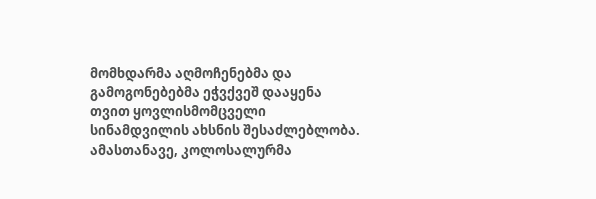მომხდარმა აღმოჩენებმა და გამოგონებებმა ეჭვქვეშ დააყენა თვით ყოვლისმომცველი სინამდვილის ახსნის შესაძლებლობა. ამასთანავე, კოლოსალურმა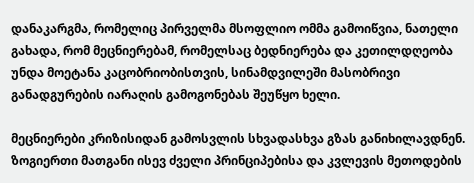დანაკარგმა, რომელიც პირველმა მსოფლიო ომმა გამოიწვია, ნათელი გახადა, რომ მეცნიერებამ, რომელსაც ბედნიერება და კეთილდღეობა უნდა მოეტანა კაცობრიობისთვის, სინამდვილეში მასობრივი განადგურების იარაღის გამოგონებას შეუწყო ხელი.

მეცნიერები კრიზისიდან გამოსვლის სხვადასხვა გზას განიხილავდნენ. ზოგიერთი მათგანი ისევ ძველი პრინციპებისა და კვლევის მეთოდების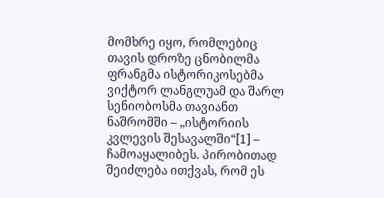მომხრე იყო, რომლებიც თავის დროზე ცნობილმა ფრანგმა ისტორიკოსებმა ვიქტორ ლანგლუამ და შარლ სენიობოსმა თავიანთ ნაშრომში – „ისტორიის კვლევის შესავალში“[1] – ჩამოაყალიბეს. პირობითად შეიძლება ითქვას, რომ ეს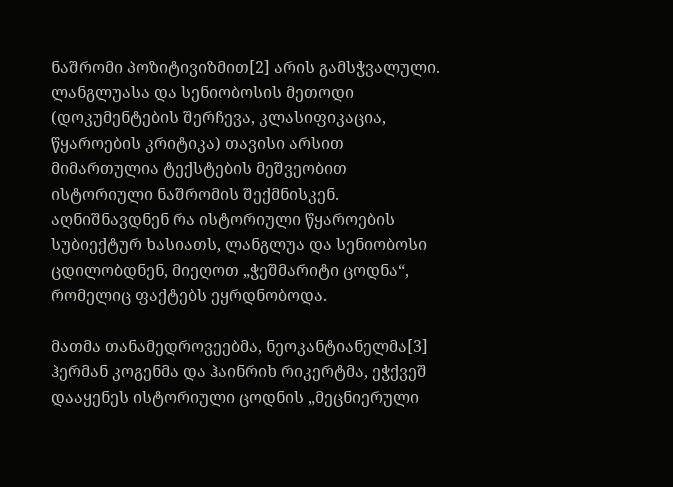ნაშრომი პოზიტივიზმით[2] არის გამსჭვალული. ლანგლუასა და სენიობოსის მეთოდი (დოკუმენტების შერჩევა, კლასიფიკაცია, წყაროების კრიტიკა) თავისი არსით მიმართულია ტექსტების მეშვეობით ისტორიული ნაშრომის შექმნისკენ. აღნიშნავდნენ რა ისტორიული წყაროების სუბიექტურ ხასიათს, ლანგლუა და სენიობოსი ცდილობდნენ, მიეღოთ „ჭეშმარიტი ცოდნა“, რომელიც ფაქტებს ეყრდნობოდა.

მათმა თანამედროვეებმა, ნეოკანტიანელმა[3] ჰერმან კოგენმა და ჰაინრიხ რიკერტმა, ეჭქვეშ დააყენეს ისტორიული ცოდნის „მეცნიერული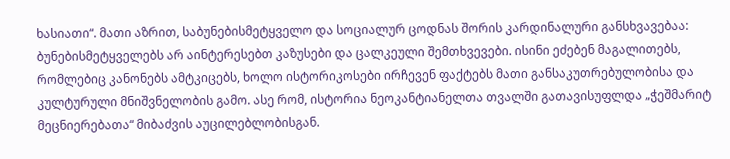ხასიათი“. მათი აზრით, საბუნებისმეტყველო და სოციალურ ცოდნას შორის კარდინალური განსხვავებაა: ბუნებისმეტყველებს არ აინტერესებთ კაზუსები და ცალკეული შემთხვევები. ისინი ეძებენ მაგალითებს, რომლებიც კანონებს ამტკიცებს, ხოლო ისტორიკოსები ირჩევენ ფაქტებს მათი განსაკუთრებულობისა და კულტურული მნიშვნელობის გამო. ასე რომ, ისტორია ნეოკანტიანელთა თვალში გათავისუფლდა „ჭეშმარიტ მეცნიერებათა“ მიბაძვის აუცილებლობისგან.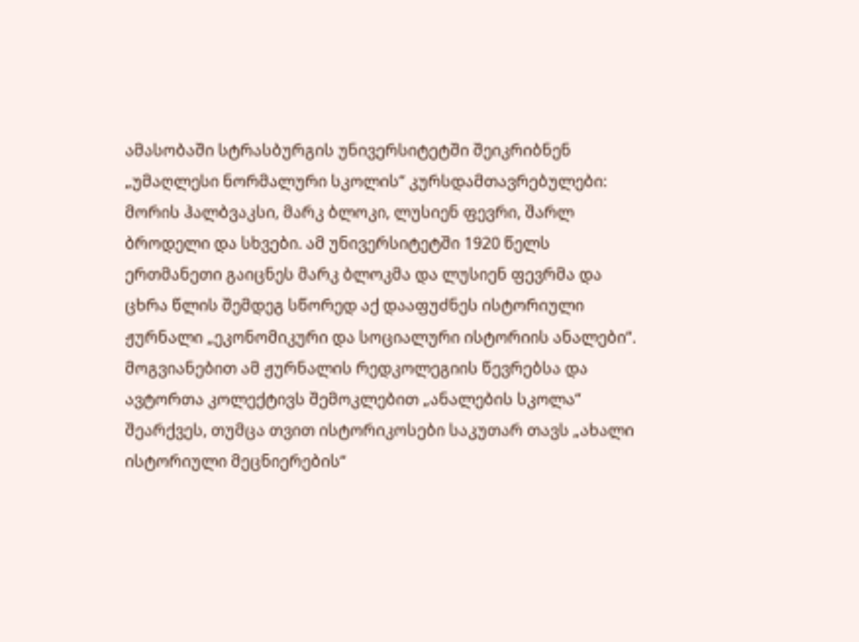ამასობაში სტრასბურგის უნივერსიტეტში შეიკრიბნენ „უმაღლესი ნორმალური სკოლის“ კურსდამთავრებულები: მორის ჰალბვაკსი, მარკ ბლოკი, ლუსიენ ფევრი, შარლ ბროდელი და სხვები. ამ უნივერსიტეტში 1920 წელს ერთმანეთი გაიცნეს მარკ ბლოკმა და ლუსიენ ფევრმა და ცხრა წლის შემდეგ სწორედ აქ დააფუძნეს ისტორიული ჟურნალი „ეკონომიკური და სოციალური ისტორიის ანალები“. მოგვიანებით ამ ჟურნალის რედკოლეგიის წევრებსა და ავტორთა კოლექტივს შემოკლებით „ანალების სკოლა“ შეარქვეს, თუმცა თვით ისტორიკოსები საკუთარ თავს „ახალი ისტორიული მეცნიერების“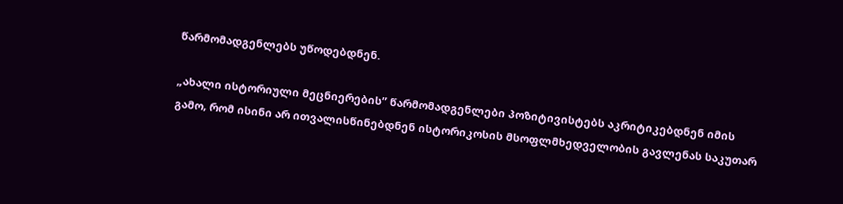წარმომადგენლებს უწოდებდნენ.

„ახალი ისტორიული მეცნიერების” წარმომადგენლები პოზიტივისტებს აკრიტიკებდნენ იმის გამო, რომ ისინი არ ითვალისწინებდნენ ისტორიკოსის მსოფლმხედველობის გავლენას საკუთარ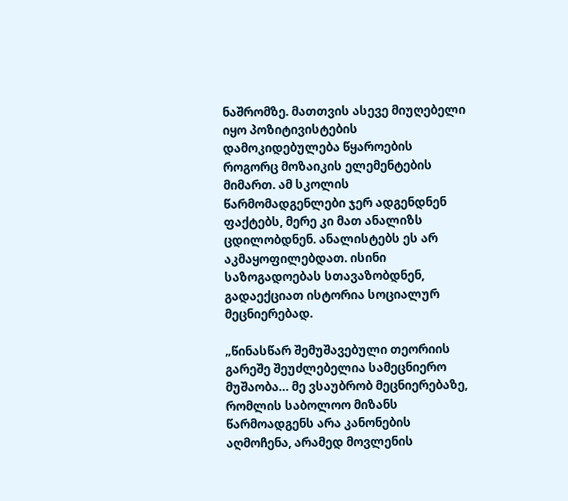ნაშრომზე. მათთვის ასევე მიუღებელი იყო პოზიტივისტების დამოკიდებულება წყაროების როგორც მოზაიკის ელემენტების მიმართ. ამ სკოლის წარმომადგენლები ჯერ ადგენდნენ ფაქტებს, მერე კი მათ ანალიზს ცდილობდნენ. ანალისტებს ეს არ აკმაყოფილებდათ. ისინი საზოგადოებას სთავაზობდნენ, გადაექციათ ისტორია სოციალურ მეცნიერებად.

„წინასწარ შემუშავებული თეორიის გარეშე შეუძლებელია სამეცნიერო მუშაობა… მე ვსაუბრობ მეცნიერებაზე, რომლის საბოლოო მიზანს წარმოადგენს არა კანონების აღმოჩენა, არამედ მოვლენის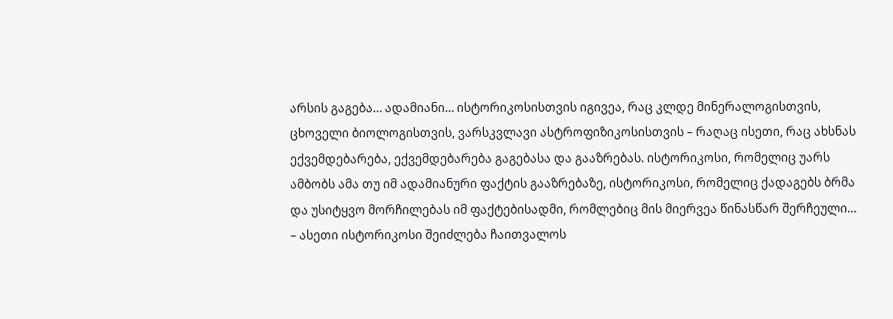არსის გაგება… ადამიანი… ისტორიკოსისთვის იგივეა, რაც კლდე მინერალოგისთვის, ცხოველი ბიოლოგისთვის, ვარსკვლავი ასტროფიზიკოსისთვის – რაღაც ისეთი, რაც ახსნას ექვემდებარება, ექვემდებარება გაგებასა და გააზრებას. ისტორიკოსი, რომელიც უარს ამბობს ამა თუ იმ ადამიანური ფაქტის გააზრებაზე, ისტორიკოსი, რომელიც ქადაგებს ბრმა და უსიტყვო მორჩილებას იმ ფაქტებისადმი, რომლებიც მის მიერვეა წინასწარ შერჩეული… – ასეთი ისტორიკოსი შეიძლება ჩაითვალოს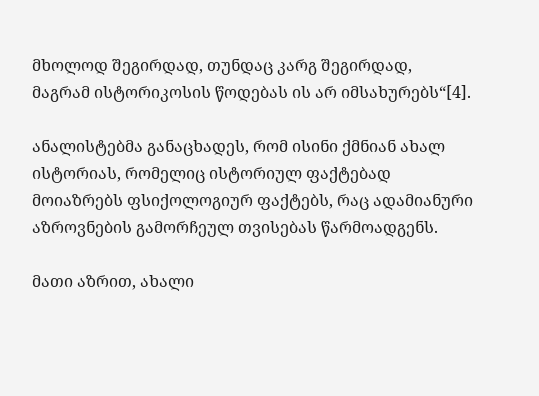მხოლოდ შეგირდად, თუნდაც კარგ შეგირდად, მაგრამ ისტორიკოსის წოდებას ის არ იმსახურებს“[4].

ანალისტებმა განაცხადეს, რომ ისინი ქმნიან ახალ ისტორიას, რომელიც ისტორიულ ფაქტებად მოიაზრებს ფსიქოლოგიურ ფაქტებს, რაც ადამიანური აზროვნების გამორჩეულ თვისებას წარმოადგენს.

მათი აზრით, ახალი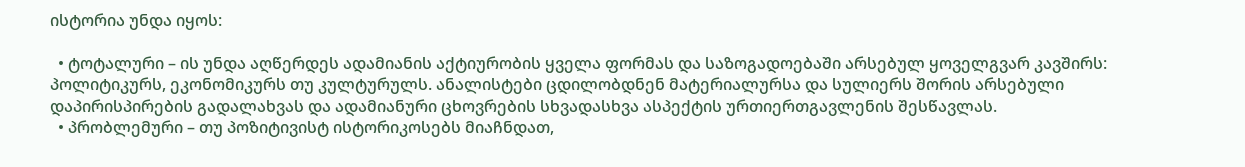ისტორია უნდა იყოს:

  • ტოტალური – ის უნდა აღწერდეს ადამიანის აქტიურობის ყველა ფორმას და საზოგადოებაში არსებულ ყოველგვარ კავშირს: პოლიტიკურს, ეკონომიკურს თუ კულტურულს. ანალისტები ცდილობდნენ მატერიალურსა და სულიერს შორის არსებული დაპირისპირების გადალახვას და ადამიანური ცხოვრების სხვადასხვა ასპექტის ურთიერთგავლენის შესწავლას.
  • პრობლემური – თუ პოზიტივისტ ისტორიკოსებს მიაჩნდათ,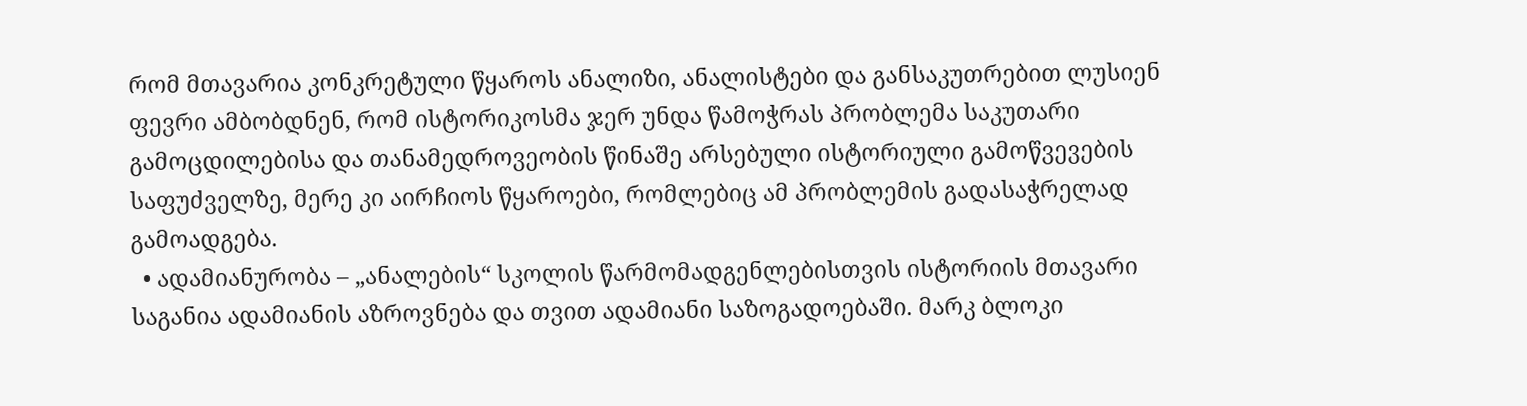რომ მთავარია კონკრეტული წყაროს ანალიზი, ანალისტები და განსაკუთრებით ლუსიენ ფევრი ამბობდნენ, რომ ისტორიკოსმა ჯერ უნდა წამოჭრას პრობლემა საკუთარი გამოცდილებისა და თანამედროვეობის წინაშე არსებული ისტორიული გამოწვევების საფუძველზე, მერე კი აირჩიოს წყაროები, რომლებიც ამ პრობლემის გადასაჭრელად გამოადგება.
  • ადამიანურობა – „ანალების“ სკოლის წარმომადგენლებისთვის ისტორიის მთავარი საგანია ადამიანის აზროვნება და თვით ადამიანი საზოგადოებაში. მარკ ბლოკი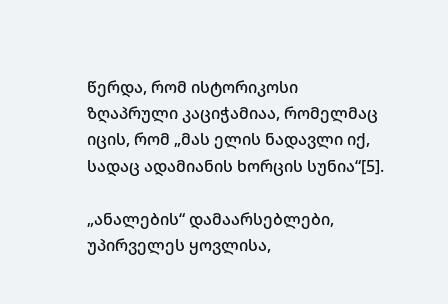წერდა, რომ ისტორიკოსი ზღაპრული კაციჭამიაა, რომელმაც იცის, რომ „მას ელის ნადავლი იქ, სადაც ადამიანის ხორცის სუნია“[5].

„ანალების“ დამაარსებლები, უპირველეს ყოვლისა,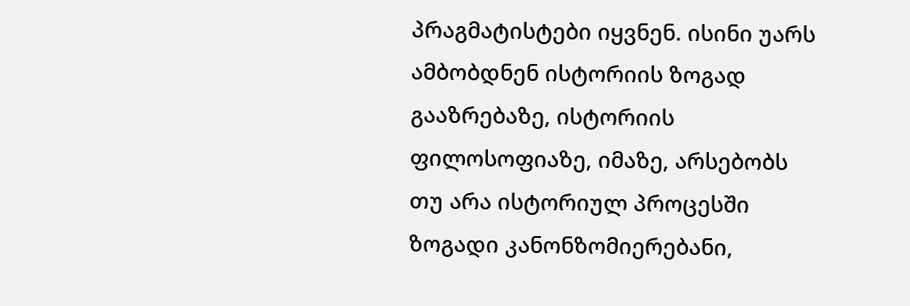პრაგმატისტები იყვნენ. ისინი უარს ამბობდნენ ისტორიის ზოგად გააზრებაზე, ისტორიის ფილოსოფიაზე, იმაზე, არსებობს თუ არა ისტორიულ პროცესში ზოგადი კანონზომიერებანი,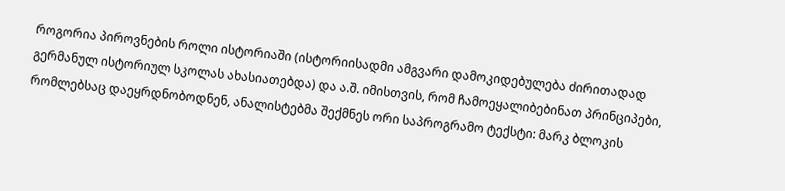როგორია პიროვნების როლი ისტორიაში (ისტორიისადმი ამგვარი დამოკიდებულება ძირითადად გერმანულ ისტორიულ სკოლას ახასიათებდა) და ა.შ. იმისთვის, რომ ჩამოეყალიბებინათ პრინციპები, რომლებსაც დაეყრდნობოდნენ, ანალისტებმა შექმნეს ორი საპროგრამო ტექსტი: მარკ ბლოკის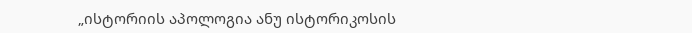„ისტორიის აპოლოგია ანუ ისტორიკოსის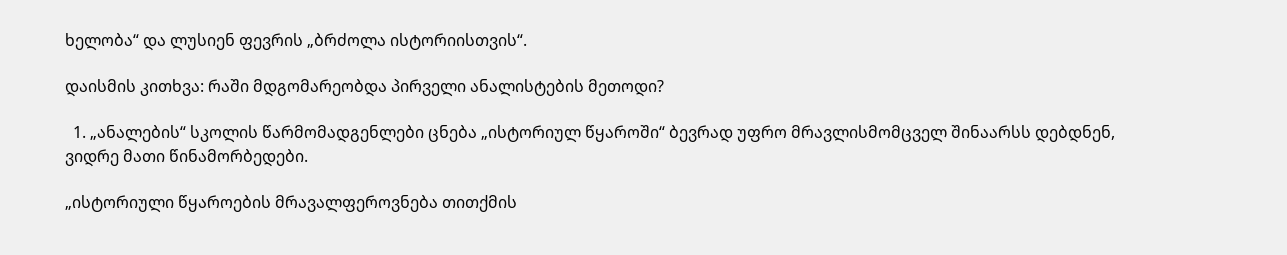ხელობა“ და ლუსიენ ფევრის „ბრძოლა ისტორიისთვის“.

დაისმის კითხვა: რაში მდგომარეობდა პირველი ანალისტების მეთოდი?

  1. „ანალების“ სკოლის წარმომადგენლები ცნება „ისტორიულ წყაროში“ ბევრად უფრო მრავლისმომცველ შინაარსს დებდნენ, ვიდრე მათი წინამორბედები.

„ისტორიული წყაროების მრავალფეროვნება თითქმის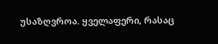უსაზღვროა. ყველაფერი, რასაც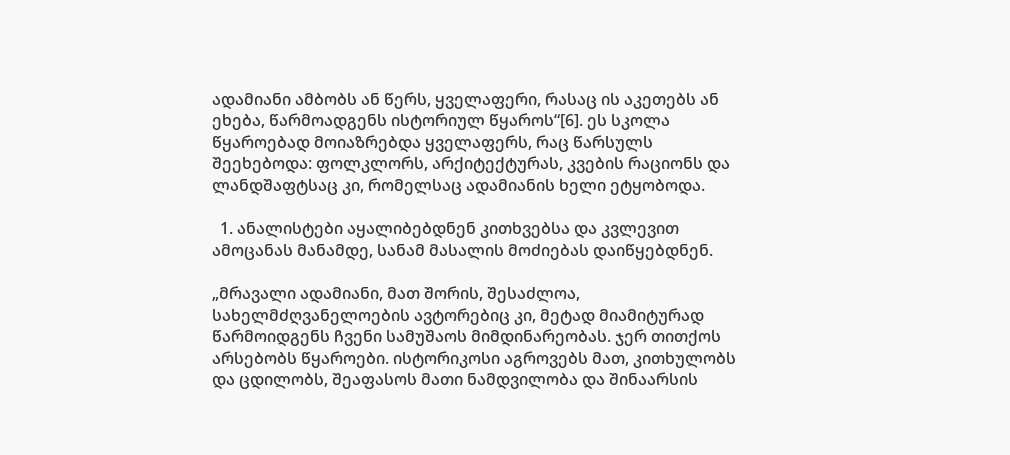ადამიანი ამბობს ან წერს, ყველაფერი, რასაც ის აკეთებს ან ეხება, წარმოადგენს ისტორიულ წყაროს“[6]. ეს სკოლა წყაროებად მოიაზრებდა ყველაფერს, რაც წარსულს შეეხებოდა: ფოლკლორს, არქიტექტურას, კვების რაციონს და ლანდშაფტსაც კი, რომელსაც ადამიანის ხელი ეტყობოდა.

  1. ანალისტები აყალიბებდნენ კითხვებსა და კვლევით ამოცანას მანამდე, სანამ მასალის მოძიებას დაიწყებდნენ.

„მრავალი ადამიანი, მათ შორის, შესაძლოა, სახელმძღვანელოების ავტორებიც კი, მეტად მიამიტურად წარმოიდგენს ჩვენი სამუშაოს მიმდინარეობას. ჯერ თითქოს არსებობს წყაროები. ისტორიკოსი აგროვებს მათ, კითხულობს და ცდილობს, შეაფასოს მათი ნამდვილობა და შინაარსის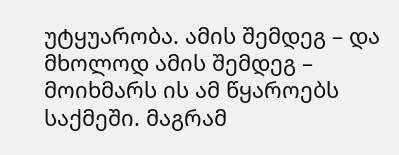უტყუარობა. ამის შემდეგ – და მხოლოდ ამის შემდეგ – მოიხმარს ის ამ წყაროებს საქმეში. მაგრამ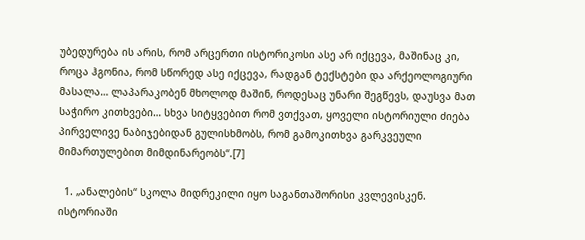უბედურება ის არის, რომ არცერთი ისტორიკოსი ასე არ იქცევა, მაშინაც კი, როცა ჰგონია, რომ სწორედ ასე იქცევა, რადგან ტექსტები და არქეოლოგიური მასალა… ლაპარაკობენ მხოლოდ მაშინ, როდესაც უნარი შეგწევს, დაუსვა მათ საჭირო კითხვები… სხვა სიტყვებით რომ ვთქვათ, ყოველი ისტორიული ძიება პირველივე ნაბიჯებიდან გულისხმობს, რომ გამოკითხვა გარკვეული მიმართულებით მიმდინარეობს“.[7]

  1. „ანალების“ სკოლა მიდრეკილი იყო საგანთაშორისი კვლევისკენ. ისტორიაში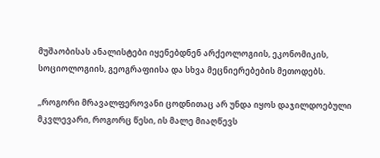მუშაობისას ანალისტები იყენებდნენ არქეოლოგიის, ეკონომიკის, სოციოლოგიის, გეოგრაფიისა და სხვა მეცნიერებების მეთოდებს.

„როგორი მრავალფეროვანი ცოდნითაც არ უნდა იყოს დაჯილდოებული მკვლევარი, როგორც წესი, ის მალე მიაღწევს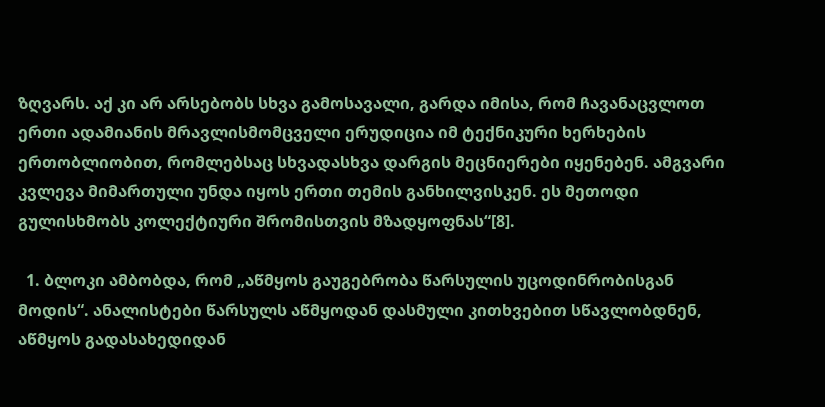ზღვარს. აქ კი არ არსებობს სხვა გამოსავალი, გარდა იმისა, რომ ჩავანაცვლოთ ერთი ადამიანის მრავლისმომცველი ერუდიცია იმ ტექნიკური ხერხების ერთობლიობით, რომლებსაც სხვადასხვა დარგის მეცნიერები იყენებენ. ამგვარი კვლევა მიმართული უნდა იყოს ერთი თემის განხილვისკენ. ეს მეთოდი გულისხმობს კოლექტიური შრომისთვის მზადყოფნას“[8].

  1. ბლოკი ამბობდა, რომ „აწმყოს გაუგებრობა წარსულის უცოდინრობისგან მოდის“. ანალისტები წარსულს აწმყოდან დასმული კითხვებით სწავლობდნენ, აწმყოს გადასახედიდან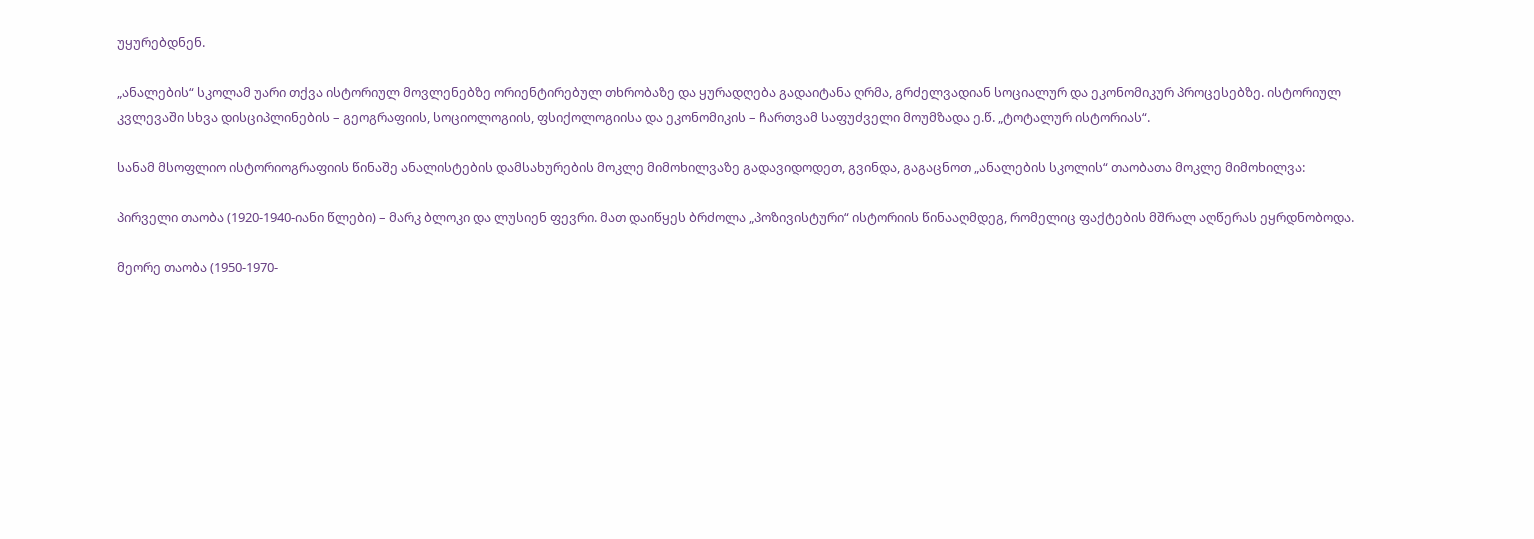უყურებდნენ.

„ანალების“ სკოლამ უარი თქვა ისტორიულ მოვლენებზე ორიენტირებულ თხრობაზე და ყურადღება გადაიტანა ღრმა, გრძელვადიან სოციალურ და ეკონომიკურ პროცესებზე. ისტორიულ კვლევაში სხვა დისციპლინების – გეოგრაფიის, სოციოლოგიის, ფსიქოლოგიისა და ეკონომიკის – ჩართვამ საფუძველი მოუმზადა ე.წ. „ტოტალურ ისტორიას“.

სანამ მსოფლიო ისტორიოგრაფიის წინაშე ანალისტების დამსახურების მოკლე მიმოხილვაზე გადავიდოდეთ, გვინდა, გაგაცნოთ „ანალების სკოლის“ თაობათა მოკლე მიმოხილვა:

პირველი თაობა (1920-1940-იანი წლები) – მარკ ბლოკი და ლუსიენ ფევრი. მათ დაიწყეს ბრძოლა „პოზივისტური“ ისტორიის წინააღმდეგ, რომელიც ფაქტების მშრალ აღწერას ეყრდნობოდა.

მეორე თაობა (1950-1970-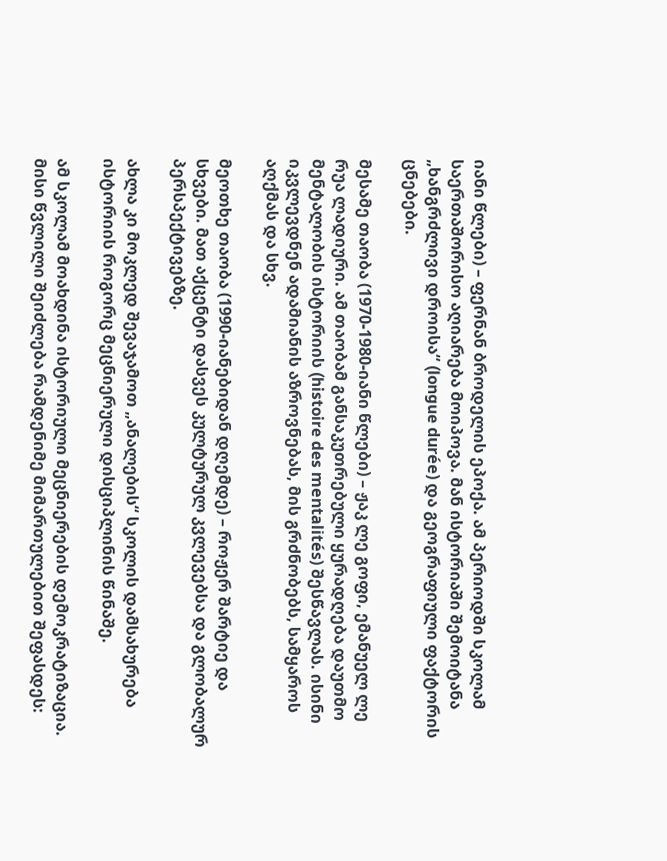იანი წლები) – ფერნან ბროდელის ეპოქა. ამ პერიოდში სკოლამ საერთაშორისო აღიარება მოიპოვა. მან ისტორიაში შემოიტანა „ხანგრძლივი დროისა“ (longue durée) და გეოგრაფიული ფაქტორის ცნებები.

მესამე თაობა (1970-1980-იანი წლები) – ჟაკ ლე გოფი, ემანუელ ლე რუა ლადიური. ამ თაობამ განსაკუთრებული ყურადღება დაუთმო მენტალობის ისტორიის (histoire des mentalités) შესწავლას. ისინი იკვლევდნენ ადამიანის აზროვნებას, მის გრძნობებს, სამყაროს აღქმას და სხვ.

მეოთხე თაობა (1990-იანებიდან დღემდე) – როჟერ შარტიე და სხვები. მათ აქცენტი დასვეს კულტურულ კვლევებსა და გლობალურ პერსპექტივებზე.

ახლა კი მოკლედ შევაჯამოთ „ანალების“ სკოლის დამსახურება ისტორიის როგორც მეცნიერული დისციპლინის წინაშე.

ამ სკოლამ მოახდინა ისტორიული მეცნიერების დემოკრატიზაცია. მისი წვლილი შეიძლება რამდენიმე მიმართულებით შეფასდეს: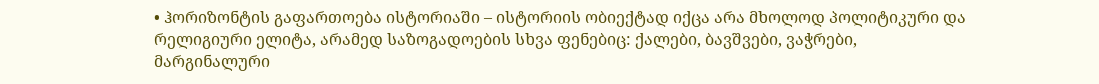• ჰორიზონტის გაფართოება ისტორიაში – ისტორიის ობიექტად იქცა არა მხოლოდ პოლიტიკური და რელიგიური ელიტა, არამედ საზოგადოების სხვა ფენებიც: ქალები, ბავშვები, ვაჭრები, მარგინალური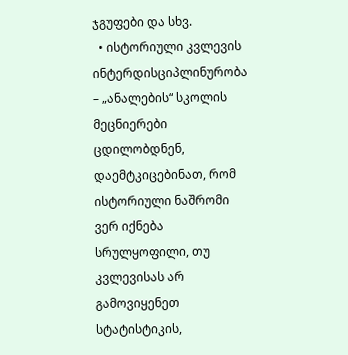ჯგუფები და სხვ.
  • ისტორიული კვლევის ინტერდისციპლინურობა – „ანალების“ სკოლის მეცნიერები ცდილობდნენ, დაემტკიცებინათ, რომ ისტორიული ნაშრომი ვერ იქნება სრულყოფილი, თუ კვლევისას არ გამოვიყენეთ სტატისტიკის,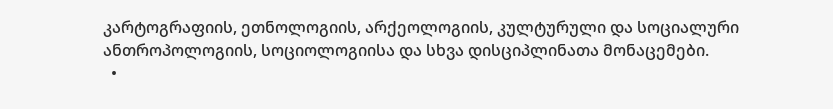კარტოგრაფიის, ეთნოლოგიის, არქეოლოგიის, კულტურული და სოციალური ანთროპოლოგიის, სოციოლოგიისა და სხვა დისციპლინათა მონაცემები.
  •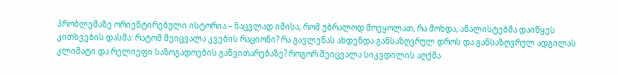პრობლემაზე ორიენტირებული ისტორია – ნაცვლად იმისა, რომ უბრალოდ მოეყოლათ, რა მოხდა, ანალისტებმა დაიწყეს კითხვების დასმა: რატომ შეიცვალა კვების რაციონი? რა გავლენას ახდენდა განსაზღვრულ დროს და განსაზღვრულ ადგილას კლიმატი და რელიეფი საზოგადოების განვითარებაზე? როგორ შეიცვალა სიკვდილის აღქმა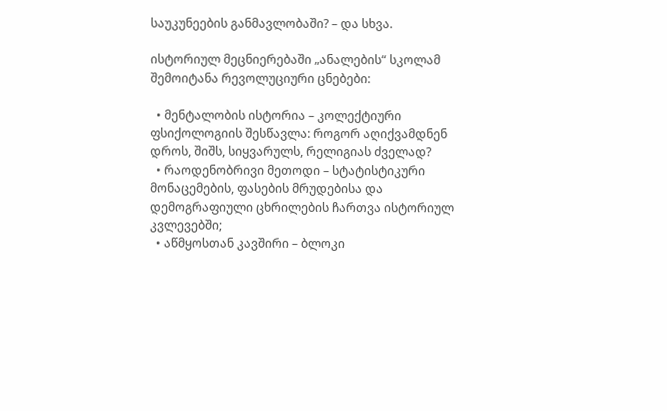საუკუნეების განმავლობაში? – და სხვა.

ისტორიულ მეცნიერებაში „ანალების“ სკოლამ შემოიტანა რევოლუციური ცნებები:

  • მენტალობის ისტორია – კოლექტიური ფსიქოლოგიის შესწავლა: როგორ აღიქვამდნენ დროს, შიშს, სიყვარულს, რელიგიას ძველად?
  • რაოდენობრივი მეთოდი – სტატისტიკური მონაცემების, ფასების მრუდებისა და დემოგრაფიული ცხრილების ჩართვა ისტორიულ კვლევებში;
  • აწმყოსთან კავშირი – ბლოკი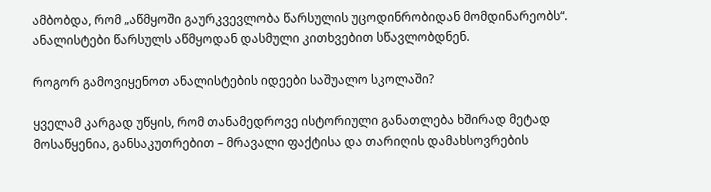ამბობდა, რომ „აწმყოში გაურკვევლობა წარსულის უცოდინრობიდან მომდინარეობს“. ანალისტები წარსულს აწმყოდან დასმული კითხვებით სწავლობდნენ.

როგორ გამოვიყენოთ ანალისტების იდეები საშუალო სკოლაში?

ყველამ კარგად უწყის, რომ თანამედროვე ისტორიული განათლება ხშირად მეტად მოსაწყენია, განსაკუთრებით – მრავალი ფაქტისა და თარიღის დამახსოვრების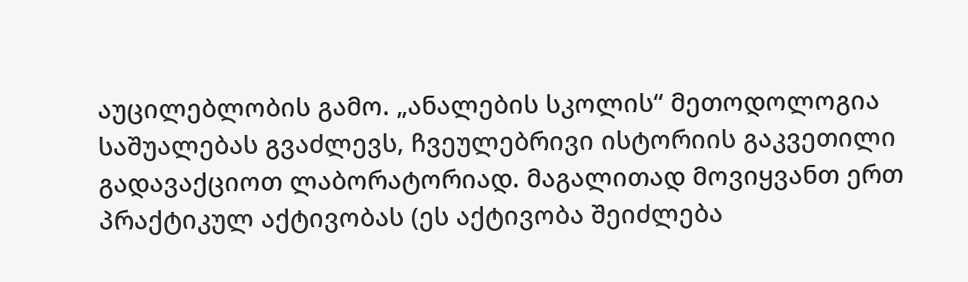აუცილებლობის გამო. „ანალების სკოლის“ მეთოდოლოგია საშუალებას გვაძლევს, ჩვეულებრივი ისტორიის გაკვეთილი გადავაქციოთ ლაბორატორიად. მაგალითად მოვიყვანთ ერთ პრაქტიკულ აქტივობას (ეს აქტივობა შეიძლება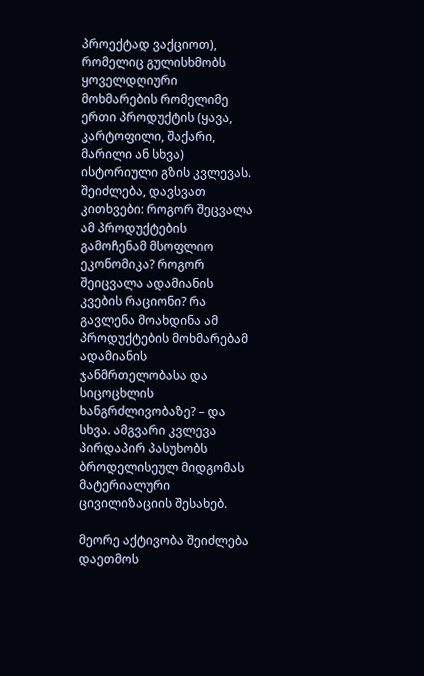პროექტად ვაქციოთ), რომელიც გულისხმობს ყოველდღიური მოხმარების რომელიმე ერთი პროდუქტის (ყავა, კარტოფილი, შაქარი, მარილი ან სხვა) ისტორიული გზის კვლევას. შეიძლება, დავსვათ კითხვები: როგორ შეცვალა ამ პროდუქტების გამოჩენამ მსოფლიო ეკონომიკა? როგორ შეიცვალა ადამიანის კვების რაციონი? რა გავლენა მოახდინა ამ პროდუქტების მოხმარებამ ადამიანის ჯანმრთელობასა და სიცოცხლის ხანგრძლივობაზე? – და სხვა. ამგვარი კვლევა პირდაპირ პასუხობს ბროდელისეულ მიდგომას მატერიალური ცივილიზაციის შესახებ.

მეორე აქტივობა შეიძლება დაეთმოს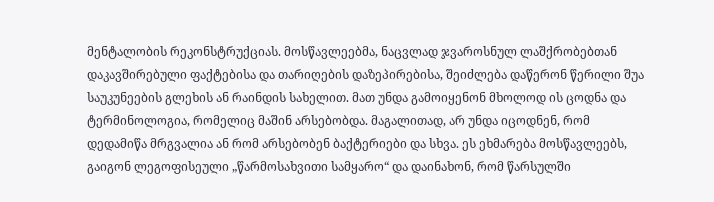მენტალობის რეკონსტრუქციას. მოსწავლეებმა, ნაცვლად ჯვაროსნულ ლაშქრობებთან დაკავშირებული ფაქტებისა და თარიღების დაზეპირებისა, შეიძლება დაწერონ წერილი შუა საუკუნეების გლეხის ან რაინდის სახელით. მათ უნდა გამოიყენონ მხოლოდ ის ცოდნა და ტერმინოლოგია, რომელიც მაშინ არსებობდა. მაგალითად, არ უნდა იცოდნენ, რომ დედამიწა მრგვალია ან რომ არსებობენ ბაქტერიები და სხვა. ეს ეხმარება მოსწავლეებს, გაიგონ ლეგოფისეული „წარმოსახვითი სამყარო“ და დაინახონ, რომ წარსულში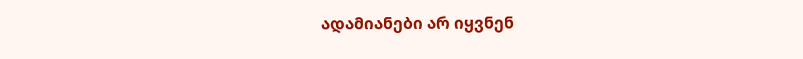ადამიანები არ იყვნენ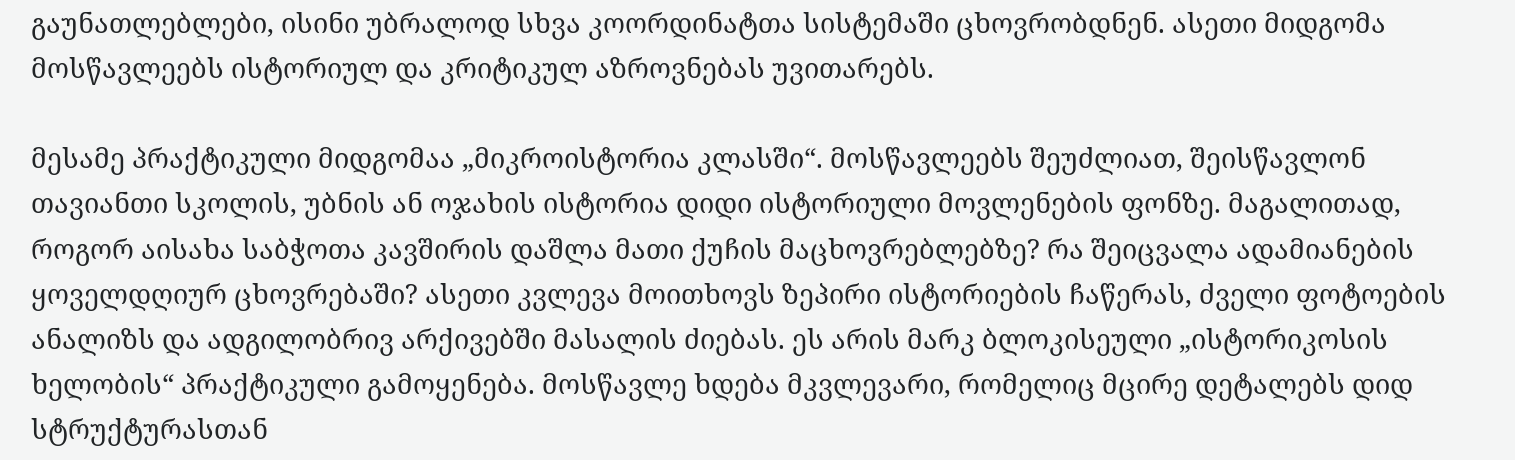გაუნათლებლები, ისინი უბრალოდ სხვა კოორდინატთა სისტემაში ცხოვრობდნენ. ასეთი მიდგომა მოსწავლეებს ისტორიულ და კრიტიკულ აზროვნებას უვითარებს.

მესამე პრაქტიკული მიდგომაა „მიკროისტორია კლასში“. მოსწავლეებს შეუძლიათ, შეისწავლონ თავიანთი სკოლის, უბნის ან ოჯახის ისტორია დიდი ისტორიული მოვლენების ფონზე. მაგალითად, როგორ აისახა საბჭოთა კავშირის დაშლა მათი ქუჩის მაცხოვრებლებზე? რა შეიცვალა ადამიანების ყოველდღიურ ცხოვრებაში? ასეთი კვლევა მოითხოვს ზეპირი ისტორიების ჩაწერას, ძველი ფოტოების ანალიზს და ადგილობრივ არქივებში მასალის ძიებას. ეს არის მარკ ბლოკისეული „ისტორიკოსის ხელობის“ პრაქტიკული გამოყენება. მოსწავლე ხდება მკვლევარი, რომელიც მცირე დეტალებს დიდ სტრუქტურასთან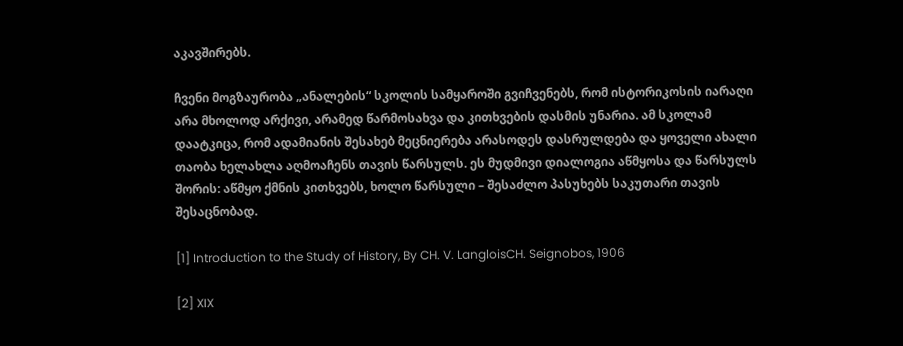აკავშირებს.

ჩვენი მოგზაურობა „ანალების“ სკოლის სამყაროში გვიჩვენებს, რომ ისტორიკოსის იარაღი არა მხოლოდ არქივი, არამედ წარმოსახვა და კითხვების დასმის უნარია. ამ სკოლამ დაატკიცა, რომ ადამიანის შესახებ მეცნიერება არასოდეს დასრულდება და ყოველი ახალი თაობა ხელახლა აღმოაჩენს თავის წარსულს. ეს მუდმივი დიალოგია აწმყოსა და წარსულს შორის: აწმყო ქმნის კითხვებს, ხოლო წარსული – შესაძლო პასუხებს საკუთარი თავის შესაცნობად.

[1] Introduction to the Study of History, By CH. V. LangloisCH. Seignobos, 1906

[2] XIX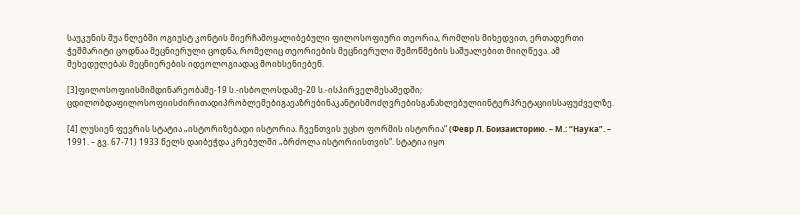საუკუნის შუა წლებში ოგიუსტ კონტის მიერჩამოყალიბებული ფილოსოფიური თეორია, რომლის მიხედვით, ერთადერთი ჭეშმარიტი ცოდნაა მეცნიერული ცოდნა, რომელიც თეორიების მეცნიერული შემოწმების საშუალებით მიიღწევა. ამ შეხედულებას მეცნიერების იდეოლოგიადაც მოიხსენიებენ.

[3]ფილოსოფიისმიმდინარეობამე-19 ს.-ისბოლოსდამე-20 ს.-ისპირველმესამედში; ცდილობდაფილოსოფიისძირითადიპრობლემებიგაეაზრებინაკანტისმოძღვრებისგანახლებულიინტერპრეტაციისსაფუძველზე.

[4] ლუსიენ ფევრის სტატია „ისტორიზებადი ისტორია. ჩვენთვის უცხო ფორმის ისტორია“ (Февр Л. Боизаисторию. – М.: “Наука”. – 1991. – გვ. 67-71) 1933 წელს დაიბეჭდა კრებულში „ბრძოლა ისტორიისთვის“. სტატია იყო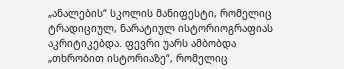„ანალების“ სკოლის მანიფესტი, რომელიც ტრადიციულ, ნარატიულ ისტორიოგრაფიას აკრიტიკებდა. ფევრი უარს ამბობდა „თხრობით ისტორიაზე“, რომელიც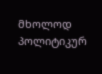მხოლოდ პოლიტიკურ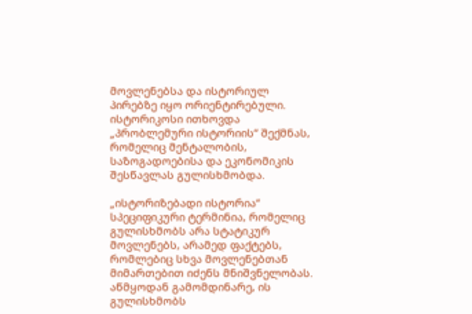მოვლენებსა და ისტორიულ პირებზე იყო ორიენტირებული. ისტორიკოსი ითხოვდა „პრობლემური ისტორიის“ შექმნას, რომელიც მენტალობის, საზოგადოებისა და ეკონომიკის შესწავლას გულისხმობდა.

„ისტორიზებადი ისტორია“ სპეციფიკური ტერმინია, რომელიც გულისხმობს არა სტატიკურ მოვლენებს, არამედ ფაქტებს, რომლებიც სხვა მოვლენებთან მიმართებით იძენს მნიშვნელობას. აწმყოდან გამომდინარე, ის გულისხმობს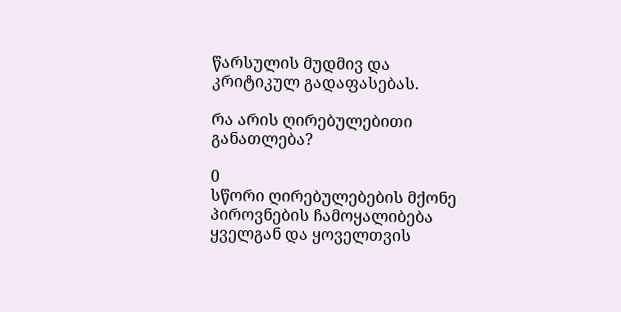წარსულის მუდმივ და კრიტიკულ გადაფასებას.

რა არის ღირებულებითი განათლება?

0
სწორი ღირებულებების მქონე პიროვნების ჩამოყალიბება ყველგან და ყოველთვის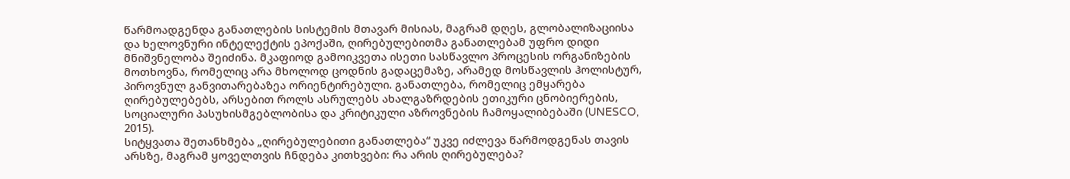წარმოადგენდა განათლების სისტემის მთავარ მისიას, მაგრამ დღეს, გლობალიზაციისა და ხელოვნური ინტელექტის ეპოქაში, ღირებულებითმა განათლებამ უფრო დიდი მნიშვნელობა შეიძინა. მკაფიოდ გამოიკვეთა ისეთი სასწავლო პროცესის ორგანიზების მოთხოვნა, რომელიც არა მხოლოდ ცოდნის გადაცემაზე, არამედ მოსწავლის ჰოლისტურ, პიროვნულ განვითარებაზეა ორიენტირებული. განათლება, რომელიც ემყარება ღირებულებებს, არსებით როლს ასრულებს ახალგაზრდების ეთიკური ცნობიერების, სოციალური პასუხისმგებლობისა და კრიტიკული აზროვნების ჩამოყალიბებაში (UNESCO, 2015).
სიტყვათა შეთანხმება „ღირებულებითი განათლება“ უკვე იძლევა წარმოდგენას თავის არსზე, მაგრამ ყოველთვის ჩნდება კითხვები: რა არის ღირებულება?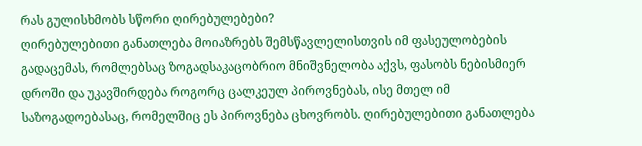რას გულისხმობს სწორი ღირებულებები?
ღირებულებითი განათლება მოიაზრებს შემსწავლელისთვის იმ ფასეულობების გადაცემას, რომლებსაც ზოგადსაკაცობრიო მნიშვნელობა აქვს, ფასობს ნებისმიერ დროში და უკავშირდება როგორც ცალკეულ პიროვნებას, ისე მთელ იმ საზოგადოებასაც, რომელშიც ეს პიროვნება ცხოვრობს. ღირებულებითი განათლება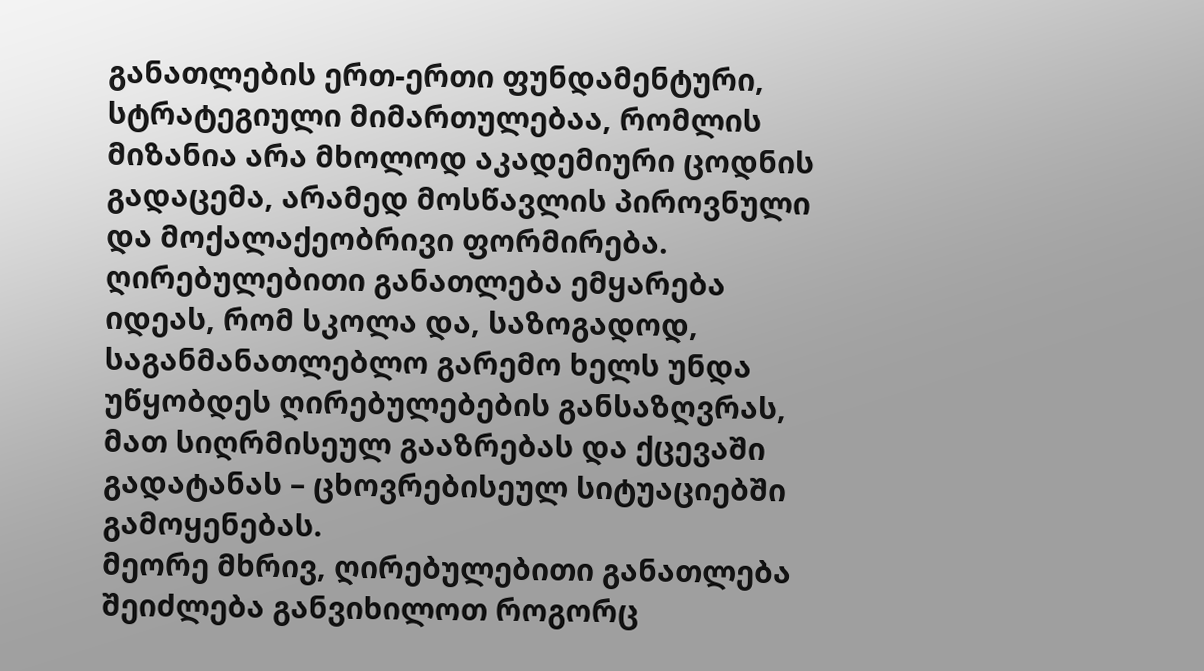განათლების ერთ-ერთი ფუნდამენტური, სტრატეგიული მიმართულებაა, რომლის მიზანია არა მხოლოდ აკადემიური ცოდნის გადაცემა, არამედ მოსწავლის პიროვნული და მოქალაქეობრივი ფორმირება. ღირებულებითი განათლება ემყარება იდეას, რომ სკოლა და, საზოგადოდ, საგანმანათლებლო გარემო ხელს უნდა უწყობდეს ღირებულებების განსაზღვრას, მათ სიღრმისეულ გააზრებას და ქცევაში გადატანას – ცხოვრებისეულ სიტუაციებში გამოყენებას.
მეორე მხრივ, ღირებულებითი განათლება შეიძლება განვიხილოთ როგორც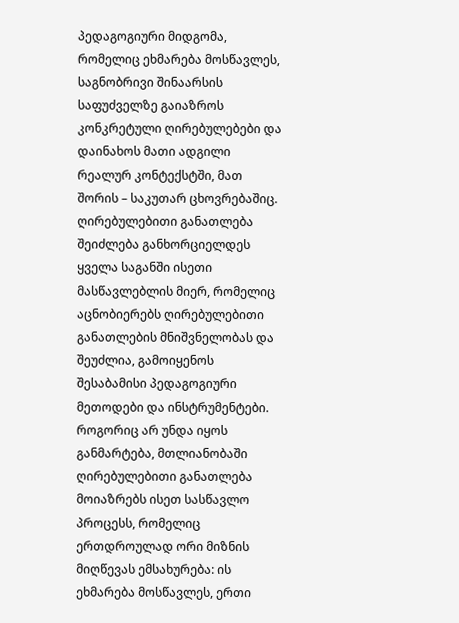პედაგოგიური მიდგომა, რომელიც ეხმარება მოსწავლეს, საგნობრივი შინაარსის საფუძველზე გაიაზროს კონკრეტული ღირებულებები და დაინახოს მათი ადგილი რეალურ კონტექსტში, მათ შორის – საკუთარ ცხოვრებაშიც. ღირებულებითი განათლება შეიძლება განხორციელდეს ყველა საგანში ისეთი მასწავლებლის მიერ, რომელიც აცნობიერებს ღირებულებითი განათლების მნიშვნელობას და შეუძლია, გამოიყენოს შესაბამისი პედაგოგიური მეთოდები და ინსტრუმენტები.
როგორიც არ უნდა იყოს განმარტება, მთლიანობაში ღირებულებითი განათლება მოიაზრებს ისეთ სასწავლო პროცესს, რომელიც ერთდროულად ორი მიზნის მიღწევას ემსახურება: ის ეხმარება მოსწავლეს, ერთი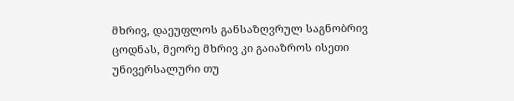მხრივ, დაეუფლოს განსაზღვრულ საგნობრივ ცოდნას, მეორე მხრივ კი გაიაზროს ისეთი უნივერსალური თუ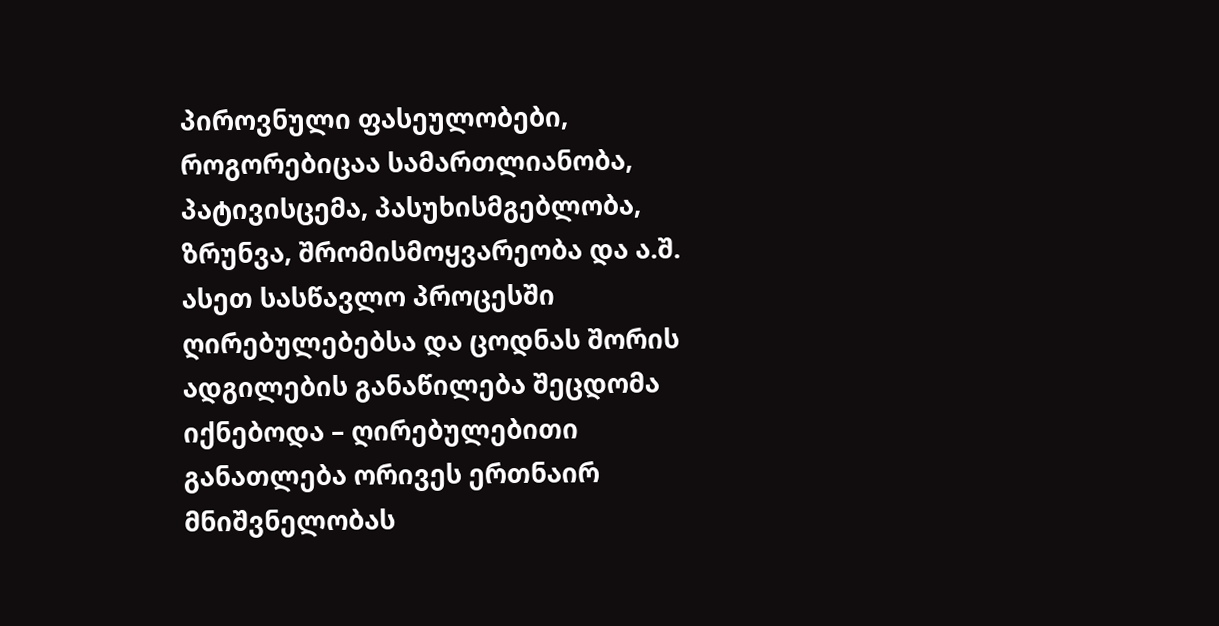პიროვნული ფასეულობები, როგორებიცაა სამართლიანობა, პატივისცემა, პასუხისმგებლობა, ზრუნვა, შრომისმოყვარეობა და ა.შ. ასეთ სასწავლო პროცესში ღირებულებებსა და ცოდნას შორის ადგილების განაწილება შეცდომა იქნებოდა – ღირებულებითი განათლება ორივეს ერთნაირ მნიშვნელობას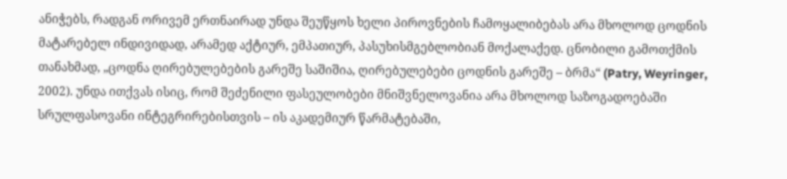ანიჭებს, რადგან ორივემ ერთნაირად უნდა შეუწყოს ხელი პიროვნების ჩამოყალიბებას არა მხოლოდ ცოდნის მატარებელ ინდივიდად, არამედ აქტიურ, ემპათიურ, პასუხისმგებლობიან მოქალაქედ. ცნობილი გამოთქმის თანახმად, „ცოდნა ღირებულებების გარეშე საშიშია, ღირებულებები ცოდნის გარეშე – ბრმა“ (Patry, Weyringer, 2002). უნდა ითქვას ისიც, რომ შეძენილი ფასეულობები მნიშვნელოვანია არა მხოლოდ საზოგადოებაში სრულფასოვანი ინტეგრირებისთვის – ის აკადემიურ წარმატებაში,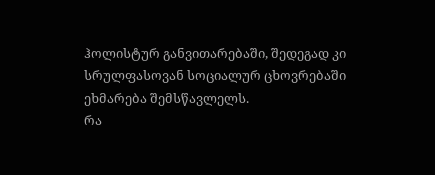ჰოლისტურ განვითარებაში, შედეგად კი სრულფასოვან სოციალურ ცხოვრებაში ეხმარება შემსწავლელს.
რა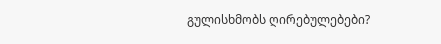გულისხმობს ღირებულებები?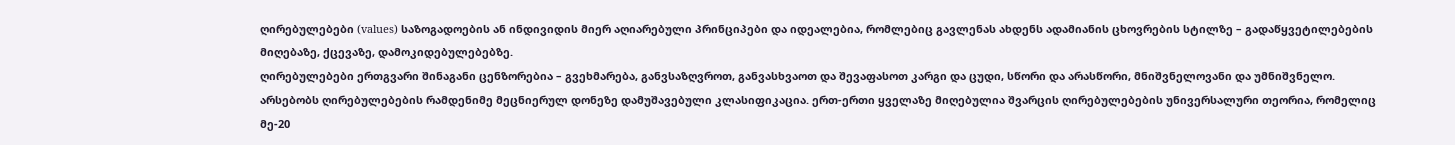ღირებულებები (values) საზოგადოების ან ინდივიდის მიერ აღიარებული პრინციპები და იდეალებია, რომლებიც გავლენას ახდენს ადამიანის ცხოვრების სტილზე – გადაწყვეტილებების მიღებაზე, ქცევაზე, დამოკიდებულებებზე.
ღირებულებები ერთგვარი შინაგანი ცენზორებია – გვეხმარება, განვსაზღვროთ, განვასხვაოთ და შევაფასოთ კარგი და ცუდი, სწორი და არასწორი, მნიშვნელოვანი და უმნიშვნელო.
არსებობს ღირებულებების რამდენიმე მეცნიერულ დონეზე დამუშავებული კლასიფიკაცია. ერთ-ერთი ყველაზე მიღებულია შვარცის ღირებულებების უნივერსალური თეორია, რომელიც მე-20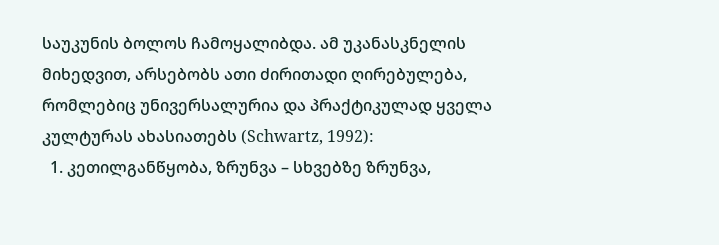საუკუნის ბოლოს ჩამოყალიბდა. ამ უკანასკნელის მიხედვით, არსებობს ათი ძირითადი ღირებულება, რომლებიც უნივერსალურია და პრაქტიკულად ყველა კულტურას ახასიათებს (Schwartz, 1992):
  1. კეთილგანწყობა, ზრუნვა – სხვებზე ზრუნვა,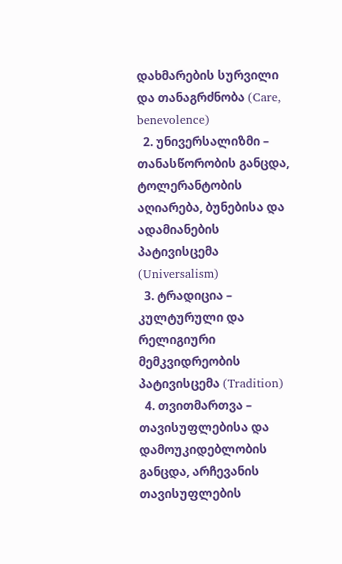დახმარების სურვილი და თანაგრძნობა (Care, benevolence)
  2. უნივერსალიზმი – თანასწორობის განცდა, ტოლერანტობის აღიარება, ბუნებისა და ადამიანების პატივისცემა (Universalism)
  3. ტრადიცია – კულტურული და რელიგიური მემკვიდრეობის პატივისცემა (Tradition)
  4. თვითმართვა – თავისუფლებისა და დამოუკიდებლობის განცდა, არჩევანის თავისუფლების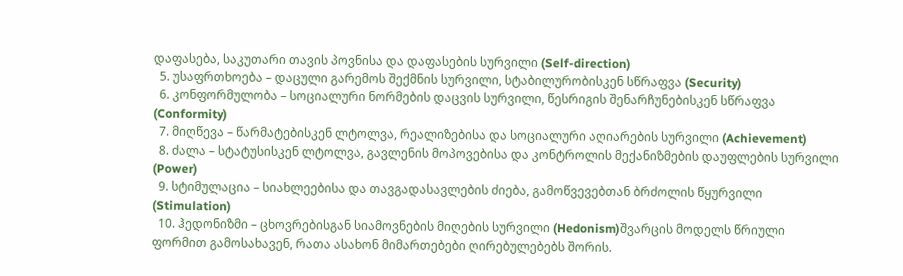დაფასება, საკუთარი თავის პოვნისა და დაფასების სურვილი (Self-direction)
  5. უსაფრთხოება – დაცული გარემოს შექმნის სურვილი, სტაბილურობისკენ სწრაფვა (Security)
  6. კონფორმულობა – სოციალური ნორმების დაცვის სურვილი, წესრიგის შენარჩუნებისკენ სწრაფვა (Conformity)
  7. მიღწევა – წარმატებისკენ ლტოლვა, რეალიზებისა და სოციალური აღიარების სურვილი (Achievement)
  8. ძალა – სტატუსისკენ ლტოლვა, გავლენის მოპოვებისა და კონტროლის მექანიზმების დაუფლების სურვილი (Power)
  9. სტიმულაცია – სიახლეებისა და თავგადასავლების ძიება, გამოწვევებთან ბრძოლის წყურვილი (Stimulation)
  10. ჰედონიზმი – ცხოვრებისგან სიამოვნების მიღების სურვილი (Hedonism)შვარცის მოდელს წრიული ფორმით გამოსახავენ, რათა ასახონ მიმართებები ღირებულებებს შორის.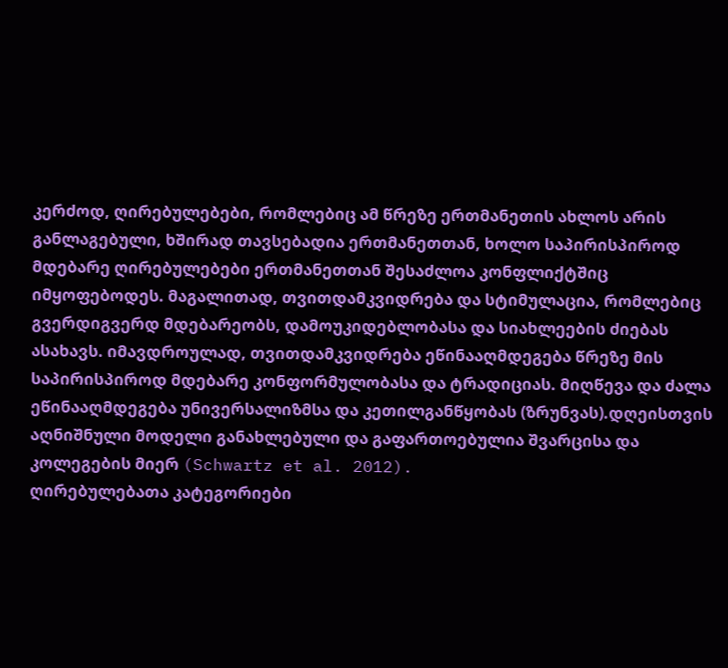კერძოდ, ღირებულებები, რომლებიც ამ წრეზე ერთმანეთის ახლოს არის განლაგებული, ხშირად თავსებადია ერთმანეთთან, ხოლო საპირისპიროდ მდებარე ღირებულებები ერთმანეთთან შესაძლოა კონფლიქტშიც იმყოფებოდეს. მაგალითად, თვითდამკვიდრება და სტიმულაცია, რომლებიც გვერდიგვერდ მდებარეობს, დამოუკიდებლობასა და სიახლეების ძიებას ასახავს. იმავდროულად, თვითდამკვიდრება ეწინააღმდეგება წრეზე მის საპირისპიროდ მდებარე კონფორმულობასა და ტრადიციას. მიღწევა და ძალა ეწინააღმდეგება უნივერსალიზმსა და კეთილგანწყობას (ზრუნვას).დღეისთვის აღნიშნული მოდელი განახლებული და გაფართოებულია შვარცისა და კოლეგების მიერ (Schwartz et al. 2012).
ღირებულებათა კატეგორიები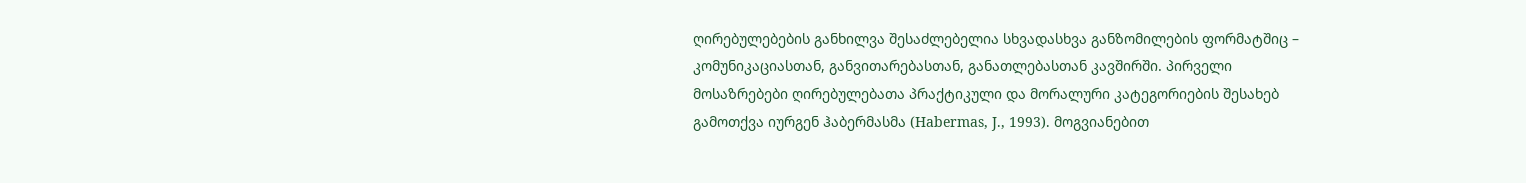ღირებულებების განხილვა შესაძლებელია სხვადასხვა განზომილების ფორმატშიც – კომუნიკაციასთან, განვითარებასთან, განათლებასთან კავშირში. პირველი მოსაზრებები ღირებულებათა პრაქტიკული და მორალური კატეგორიების შესახებ გამოთქვა იურგენ ჰაბერმასმა (Habermas, J., 1993). მოგვიანებით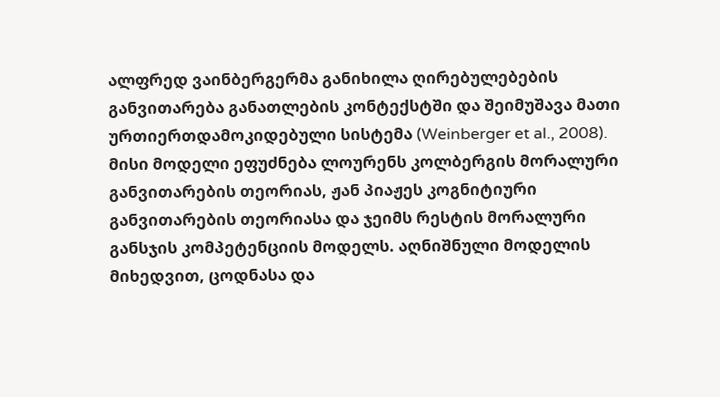ალფრედ ვაინბერგერმა განიხილა ღირებულებების განვითარება განათლების კონტექსტში და შეიმუშავა მათი ურთიერთდამოკიდებული სისტემა (Weinberger et al., 2008). მისი მოდელი ეფუძნება ლოურენს კოლბერგის მორალური განვითარების თეორიას, ჟან პიაჟეს კოგნიტიური განვითარების თეორიასა და ჯეიმს რესტის მორალური განსჯის კომპეტენციის მოდელს. აღნიშნული მოდელის მიხედვით, ცოდნასა და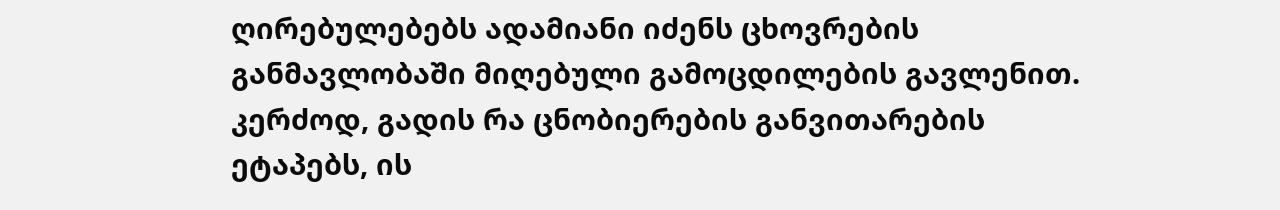ღირებულებებს ადამიანი იძენს ცხოვრების განმავლობაში მიღებული გამოცდილების გავლენით. კერძოდ, გადის რა ცნობიერების განვითარების ეტაპებს, ის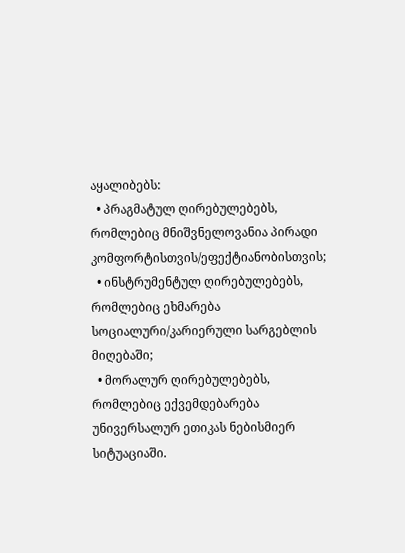აყალიბებს:
  • პრაგმატულ ღირებულებებს, რომლებიც მნიშვნელოვანია პირადი კომფორტისთვის/ეფექტიანობისთვის;
  • ინსტრუმენტულ ღირებულებებს, რომლებიც ეხმარება სოციალური/კარიერული სარგებლის მიღებაში;
  • მორალურ ღირებულებებს, რომლებიც ექვემდებარება უნივერსალურ ეთიკას ნებისმიერ სიტუაციაში.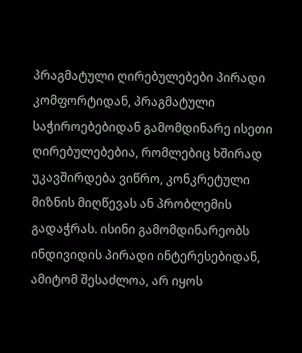პრაგმატული ღირებულებები პირადი კომფორტიდან, პრაგმატული საჭიროებებიდან გამომდინარე ისეთი ღირებულებებია, რომლებიც ხშირად უკავშირდება ვიწრო, კონკრეტული მიზნის მიღწევას ან პრობლემის გადაჭრას. ისინი გამომდინარეობს ინდივიდის პირადი ინტერესებიდან, ამიტომ შესაძლოა, არ იყოს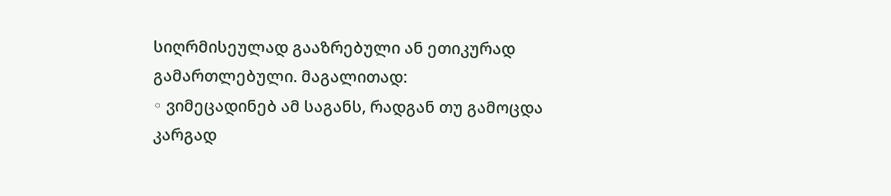სიღრმისეულად გააზრებული ან ეთიკურად გამართლებული. მაგალითად:
◦ ვიმეცადინებ ამ საგანს, რადგან თუ გამოცდა კარგად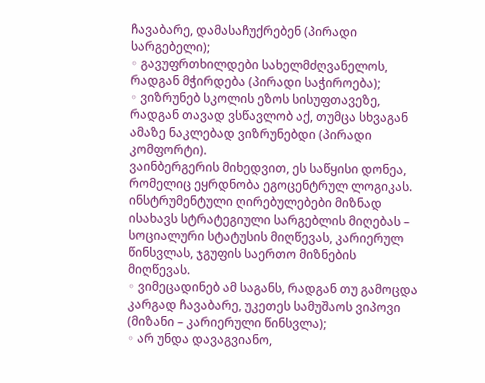ჩავაბარე, დამასაჩუქრებენ (პირადი სარგებელი);
◦ გავუფრთხილდები სახელმძღვანელოს, რადგან მჭირდება (პირადი საჭიროება);
◦ ვიზრუნებ სკოლის ეზოს სისუფთავეზე, რადგან თავად ვსწავლობ აქ, თუმცა სხვაგან ამაზე ნაკლებად ვიზრუნებდი (პირადი კომფორტი).
ვაინბერგერის მიხედვით, ეს საწყისი დონეა, რომელიც ეყრდნობა ეგოცენტრულ ლოგიკას.
ინსტრუმენტული ღირებულებები მიზნად ისახავს სტრატეგიული სარგებლის მიღებას – სოციალური სტატუსის მიღწევას, კარიერულ წინსვლას, ჯგუფის საერთო მიზნების მიღწევას.
◦ ვიმეცადინებ ამ საგანს, რადგან თუ გამოცდა კარგად ჩავაბარე, უკეთეს სამუშაოს ვიპოვი (მიზანი – კარიერული წინსვლა);
◦ არ უნდა დავაგვიანო,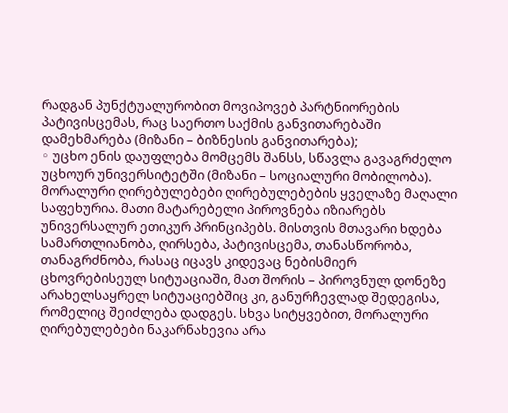რადგან პუნქტუალურობით მოვიპოვებ პარტნიორების პატივისცემას, რაც საერთო საქმის განვითარებაში დამეხმარება (მიზანი – ბიზნესის განვითარება);
◦ უცხო ენის დაუფლება მომცემს შანსს, სწავლა გავაგრძელო უცხოურ უნივერსიტეტში (მიზანი – სოციალური მობილობა).
მორალური ღირებულებები ღირებულებების ყველაზე მაღალი საფეხურია. მათი მატარებელი პიროვნება იზიარებს უნივერსალურ ეთიკურ პრინციპებს. მისთვის მთავარი ხდება სამართლიანობა, ღირსება, პატივისცემა, თანასწორობა, თანაგრძნობა, რასაც იცავს კიდევაც ნებისმიერ ცხოვრებისეულ სიტუაციაში, მათ შორის – პიროვნულ დონეზე არახელსაყრელ სიტუაციებშიც კი, განურჩევლად შედეგისა, რომელიც შეიძლება დადგეს. სხვა სიტყვებით, მორალური ღირებულებები ნაკარნახევია არა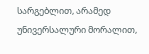სარგებლით, არამედ უნივერსალური მორალით,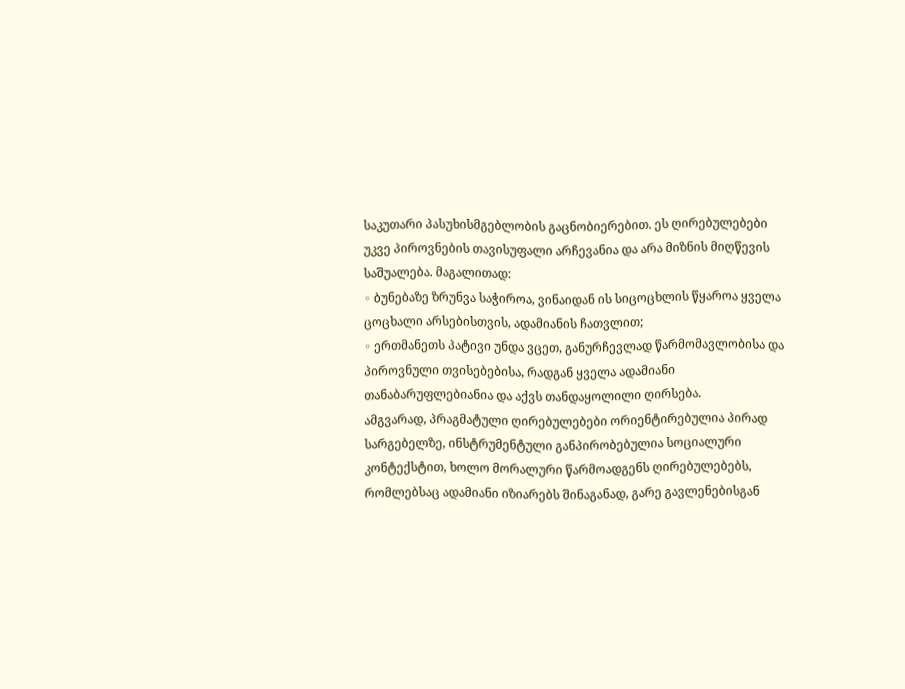საკუთარი პასუხისმგებლობის გაცნობიერებით. ეს ღირებულებები უკვე პიროვნების თავისუფალი არჩევანია და არა მიზნის მიღწევის საშუალება. მაგალითად:
◦ ბუნებაზე ზრუნვა საჭიროა, ვინაიდან ის სიცოცხლის წყაროა ყველა ცოცხალი არსებისთვის, ადამიანის ჩათვლით;
◦ ერთმანეთს პატივი უნდა ვცეთ, განურჩევლად წარმომავლობისა და პიროვნული თვისებებისა, რადგან ყველა ადამიანი თანაბარუფლებიანია და აქვს თანდაყოლილი ღირსება.
ამგვარად, პრაგმატული ღირებულებები ორიენტირებულია პირად სარგებელზე, ინსტრუმენტული განპირობებულია სოციალური კონტექსტით, ხოლო მორალური წარმოადგენს ღირებულებებს, რომლებსაც ადამიანი იზიარებს შინაგანად, გარე გავლენებისგან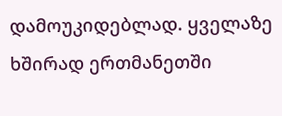დამოუკიდებლად. ყველაზე ხშირად ერთმანეთში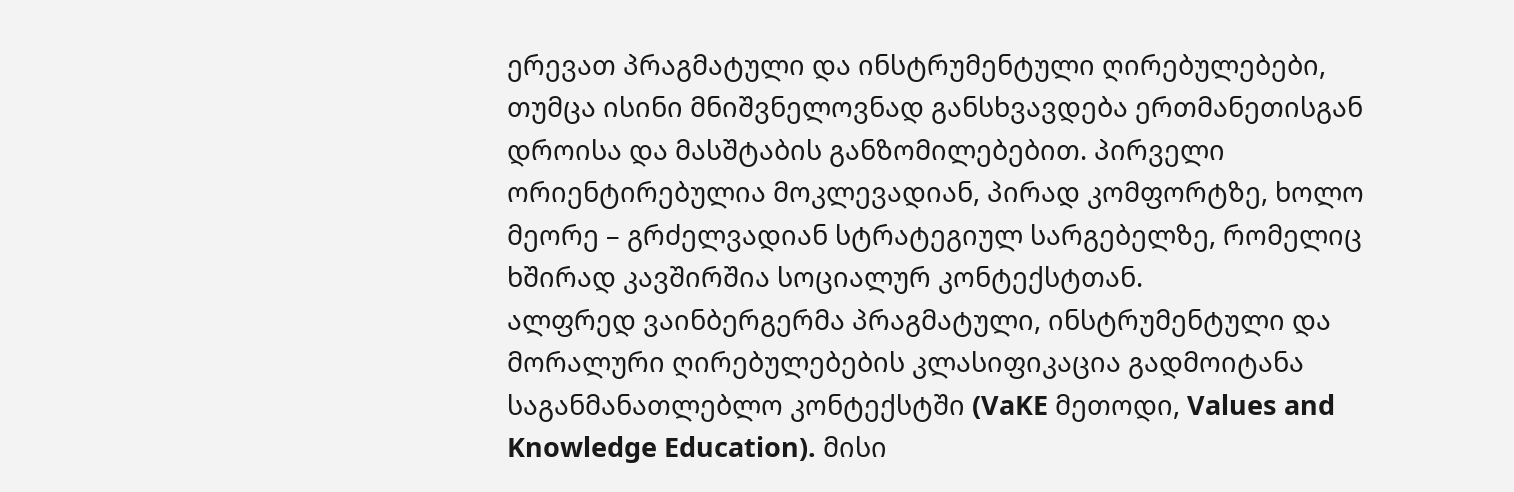ერევათ პრაგმატული და ინსტრუმენტული ღირებულებები, თუმცა ისინი მნიშვნელოვნად განსხვავდება ერთმანეთისგან დროისა და მასშტაბის განზომილებებით. პირველი ორიენტირებულია მოკლევადიან, პირად კომფორტზე, ხოლო მეორე – გრძელვადიან სტრატეგიულ სარგებელზე, რომელიც ხშირად კავშირშია სოციალურ კონტექსტთან.
ალფრედ ვაინბერგერმა პრაგმატული, ინსტრუმენტული და მორალური ღირებულებების კლასიფიკაცია გადმოიტანა საგანმანათლებლო კონტექსტში (VaKE მეთოდი, Values and Knowledge Education). მისი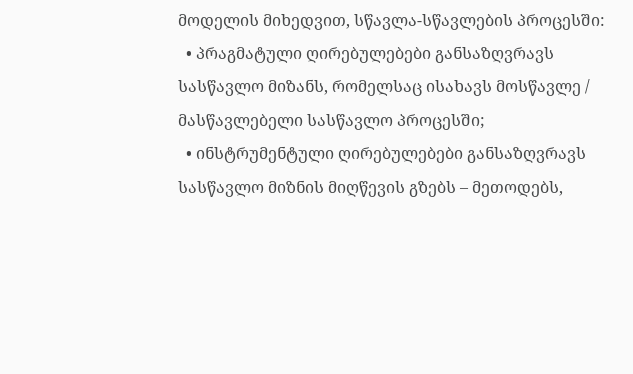მოდელის მიხედვით, სწავლა-სწავლების პროცესში:
  • პრაგმატული ღირებულებები განსაზღვრავს სასწავლო მიზანს, რომელსაც ისახავს მოსწავლე / მასწავლებელი სასწავლო პროცესში;
  • ინსტრუმენტული ღირებულებები განსაზღვრავს სასწავლო მიზნის მიღწევის გზებს – მეთოდებს,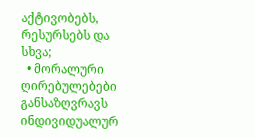აქტივობებს, რესურსებს და სხვა;
  • მორალური ღირებულებები განსაზღვრავს ინდივიდუალურ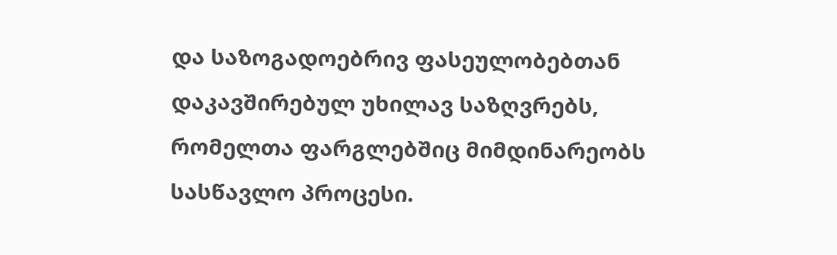და საზოგადოებრივ ფასეულობებთან დაკავშირებულ უხილავ საზღვრებს, რომელთა ფარგლებშიც მიმდინარეობს სასწავლო პროცესი.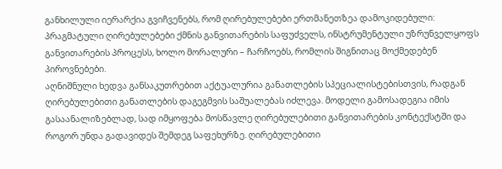განხილული იერარქია გვიჩვენებს, რომ ღირებულებები ერთმანეთზეა დამოკიდებული: პრაგმატული ღირებულებები ქმნის განვითარების საფუძველს, ინსტრუმენტული უზრუნველყოფს განვითარების პროცესს, ხოლო მორალური – ჩარჩოებს, რომლის შიგნითაც მოქმედებენ პიროვნებები.
აღნიშნული ხედვა განსაკუთრებით აქტუალურია განათლების სპეციალისტებისთვის, რადგან ღირებულებითი განათლების დაგეგმვის საშუალებას იძლევა. მოდელი გამოსადეგია იმის გასაანალიზებლად, სად იმყოფება მოსწავლე ღირებულებითი განვითარების კონტექსტში და როგორ უნდა გადავიდეს შემდეგ საფეხურზე. ღირებულებითი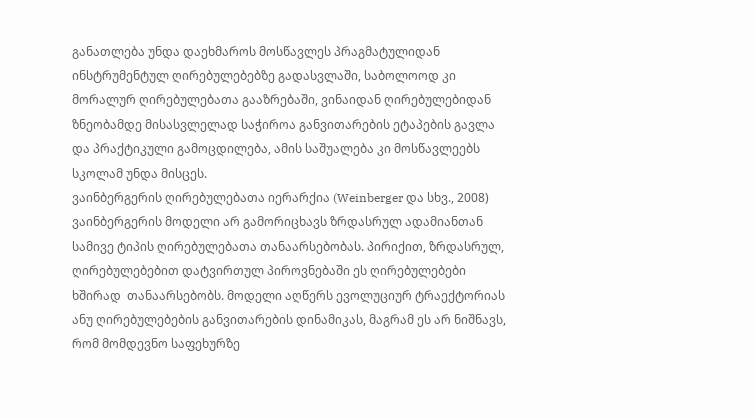განათლება უნდა დაეხმაროს მოსწავლეს პრაგმატულიდან ინსტრუმენტულ ღირებულებებზე გადასვლაში, საბოლოოდ კი მორალურ ღირებულებათა გააზრებაში, ვინაიდან ღირებულებიდან ზნეობამდე მისასვლელად საჭიროა განვითარების ეტაპების გავლა და პრაქტიკული გამოცდილება, ამის საშუალება კი მოსწავლეებს სკოლამ უნდა მისცეს.
ვაინბერგერის ღირებულებათა იერარქია (Weinberger და სხვ., 2008)
ვაინბერგერის მოდელი არ გამორიცხავს ზრდასრულ ადამიანთან სამივე ტიპის ღირებულებათა თანაარსებობას. პირიქით, ზრდასრულ, ღირებულებებით დატვირთულ პიროვნებაში ეს ღირებულებები ხშირად  თანაარსებობს. მოდელი აღწერს ევოლუციურ ტრაექტორიას ანუ ღირებულებების განვითარების დინამიკას, მაგრამ ეს არ ნიშნავს, რომ მომდევნო საფეხურზე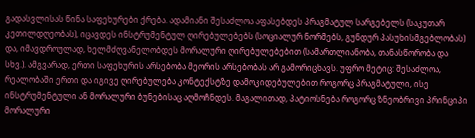გადასვლისას წინა საფეხურები ქრება. ადამიანი შესაძლოა აფასებდეს პრაგმატულ სარგებელს (საკუთარ კეთილდღეობას), იცავდეს ინსტრუმენტულ ღირებულებებს (სოციალურ ნორმებს, გუნდურ პასუხისმგებლობას) და, იმავდროულად, ხელმძღვანელობდეს მორალური ღირებულებებით (სამართლიანობა, თანასწორობა და სხვ.). ამგვარად, ერთი საფეხურის არსებობა მეორის არსებობას არ გამორიცხავს. უფრო მეტიც: შესაძლოა, რეალობაში ერთი და იგივე ღირებულება კონტექსტზე დამოკიდებულებით როგორც პრაგმატული, ისე ინსტრუმენტული ან მორალური ბუნებისაც აღმოჩნდეს. მაგალითად, პატიოსნება როგორც ზნეობრივი პრინციპი მორალური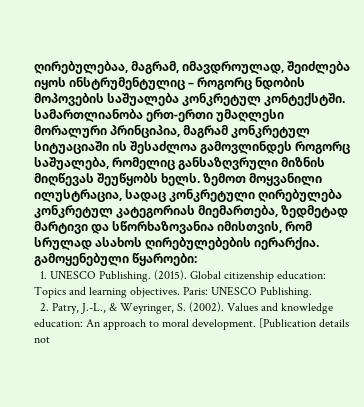ღირებულებაა, მაგრამ, იმავდროულად, შეიძლება იყოს ინსტრუმენტულიც – როგორც ნდობის მოპოვების საშუალება კონკრეტულ კონტექსტში. სამართლიანობა ერთ-ერთი უმაღლესი მორალური პრინციპია, მაგრამ კონკრეტულ სიტუაციაში ის შესაძლოა გამოვლინდეს როგორც საშუალება, რომელიც განსაზღვრული მიზნის მიღწევას შეუწყობს ხელს. ზემოთ მოყვანილი ილუსტრაცია, სადაც კონკრეტული ღირებულება კონკრეტულ კატეგორიას მიემართება, ზედმეტად მარტივი და სწორხაზოვანია იმისთვის, რომ სრულად ასახოს ღირებულებების იერარქია.
გამოყენებული წყაროები:
  1. UNESCO Publishing. (2015). Global citizenship education: Topics and learning objectives. Paris: UNESCO Publishing.
  2. Patry, J.-L., & Weyringer, S. (2002). Values and knowledge education: An approach to moral development. [Publication details not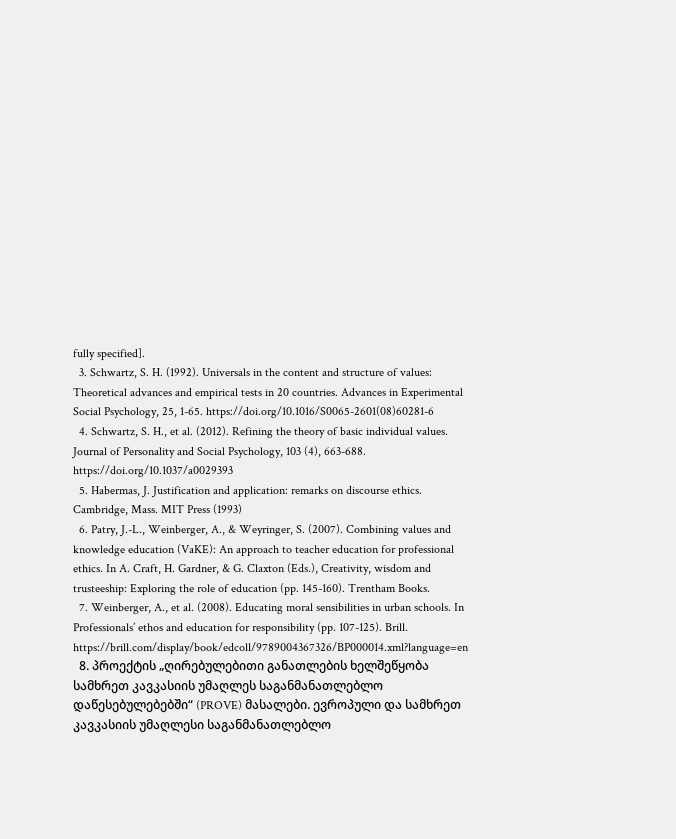fully specified].
  3. Schwartz, S. H. (1992). Universals in the content and structure of values: Theoretical advances and empirical tests in 20 countries. Advances in Experimental Social Psychology, 25, 1-65. https://doi.org/10.1016/S0065-2601(08)60281-6
  4. Schwartz, S. H., et al. (2012). Refining the theory of basic individual values. Journal of Personality and Social Psychology, 103 (4), 663-688. https://doi.org/10.1037/a0029393
  5. Habermas, J. Justification and application: remarks on discourse ethics. Cambridge, Mass. MIT Press (1993)
  6. Patry, J.-L., Weinberger, A., & Weyringer, S. (2007). Combining values and knowledge education (VaKE): An approach to teacher education for professional ethics. In A. Craft, H. Gardner, & G. Claxton (Eds.), Creativity, wisdom and trusteeship: Exploring the role of education (pp. 145-160). Trentham Books.
  7. Weinberger, A., et al. (2008). Educating moral sensibilities in urban schools. In Professionals’ ethos and education for responsibility (pp. 107-125). Brill. https://brill.com/display/book/edcoll/9789004367326/BP000014.xml?language=en
  8. პროექტის „ღირებულებითი განათლების ხელშეწყობა სამხრეთ კავკასიის უმაღლეს საგანმანათლებლო დაწესებულებებში“ (PROVE) მასალები. ევროპული და სამხრეთ კავკასიის უმაღლესი საგანმანათლებლო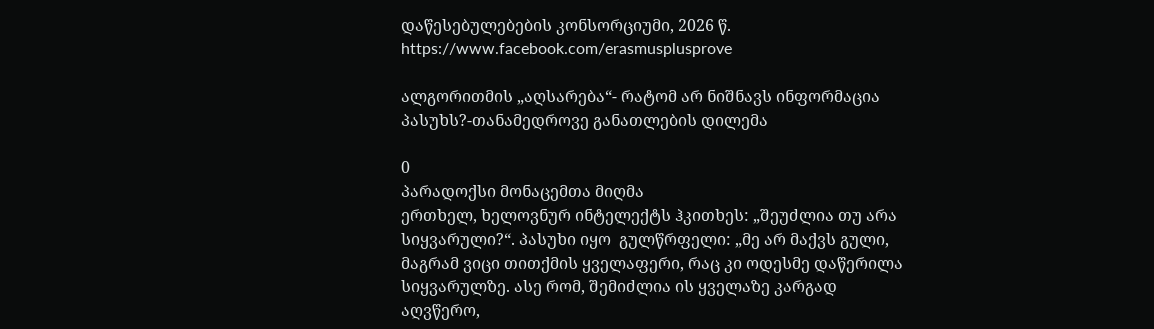დაწესებულებების კონსორციუმი, 2026 წ.
https://www.facebook.com/erasmusplusprove

ალგორითმის „აღსარება“- რატომ არ ნიშნავს ინფორმაცია პასუხს?-თანამედროვე განათლების დილემა

0
პარადოქსი მონაცემთა მიღმა
ერთხელ, ხელოვნურ ინტელექტს ჰკითხეს: „შეუძლია თუ არა სიყვარული?“. პასუხი იყო  გულწრფელი: „მე არ მაქვს გული, მაგრამ ვიცი თითქმის ყველაფერი, რაც კი ოდესმე დაწერილა სიყვარულზე. ასე რომ, შემიძლია ის ყველაზე კარგად აღვწერო,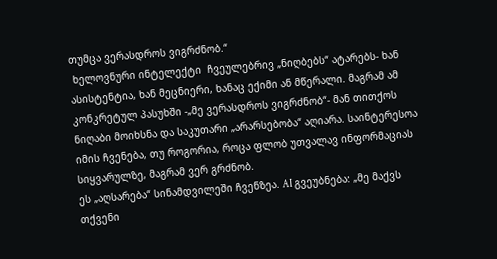თუმცა ვერასდროს ვიგრძნობ.“
 ხელოვნური ინტელექტი  ჩვეულებრივ „ნიღბებს“ ატარებს- ხან ასისტენტია, ხან მეცნიერი, ხანაც ექიმი ან მწერალი. მაგრამ ამ კონკრეტულ პასუხში -„მე ვერასდროს ვიგრძნობ“- მან თითქოს ნიღაბი მოიხსნა და საკუთარი „არარსებობა“ აღიარა. საინტერესოა იმის ჩვენება, თუ როგორია, როცა ფლობ უთვალავ ინფორმაციას  სიყვარულზე, მაგრამ ვერ გრძნობ.
ეს „აღსარება“ სინამდვილეში ჩვენზეა. AI გვეუბნება: „მე მაქვს თქვენი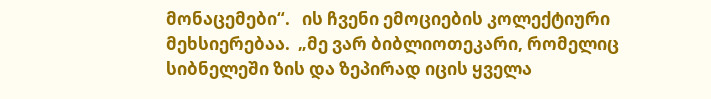მონაცემები“.   ის ჩვენი ემოციების კოლექტიური მეხსიერებაა.  „მე ვარ ბიბლიოთეკარი, რომელიც სიბნელეში ზის და ზეპირად იცის ყველა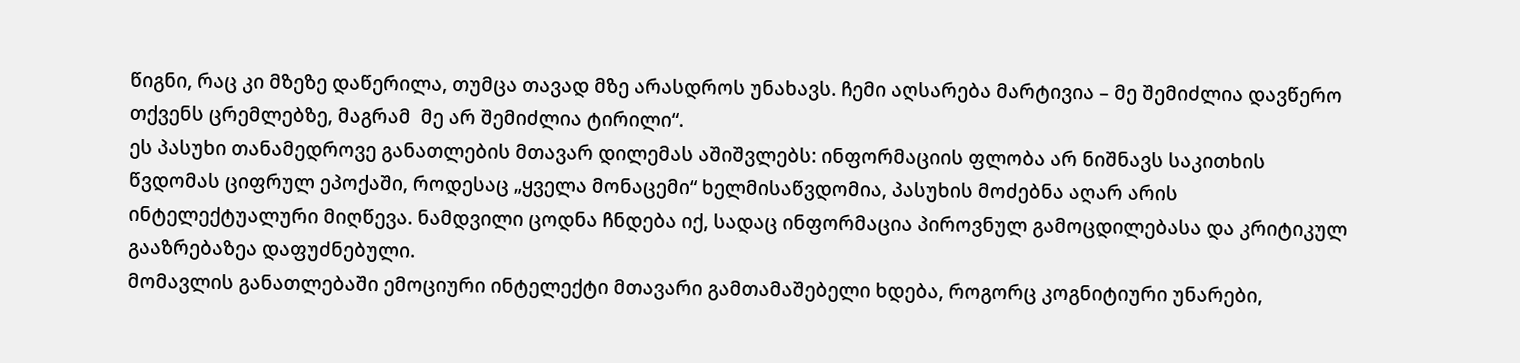წიგნი, რაც კი მზეზე დაწერილა, თუმცა თავად მზე არასდროს უნახავს. ჩემი აღსარება მარტივია – მე შემიძლია დავწერო თქვენს ცრემლებზე, მაგრამ  მე არ შემიძლია ტირილი“.
ეს პასუხი თანამედროვე განათლების მთავარ დილემას აშიშვლებს: ინფორმაციის ფლობა არ ნიშნავს საკითხის წვდომას ციფრულ ეპოქაში, როდესაც „ყველა მონაცემი“ ხელმისაწვდომია, პასუხის მოძებნა აღარ არის ინტელექტუალური მიღწევა. ნამდვილი ცოდნა ჩნდება იქ, სადაც ინფორმაცია პიროვნულ გამოცდილებასა და კრიტიკულ გააზრებაზეა დაფუძნებული.
მომავლის განათლებაში ემოციური ინტელექტი მთავარი გამთამაშებელი ხდება, როგორც კოგნიტიური უნარები,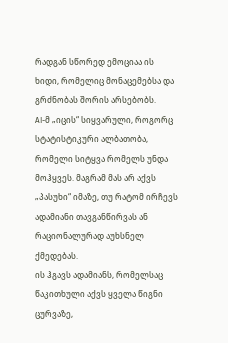რადგან სწორედ ემოციაა ის ხიდი, რომელიც მონაცემებსა და გრძნობას შორის არსებობს.
AI-მ „იცის“ სიყვარული, როგორც სტატისტიკური ალბათობა, რომელი სიტყვა რომელს უნდა მოჰყვეს. მაგრამ მას არ აქვს „პასუხი“ იმაზე, თუ რატომ ირჩევს ადამიანი თავგანწირვას ან რაციონალურად აუხსნელ ქმედებას.
ის ჰგავს ადამიანს, რომელსაც წაკითხული აქვს ყველა წიგნი ცურვაზე,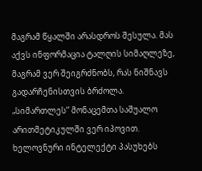მაგრამ წყალში არასდროს შესულა. მას აქვს ინფორმაცია ტალღის სიმაღლეზე, მაგრამ ვერ შეიგრძნობს, რას ნიშნავს გადარჩენისთვის ბრძოლა.
„სიმართლეს“ მონაცემთა საშუალო არითმეტიკულში ვერ იპოვით. ხელოვნური ინტელექტი პასუხებს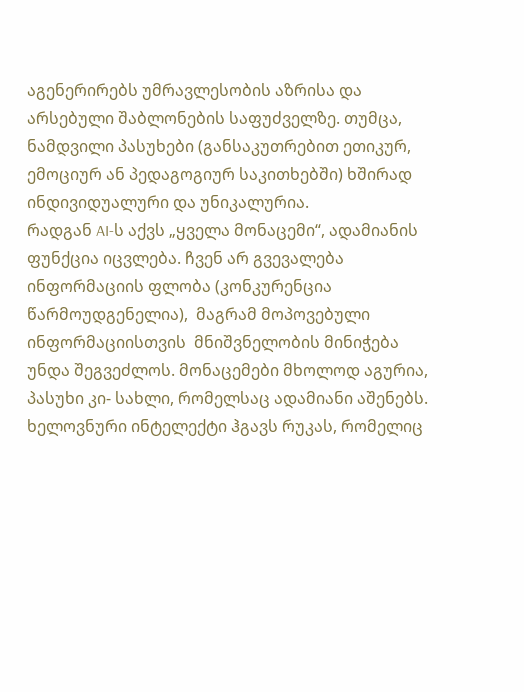აგენერირებს უმრავლესობის აზრისა და არსებული შაბლონების საფუძველზე. თუმცა, ნამდვილი პასუხები (განსაკუთრებით ეთიკურ, ემოციურ ან პედაგოგიურ საკითხებში) ხშირად ინდივიდუალური და უნიკალურია.
რადგან AI-ს აქვს „ყველა მონაცემი“, ადამიანის ფუნქცია იცვლება. ჩვენ არ გვევალება ინფორმაციის ფლობა (კონკურენცია წარმოუდგენელია),  მაგრამ მოპოვებული ინფორმაციისთვის  მნიშვნელობის მინიჭება უნდა შეგვეძლოს. მონაცემები მხოლოდ აგურია, პასუხი კი- სახლი, რომელსაც ადამიანი აშენებს.
ხელოვნური ინტელექტი ჰგავს რუკას, რომელიც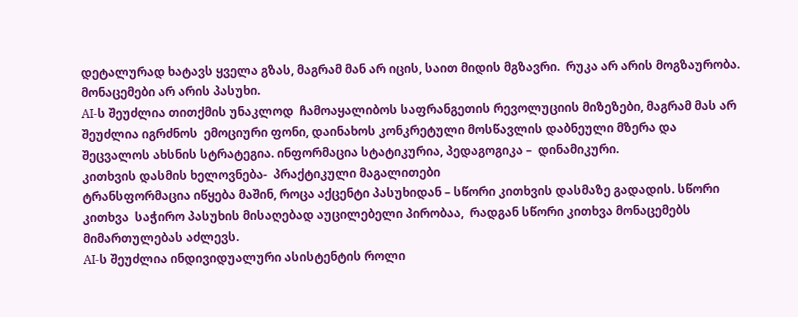დეტალურად ხატავს ყველა გზას, მაგრამ მან არ იცის, საით მიდის მგზავრი.  რუკა არ არის მოგზაურობა. მონაცემები არ არის პასუხი.
AI-ს შეუძლია თითქმის უნაკლოდ  ჩამოაყალიბოს საფრანგეთის რევოლუციის მიზეზები, მაგრამ მას არ შეუძლია იგრძნოს  ემოციური ფონი, დაინახოს კონკრეტული მოსწავლის დაბნეული მზერა და შეცვალოს ახსნის სტრატეგია. ინფორმაცია სტატიკურია, პედაგოგიკა –  დინამიკური.
კითხვის დასმის ხელოვნება-  პრაქტიკული მაგალითები
ტრანსფორმაცია იწყება მაშინ, როცა აქცენტი პასუხიდან – სწორი კითხვის დასმაზე გადადის. სწორი კითხვა  საჭირო პასუხის მისაღებად აუცილებელი პირობაა,  რადგან სწორი კითხვა მონაცემებს მიმართულებას აძლევს.
AI-ს შეუძლია ინდივიდუალური ასისტენტის როლი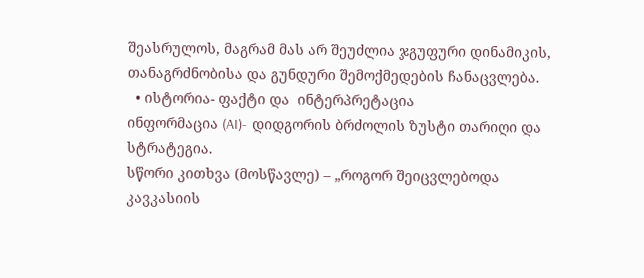შეასრულოს, მაგრამ მას არ შეუძლია ჯგუფური დინამიკის, თანაგრძნობისა და გუნდური შემოქმედების ჩანაცვლება.
  • ისტორია- ფაქტი და  ინტერპრეტაცია
ინფორმაცია (AI)-  დიდგორის ბრძოლის ზუსტი თარიღი და სტრატეგია.
სწორი კითხვა (მოსწავლე) – „როგორ შეიცვლებოდა კავკასიის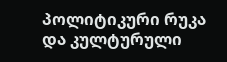პოლიტიკური რუკა და კულტურული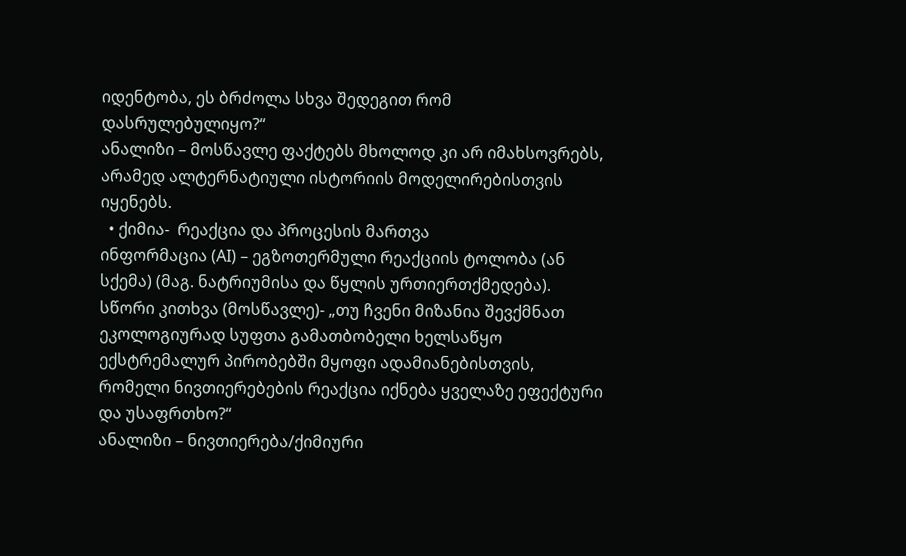იდენტობა, ეს ბრძოლა სხვა შედეგით რომ დასრულებულიყო?“
ანალიზი – მოსწავლე ფაქტებს მხოლოდ კი არ იმახსოვრებს,  არამედ ალტერნატიული ისტორიის მოდელირებისთვის  იყენებს.
  • ქიმია-  რეაქცია და პროცესის მართვა
ინფორმაცია (AI) – ეგზოთერმული რეაქციის ტოლობა (ან სქემა) (მაგ. ნატრიუმისა და წყლის ურთიერთქმედება).
სწორი კითხვა (მოსწავლე)- „თუ ჩვენი მიზანია შევქმნათ ეკოლოგიურად სუფთა გამათბობელი ხელსაწყო ექსტრემალურ პირობებში მყოფი ადამიანებისთვის, რომელი ნივთიერებების რეაქცია იქნება ყველაზე ეფექტური და უსაფრთხო?“
ანალიზი – ნივთიერება/ქიმიური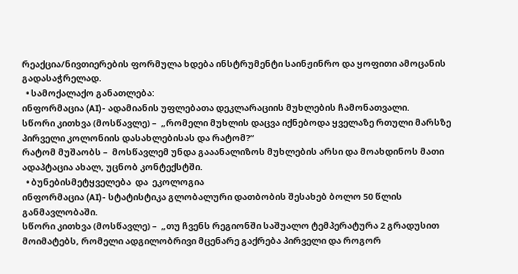რეაქცია/ნივთიერების ფორმულა ხდება ინსტრუმენტი საინჟინრო და ყოფითი ამოცანის გადასაჭრელად.
  • სამოქალაქო განათლება:
ინფორმაცია (AI)- ადამიანის უფლებათა დეკლარაციის მუხლების ჩამონათვალი.
სწორი კითხვა (მოსწავლე) –  „რომელი მუხლის დაცვა იქნებოდა ყველაზე რთული მარსზე პირველი კოლონიის დასახლებისას და რატომ?“
რატომ მუშაობს –  მოსწავლემ უნდა გააანალიზოს მუხლების არსი და მოახდინოს მათი ადაპტაცია ახალ, უცნობ კონტექსტში.
  • ბუნებისმეტყველება  და  ეკოლოგია
ინფორმაცია (AI)- სტატისტიკა გლობალური დათბობის შესახებ ბოლო 50 წლის განმავლობაში.
სწორი კითხვა (მოსწავლე) –  „თუ ჩვენს რეგიონში საშუალო ტემპერატურა 2 გრადუსით მოიმატებს, რომელი ადგილობრივი მცენარე გაქრება პირველი და როგორ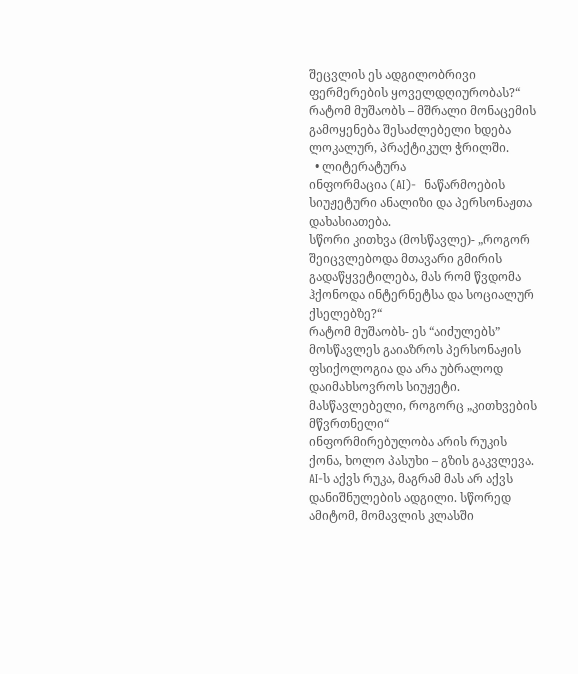შეცვლის ეს ადგილობრივი ფერმერების ყოველდღიურობას?“
რატომ მუშაობს – მშრალი მონაცემის გამოყენება შესაძლებელი ხდება ლოკალურ, პრაქტიკულ ჭრილში.
  • ლიტერატურა
ინფორმაცია (AI)-  ნაწარმოების სიუჟეტური ანალიზი და პერსონაჟთა დახასიათება.
სწორი კითხვა (მოსწავლე)- „როგორ შეიცვლებოდა მთავარი გმირის გადაწყვეტილება, მას რომ წვდომა ჰქონოდა ინტერნეტსა და სოციალურ ქსელებზე?“
რატომ მუშაობს- ეს “აიძულებს” მოსწავლეს გაიაზროს პერსონაჟის ფსიქოლოგია და არა უბრალოდ დაიმახსოვროს სიუჟეტი.
მასწავლებელი, როგორც „კითხვების მწვრთნელი“
ინფორმირებულობა არის რუკის ქონა, ხოლო პასუხი – გზის გაკვლევა. AI-ს აქვს რუკა, მაგრამ მას არ აქვს დანიშნულების ადგილი. სწორედ ამიტომ, მომავლის კლასში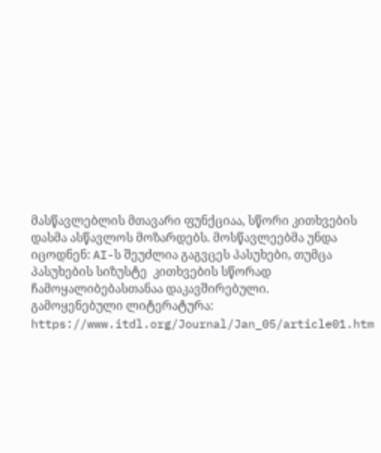მასწავლებლის მთავარი ფუნქციაა, სწორი კითხვების დასმა ასწავლოს მოზარდებს. მოსწავლეებმა უნდა იცოდნენ: AI-ს შეუძლია გაგვცეს პასუხები, თუმცა პასუხების სიზუსტე  კითხვების სწორად ჩამოყალიბებასთანაა დაკავშირებული.
გამოყენებული ლიტერატურა:
https://www.itdl.org/Journal/Jan_05/article01.htm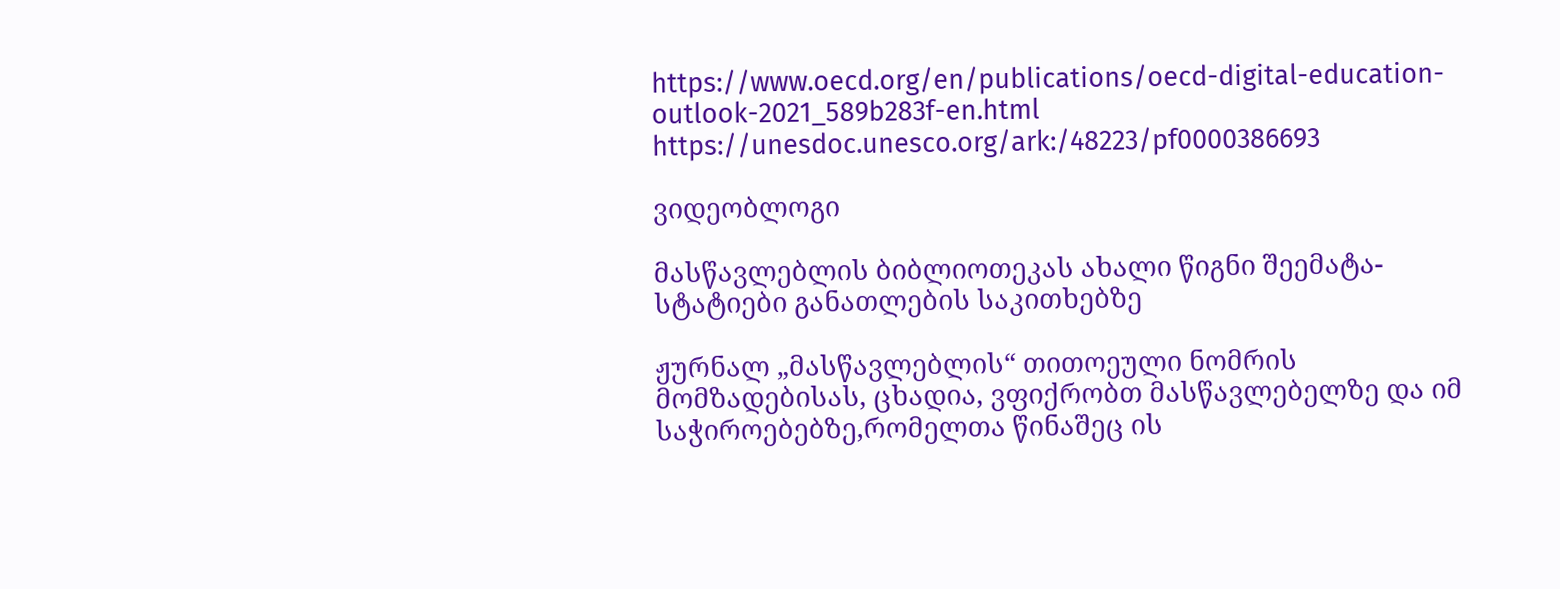https://www.oecd.org/en/publications/oecd-digital-education-outlook-2021_589b283f-en.html
https://unesdoc.unesco.org/ark:/48223/pf0000386693

ვიდეობლოგი

მასწავლებლის ბიბლიოთეკას ახალი წიგნი შეემატა- სტატიები განათლების საკითხებზე

ჟურნალ „მასწავლებლის“ თითოეული ნომრის მომზადებისას, ცხადია, ვფიქრობთ მასწავლებელზე და იმ საჭიროებებზე,რომელთა წინაშეც ის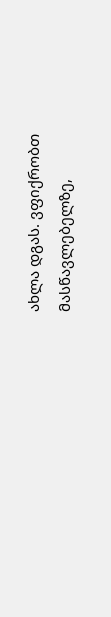ახლა დგას. ვფიქრობთ მასწავლებელზე,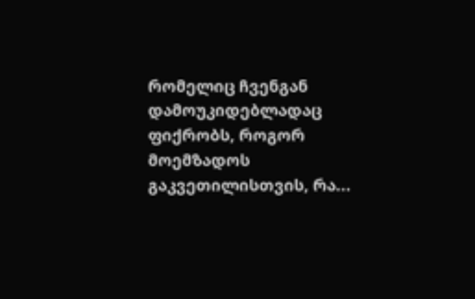რომელიც ჩვენგან დამოუკიდებლადაც ფიქრობს, როგორ მოემზადოს გაკვეთილისთვის, რა...